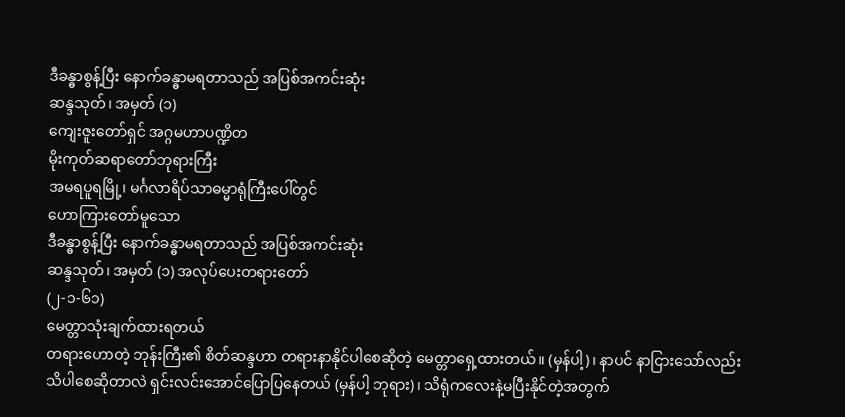ဒီခန္ဓာစွန့်ပြီး နောက်ခန္ဓာမရတာသည် အပြစ်အကင်းဆုံး
ဆန္ဒသုတ်၊ အမှတ် (၁)
ကျေးဇူးတော်ရှင် အဂ္ဂမဟာပဏ္ဍိတ
မိုးကုတ်ဆရာတော်ဘုရားကြီး
အမရပူရမြို့၊ မင်္ဂလာရိပ်သာဓမ္မာရုံကြီးပေါ်တွင်
ဟောကြားတော်မူသော
ဒီခန္ဓာစွန့်ပြီး နောက်ခန္ဓာမရတာသည် အပြစ်အကင်းဆုံး
ဆန္ဒသုတ်၊ အမှတ် (၁) အလုပ်ပေးတရားတော်
(၂-၁-၆၁)
မေတ္တာသုံးချက်ထားရတယ်
တရားဟောတဲ့ ဘုန်းကြီး၏ စိတ်ဆန္ဒဟာ တရားနာနိုင်ပါစေဆိုတဲ့ မေတ္တာရှေ့ထားတယ်။ (မှန်ပါ့)၊ နာပင် နာငြားသော်လည်း သိပါစေဆိုတာလဲ ရှင်းလင်းအောင်ပြောပြနေတယ် (မှန်ပါ့ ဘုရား)၊ သိရုံကလေးနဲ့မပြီးနိုင်တဲ့အတွက်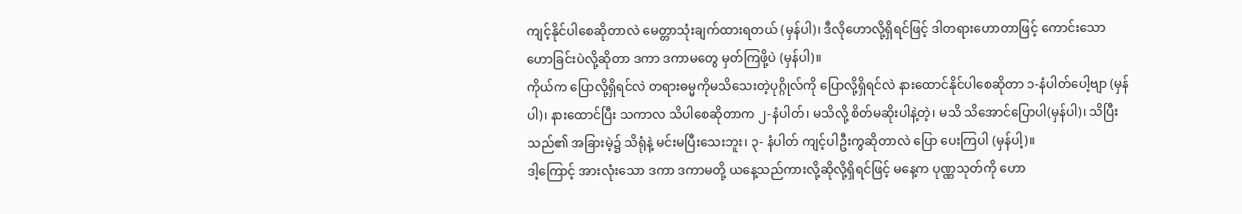ကျင့်နိုင်ပါစေဆိုတာလဲ မေတ္တာသုံးချက်ထားရတယ် (မှန်ပါ)၊ ဒီလိုဟောလို့ရှိရင်ဖြင့် ဒါတရားဟောတာဖြင့် ကောင်းသော ဟောခြင်းပဲလို့ဆိုတာ ဒကာ ဒကာမတွေ မှတ်ကြဖို့ပဲ (မှန်ပါ)။
ကိုယ်က ပြောလို့ရှိရင်လဲ တရားဓမ္မကိုမသိသေးတဲ့ပုဂ္ဂိုလ်ကို ပြောလို့ရှိရင်လဲ နားထောင်နိုင်ပါစေဆိုတာ ၁-နံပါတ်ပေါ့ဗျာ (မှန်ပါ)၊ နားထောင်ပြီး သကာလ သိပါစေဆိုတာက ၂-နံပါတ်၊ မသိလို့ စိတ်မဆိုးပါနဲ့တဲ့၊ မသိ သိအောင်ပြောပါ(မှန်ပါ)၊ သိပြီးသည်၏ အခြားမဲ့၌ သိရုံနဲ့ မင်းမပြီးသေးဘူး၊ ၃- နံပါတ် ကျင့်ပါဦးကွဆိုတာလဲ ပြော ပေးကြပါ (မှန်ပါ့)။
ဒါ့ကြောင့် အားလုံးသော ဒကာ ဒကာမတို့ ယနေ့သည်ကားလို့ဆိုလို့ရှိရင်ဖြင့် မနေ့က ပုဏ္ဏသုတ်ကို ဟော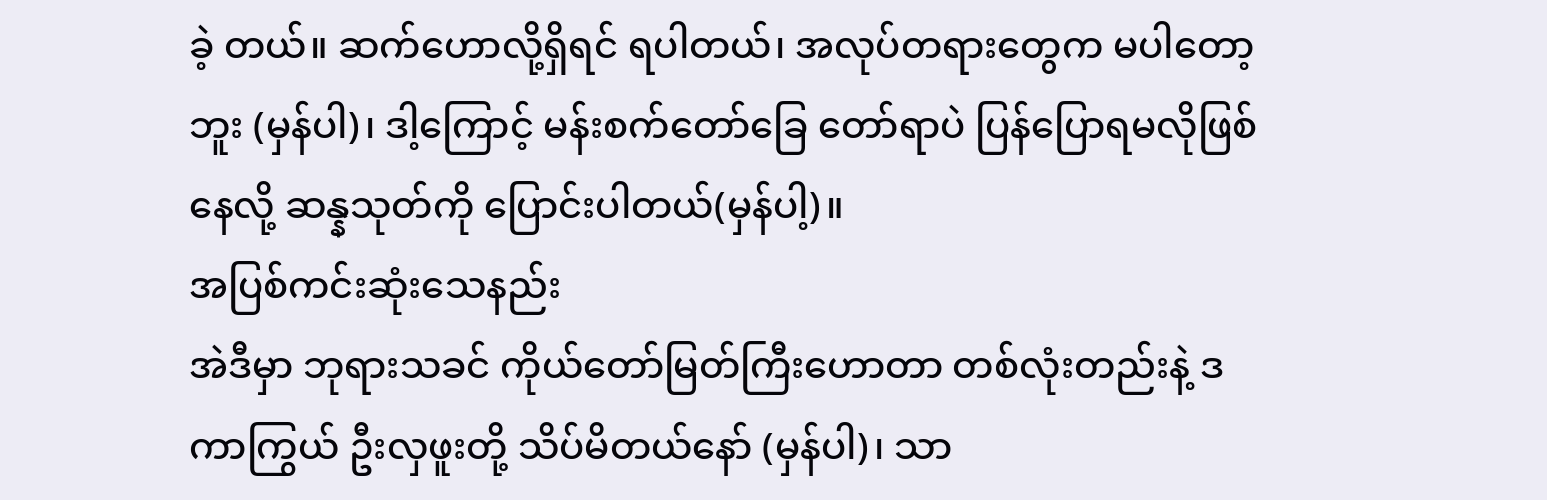ခဲ့ တယ်။ ဆက်ဟောလို့ရှိရင် ရပါတယ်၊ အလုပ်တရားတွေက မပါတော့ဘူး (မှန်ပါ)၊ ဒါ့ကြောင့် မန်းစက်တော်ခြေ တော်ရာပဲ ပြန်ပြောရမလိုဖြစ်နေလို့ ဆန္နသုတ်ကို ပြောင်းပါတယ်(မှန်ပါ့)။
အပြစ်ကင်းဆုံးသေနည်း
အဲဒီမှာ ဘုရားသခင် ကိုယ်တော်မြတ်ကြီးဟောတာ တစ်လုံးတည်းနဲ့ ဒကာကြွယ် ဦးလှဖူးတို့ သိပ်မိတယ်နော် (မှန်ပါ)၊ သာ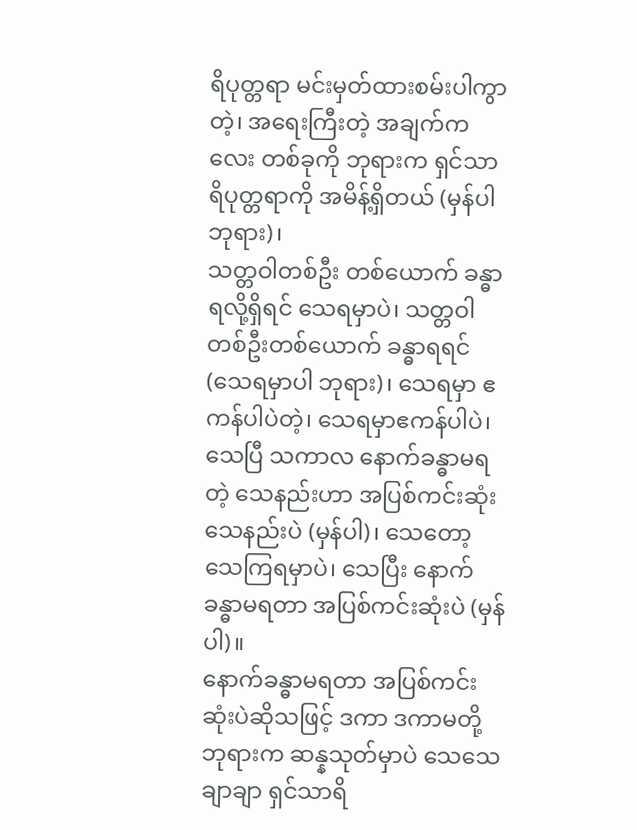ရိပုတ္တရာ မင်းမှတ်ထားစမ်းပါကွာတဲ့၊ အရေးကြီးတဲ့ အချက်ကလေး တစ်ခုကို ဘုရားက ရှင်သာရိပုတ္တရာကို အမိန့်ရှိတယ် (မှန်ပါ ဘုရား)၊
သတ္တဝါတစ်ဦး တစ်ယောက် ခန္ဓာရလို့ရှိရင် သေရမှာပဲ၊ သတ္တဝါတစ်ဦးတစ်ယောက် ခန္ဓာရရင် (သေရမှာပါ ဘုရား)၊ သေရမှာ ဧကန်ပါပဲတဲ့၊ သေရမှာဧကန်ပါပဲ၊ သေပြီ သကာလ နောက်ခန္ဓာမရတဲ့ သေနည်းဟာ အပြစ်ကင်းဆုံးသေနည်းပဲ (မှန်ပါ)၊ သေတော့သေကြရမှာပဲ၊ သေပြီး နောက်ခန္ဓာမရတာ အပြစ်ကင်းဆုံးပဲ (မှန်ပါ)။
နောက်ခန္ဓာမရတာ အပြစ်ကင်းဆုံးပဲဆိုသဖြင့် ဒကာ ဒကာမတို့ ဘုရားက ဆန္နသုတ်မှာပဲ သေသေချာချာ ရှင်သာရိ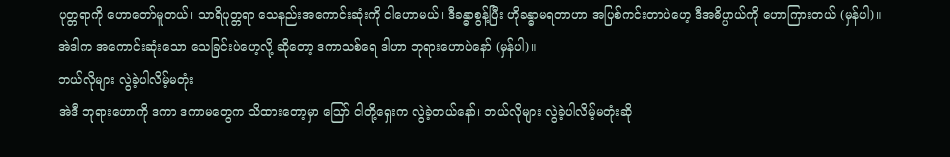ပုတ္တရာကို ဟောတော်မူတယ်၊ သာရိပုတ္တရာ သေနည်းအကောင်းဆုံးကို ငါဟောမယ်၊ ဒီခန္ဓာစွန့်ပြီး ဟိုခန္ဓာမရတာဟာ အပြစ်ကင်းတာပဲဟေ့ ဒီအဓိပ္ပာယ်ကို ဟောကြားတယ် (မှန်ပါ)။
အဲဒါက အကောင်းဆုံးသော သေခြင်းပဲဟေ့လို့ ဆိုတော့ ဒကာသစ်ရေ ဒါဟာ ဘုရားဟောပဲနော် (မှန်ပါ)။
ဘယ်လိုများ လွဲခဲ့ပါလိမ့်မတုံး
အဲဒီ ဘုရားဟောကို ဒကာ ဒကာမတွေက သိထားတော့မှာ ဪ ငါတို့ရှေးက လွဲခဲ့တယ်နော်၊ ဘယ်လိုများ လွဲခဲ့ပါလိမ့်မတုံးဆို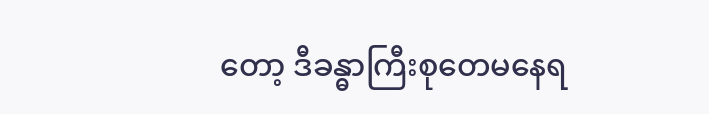တော့ ဒီခန္ဓာကြီးစုတေမနေရ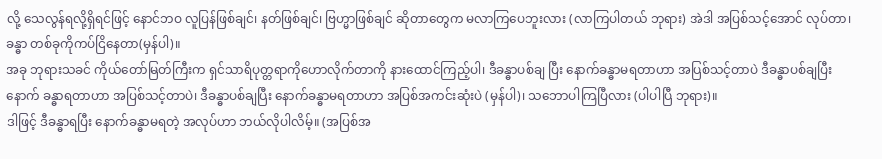လို့ သေလွန်ရလို့ရှိရင်ဖြင့် နောင်ဘဝ လူပြန်ဖြစ်ချင်၊ နတ်ဖြစ်ချင်၊ ဗြဟ္မာဖြစ်ချင် ဆိုတာတွေက မလာကြပေဘူးလား (လာကြပါတယ် ဘုရား) အဲဒါ အပြစ်သင့်အောင် လုပ်တာ၊ ခန္ဓာ တစ်ခုကိုကပ်ငြိနေတာ(မှန်ပါ)။
အခု ဘုရားသခင် ကိုယ်တော်မြတ်ကြီးက ရှင်သာရိပုတ္တရာကိုဟောလိုက်တာကို နားထောင်ကြည့်ပါ၊ ဒီခန္ဓာပစ်ချ ပြီး နောက်ခန္ဓာမရတာဟာ အပြစ်သင့်တာပဲ ဒီခန္ဓာပစ်ချပြီးနောက် ခန္ဓာရတာဟာ အပြစ်သင့်တာပဲ၊ ဒီခန္ဓာပစ်ချပြီး နောက်ခန္ဓာမရတာဟာ အပြစ်အကင်းဆုံးပဲ (မှန်ပါ)၊ သဘောပါကြပြီလား (ပါပါပြီ ဘုရား)။
ဒါဖြင့် ဒီခန္ဓာရပြီး နောက်ခန္ဓာမရတဲ့ အလုပ်ဟာ ဘယ်လိုပါလိမ့်။ (အပြစ်အ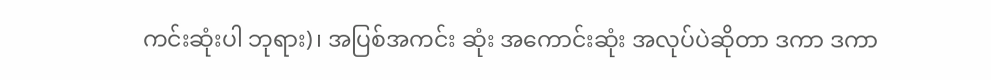ကင်းဆုံးပါ ဘုရား)၊ အပြစ်အကင်း ဆုံး အကောင်းဆုံး အလုပ်ပဲဆိုတာ ဒကာ ဒကာ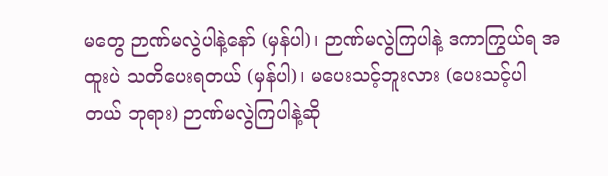မတွေ ဉာဏ်မလွဲပါနဲ့နော် (မှန်ပါ)၊ ဉာဏ်မလွဲကြပါနဲ့ ဒကာကြွယ်ရ အထူးပဲ သတိပေးရတယ် (မှန်ပါ)၊ မပေးသင့်ဘူးလား (ပေးသင့်ပါတယ် ဘုရား) ဉာဏ်မလွဲကြပါနဲ့ဆို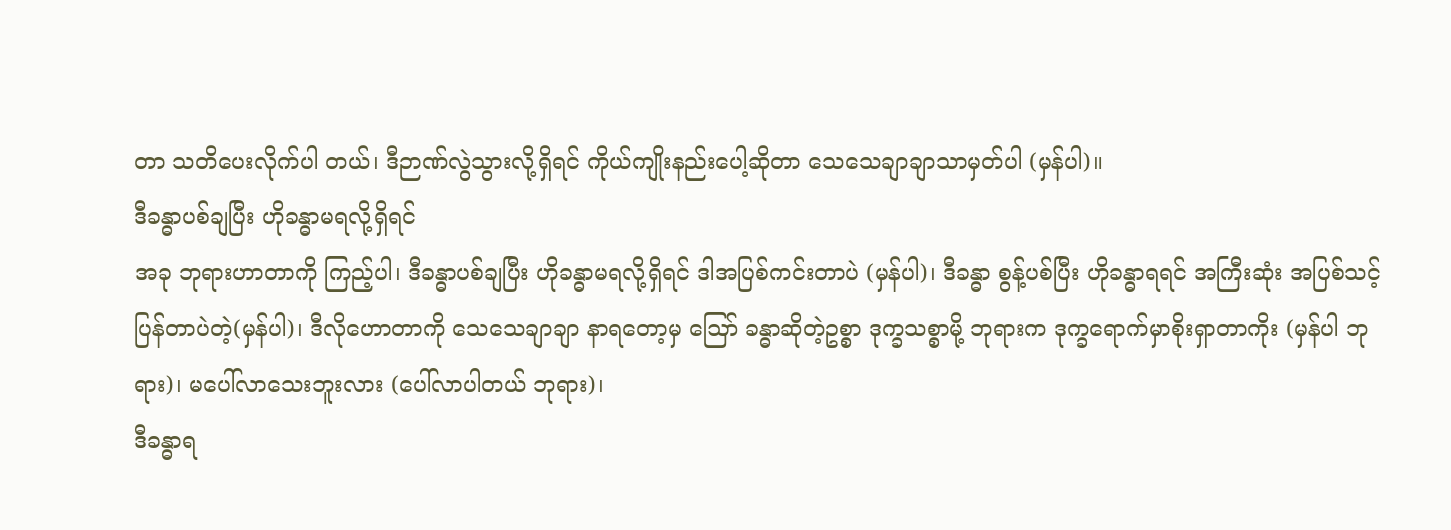တာ သတိပေးလိုက်ပါ တယ်၊ ဒီဉာဏ်လွဲသွားလို့ရှိရင် ကိုယ်ကျိုးနည်းပေါ့ဆိုတာ သေသေချာချာသာမှတ်ပါ (မှန်ပါ)။
ဒီခန္ဓာပစ်ချပြီး ဟိုခန္ဓာမရလို့ရှိရင်
အခု ဘုရားဟာတာကို ကြည့်ပါ၊ ဒီခန္ဓာပစ်ချပြီး ဟိုခန္ဓာမရလို့ရှိရင် ဒါအပြစ်ကင်းတာပဲ (မှန်ပါ)၊ ဒီခန္ဓာ စွန့်ပစ်ပြီး ဟိုခန္ဓာရရင် အကြီးဆုံး အပြစ်သင့်ပြန်တာပဲတဲ့(မှန်ပါ)၊ ဒီလိုဟောတာကို သေသေချာချာ နာရတော့မှ ဪ ခန္ဓာဆိုတဲ့ဥစ္စာ ဒုက္ခသစ္စာမို့ ဘုရားက ဒုက္ခရောက်မှာစိုးရှာတာကိုး (မှန်ပါ ဘုရား)၊ မပေါ်လာသေးဘူးလား (ပေါ်လာပါတယ် ဘုရား)၊
ဒီခန္ဓာရ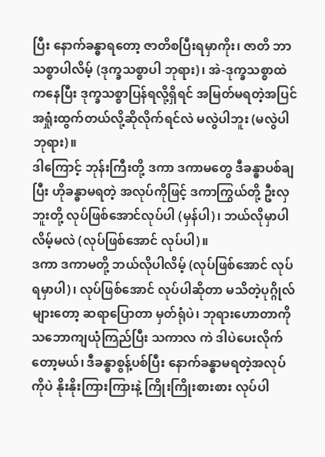ပြီး နောက်ခန္ဓာရတော့ ဇာတိစပြီးရမှာကိုး၊ ဇာတိ ဘာသစ္စာပါလိမ့် (ဒုက္ခသစ္စာပါ ဘုရား)၊ အဲ-ဒုက္ခသစ္စာထဲကနေပြီး ဒုက္ခသစ္စာပြန်ရလို့ရှိရင် အမြတ်မရတဲ့အပြင် အရှုံးထွက်တယ်လို့ဆိုလိုက်ရင်လဲ မလွဲပါဘူး (မလွဲပါ ဘုရား)။
ဒါကြောင့် ဘုန်းကြီးတို့ ဒကာ ဒကာမတွေ ဒီခန္ဓာပစ်ချပြီး ဟိုခန္ဓာမရတဲ့ အလုပ်ကိုဖြင့် ဒကာကြွယ်တို့ ဦးလှဘူးတို့ လုပ်ဖြစ်အောင်လုပ်ပါ (မှန်ပါ)၊ ဘယ်လိုမှာပါလိမ့်မလဲ (လုပ်ဖြစ်အောင် လုပ်ပါ)။
ဒကာ ဒကာမတို့ ဘယ်လိုပါလိမ့် (လုပ်ဖြစ်အောင် လုပ်ရမှာပါ)၊ လုပ်ဖြစ်အောင် လုပ်ပါဆိုတာ မသိတဲ့ပုဂ္ဂိုလ် များတော့ ဆရာပြောတာ မှတ်ရုံပဲ၊ ဘုရားဟောတာကို သဘောကျယုံကြည်ပြီး သကာလ ကဲ ဒါပဲပေးလိုက်တော့မယ်၊ ဒီခန္ဓာစွန့်ပစ်ပြီး နောက်ခန္ဓာမရတဲ့အလုပ်ကိုပဲ နိုးနိုးကြားကြားနဲ့ ကြိုးကြိုးစားစား လုပ်ပါ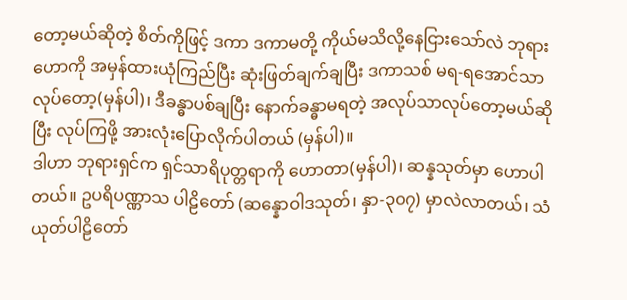တော့မယ်ဆိုတဲ့ စိတ်ကိုဖြင့် ဒကာ ဒကာမတို့ ကိုယ်မသိလို့နေငြားသော်လဲ ဘုရားဟောကို အမှန်ထားယုံကြည်ပြီး ဆုံးဖြတ်ချက်ချပြီး ဒကာသစ် မရ-ရအောင်သာ လုပ်တော့(မှန်ပါ)၊ ဒီခန္ဓာပစ်ချပြီး နောက်ခန္ဓာမရတဲ့ အလုပ်သာလုပ်တော့မယ်ဆိုပြီး လုပ်ကြဖို့ အားလုံးပြောလိုက်ပါတယ် (မှန်ပါ)။
ဒါဟာ ဘုရားရှင်က ရှင်သာရိပုတ္တရာကို ဟောတာ(မှန်ပါ)၊ ဆန္နသုတ်မှာ ဟောပါတယ်။ ဥပရိပဏ္ဏာသ ပါဠိတော် (ဆန္နောဝါဒသုတ်၊ နှာ-၃၀၇) မှာလဲလာတယ်၊ သံယုတ်ပါဠိတော်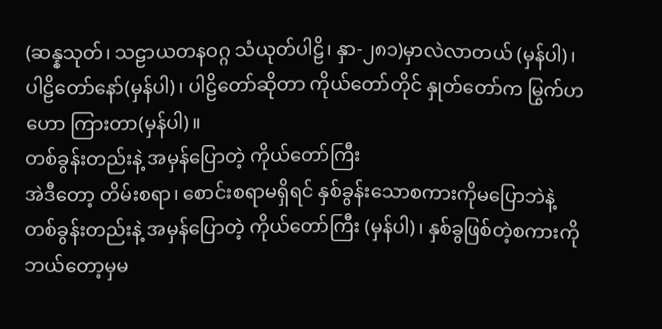(ဆန္နသုတ်၊ သဠာယတနဝဂ္ဂ သံယုတ်ပါဠိ၊ နှာ-၂၈၁)မှာလဲလာတယ် (မှန်ပါ)၊ ပါဠိတော်နော်(မှန်ပါ)၊ ပါဠိတော်ဆိုတာ ကိုယ်တော်တိုင် နှုတ်တော်က မြွက်ဟဟော ကြားတာ(မှန်ပါ)။
တစ်ခွန်းတည်းနဲ့ အမှန်ပြောတဲ့ ကိုယ်တော်ကြီး
အဲဒီတော့ တိမ်းစရာ၊ စောင်းစရာမရှိရင် နှစ်ခွန်းသောစကားကိုမပြောဘဲနဲ့ တစ်ခွန်းတည်းနဲ့ အမှန်ပြောတဲ့ ကိုယ်တော်ကြီး (မှန်ပါ)၊ နှစ်ခွဖြစ်တဲ့စကားကို ဘယ်တော့မှမ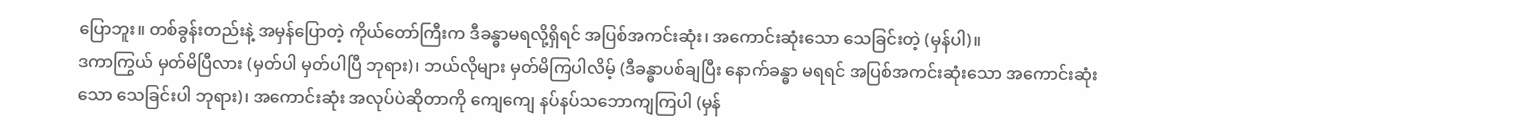ပြောဘူး။ တစ်ခွန်းတည်းနဲ့ အမှန်ပြောတဲ့ ကိုယ်တော်ကြီးက ဒီခန္ဓာမရလို့ရှိရင် အပြစ်အကင်းဆုံး၊ အကောင်းဆုံးသော သေခြင်းတဲ့ (မှန်ပါ)။
ဒကာကြွယ် မှတ်မိပြီလား (မှတ်ပါ မှတ်ပါပြီ ဘုရား)၊ ဘယ်လိုများ မှတ်မိကြပါလိမ့် (ဒီခန္ဓာပစ်ချပြီး နောက်ခန္ဓာ မရရင် အပြစ်အကင်းဆုံးသော အကောင်းဆုံးသော သေခြင်းပါ ဘုရား)၊ အကောင်းဆုံး အလုပ်ပဲဆိုတာကို ကျေကျေ နပ်နပ်သဘောကျကြပါ (မှန်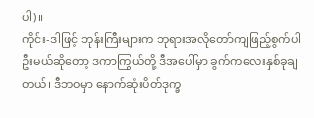ပါ)။
ကိုင်း-ဒါဖြင့် ဘုန်းကြီးများက ဘုရားအလိုတော်ကျဖြည့်စွက်ပါဦးမယ်ဆိုတော့ ဒကာကြွယ်တို့ ဒီအပေါ်မှာ ခွက်ကလေးနှစ်ခုချတယ်၊ ဒီဘဝမှာ နောက်ဆုံးပိတ်ဒုက္ခ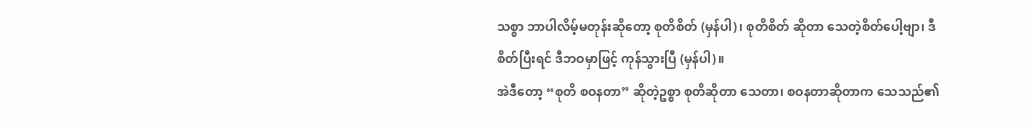သစ္စာ ဘာပါလိမ့်မတုန်းဆိုတော့ စုတိစိတ် (မှန်ပါ)၊ စုတိစိတ် ဆိုတာ သေတဲ့စိတ်ပေါ့ဗျာ၊ ဒီစိတ်ပြီးရင် ဒီဘဝမှာဖြင့် ကုန်သွားပြီ (မှန်ပါ)။
အဲဒီတော့ “စုတိ စဝနတာ” ဆိုတဲ့ဥစ္စာ စုတိဆိုတာ သေတာ၊ စဝနတာဆိုတာက သေသည်၏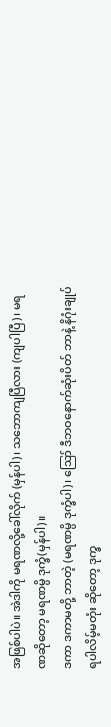အဖြစ်ပါပဲ။ အဲဒါကို မရဏလို့ခေါ်လိုက် (မှန်ပါ)၊ သဘောကျပြီလား (ကျပါပြီ)၊ မရဏဆိုတော့ မရဏမ္ပိ ဒုက္ခံ(မှန်ပါ)။
ဒကာ ဒကာမတို့ ဘာတဲ့ (မရဏမ္ပိ ဒုက္ခံပါ)၊ ဪ ဒီဘဝနောက်ဆုံးပိတ် ဘာနဲ့ နိဂုံးချုပ်ရပါလိမ့်မတုံး ဆိုတော့ ဒုက္ခ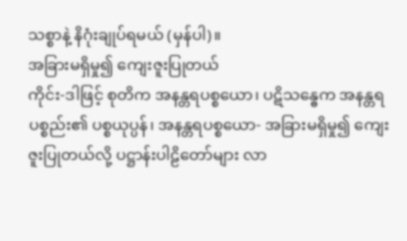သစ္စာနဲ့ နိဂုံးချုပ်ရမယ် (မှန်ပါ)။
အခြားမရှိမှု၍ ကျေးဇူးပြုတယ်
ကိုင်း-ဒါဖြင့် စုတိက အနန္တရပစ္စယော၊ ပဋိသန္ဓေက အနန္တရပစ္စည်း၏ ပစ္စယုပ္ပန်၊ အနန္တရပစ္စယော- အခြားမရှိမှု၍ ကျေးဇူးပြုတယ်လို့ ပဋ္ဌာန်းပါဠိတော်များ လာ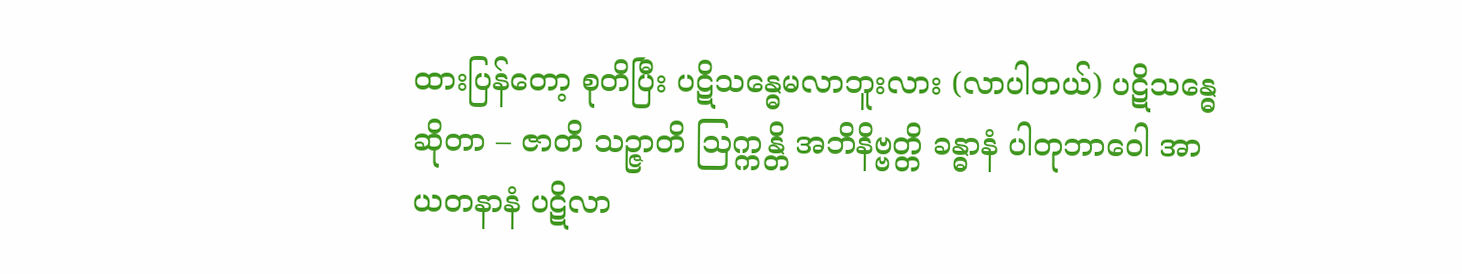ထားပြန်တော့ စုတိပြီး ပဋိသန္ဓေမလာဘူးလား (လာပါတယ်) ပဋိသန္ဓေဆိုတာ – ဇာတိ သဉ္ဇာတိ ဩက္ကန္တိ အဘိနိဗ္ဗတ္တိ ခန္ဓာနံ ပါတုဘာဝေါ အာယတနာနံ ပဋိလာ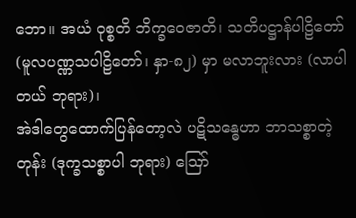ဘော။ အယံ ဝုစ္စတိ ဘိက္ခဝေဇာတိ၊ သတိပဋ္ဌာန်ပါဠိတော် (မူလပဏ္ဏသပါဠိတော်၊ နှာ-၈၂) မှာ မလာဘူးလား (လာပါတယ် ဘုရား)၊
အဲဒါတွေထောက်ပြန်တော့လဲ ပဋိသန္ဓေဟာ ဘာသစ္စာတဲ့တုန်း (ဒုက္ခသစ္စာပါ ဘုရား) ဪ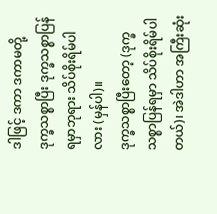ဒါဖြင့် ဒကာ ဒကာမတို့ ဒုက္ခသစ္စာပြီး ဒုက္ခသစ္စာပြန်ရမှာဘုရား သိပ်စိုးရိမ်ပါလား (မှန်ပါ)။
ဒုက္ခသစ္စာပြီးတော့ (ဒုက္ခသစ္စာပြန်ရမှာ သိပ်စိုးရိမ်ပါတယ်)၊ အဲဒါဟာ အကြီးဆုံး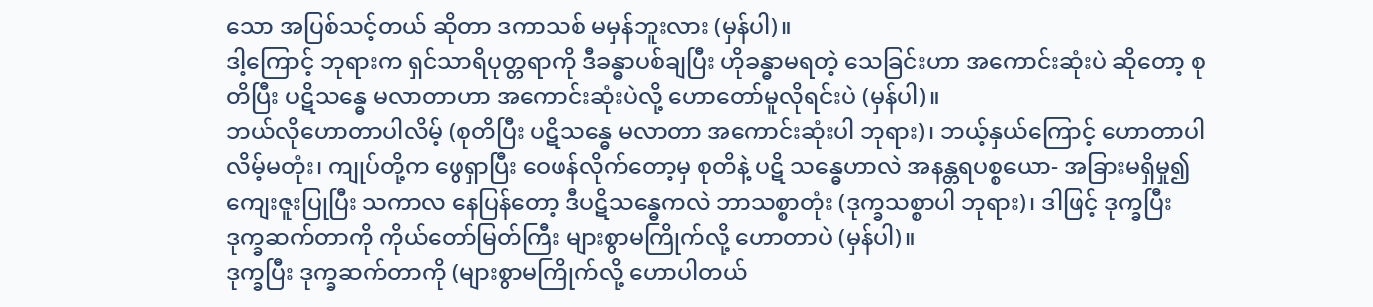သော အပြစ်သင့်တယ် ဆိုတာ ဒကာသစ် မမှန်ဘူးလား (မှန်ပါ)။
ဒါ့ကြောင့် ဘုရားက ရှင်သာရိပုတ္တရာကို ဒီခန္ဓာပစ်ချပြီး ဟိုခန္ဓာမရတဲ့ သေခြင်းဟာ အကောင်းဆုံးပဲ ဆိုတော့ စုတိပြီး ပဋိသန္ဓေ မလာတာဟာ အကောင်းဆုံးပဲလို့ ဟောတော်မူလိုရင်းပဲ (မှန်ပါ)။
ဘယ်လိုဟောတာပါလိမ့် (စုတိပြီး ပဋိသန္ဓေ မလာတာ အကောင်းဆုံးပါ ဘုရား)၊ ဘယ့်နှယ်ကြောင့် ဟောတာပါလိမ့်မတုံး၊ ကျုပ်တို့က ဖွေရှာပြီး ဝေဖန်လိုက်တော့မှ စုတိနဲ့ ပဋိ သန္ဓေဟာလဲ အနန္တရပစ္စယော- အခြားမရှိမှု၍ ကျေးဇူးပြုပြီး သကာလ နေပြန်တော့ ဒီပဋိသန္ဓေကလဲ ဘာသစ္စာတုံး (ဒုက္ခသစ္စာပါ ဘုရား)၊ ဒါဖြင့် ဒုက္ခပြီး ဒုက္ခဆက်တာကို ကိုယ်တော်မြတ်ကြီး များစွာမကြိုက်လို့ ဟောတာပဲ (မှန်ပါ)။
ဒုက္ခပြီး ဒုက္ခဆက်တာကို (များစွာမကြိုက်လို့ ဟောပါတယ်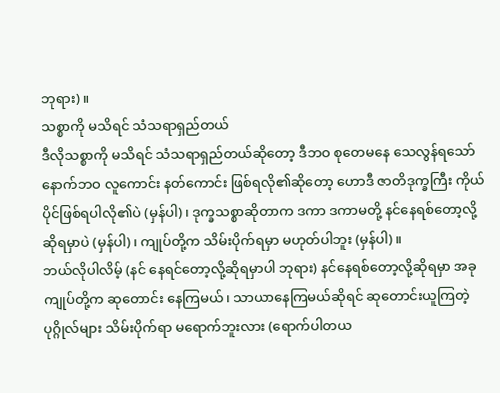ဘုရား)။
သစ္စာကို မသိရင် သံသရာရှည်တယ်
ဒီလိုသစ္စာကို မသိရင် သံသရာရှည်တယ်ဆိုတော့ ဒီဘဝ စုတေမနေ သေလွန်ရသော် နောက်ဘဝ လူကောင်း နတ်ကောင်း ဖြစ်ရလို၏ဆိုတော့ ဟောဒီ ဇာတိဒုက္ခကြီး ကိုယ်ပိုင်ဖြစ်ရပါလို၏ပဲ (မှန်ပါ)၊ ဒုက္ခသစ္စာဆိုတာက ဒကာ ဒကာမတို့ နင်နေရစ်တော့လို့ဆိုရမှာပဲ (မှန်ပါ)၊ ကျုပ်တို့က သိမ်းပိုက်ရမှာ မဟုတ်ပါဘူး (မှန်ပါ)။
ဘယ်လိုပါလိမ့် (နင် နေရင်တော့လို့ဆိုရမှာပါ ဘုရား) နင်နေရစ်တော့လို့ဆိုရမှာ အခု ကျုပ်တို့က ဆုတောင်း နေကြမယ်၊ သာယာနေကြမယ်ဆိုရင် ဆုတောင်းယူကြတဲ့ ပုဂ္ဂိုလ်များ သိမ်းပိုက်ရာ မရောက်ဘူးလား (ရောက်ပါတယ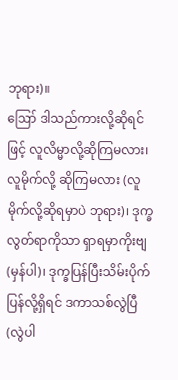ဘုရား)။
ဪ ဒါသည်ကားလို့ဆိုရင်ဖြင့် လူလိမ္မာလို့ဆိုကြမလား၊ လူမိုက်လို့ ဆိုကြမလား (လူမိုက်လို့ဆိုရမှာပဲ ဘုရား)၊ ဒုက္ခလွတ်ရာကိုသာ ရှာရမှာကိုးဗျ (မှန်ပါ)၊ ဒုက္ခပြန်ပြီးသိမ်းပိုက်ပြန်လို့ရှိရင် ဒကာသစ်လွဲပြီ (လွဲပါ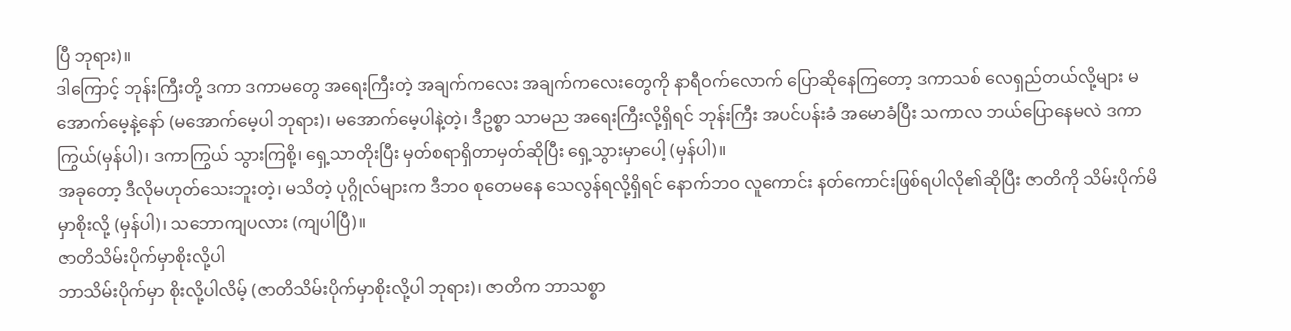ပြီ ဘုရား)။
ဒါကြောင့် ဘုန်းကြီးတို့ ဒကာ ဒကာမတွေ အရေးကြီးတဲ့ အချက်ကလေး အချက်ကလေးတွေကို နာရီဝက်လောက် ပြောဆိုနေကြတော့ ဒကာသစ် လေရှည်တယ်လို့များ မအောက်မေ့နဲ့နော် (မအောက်မေ့ပါ ဘုရား)၊ မအောက်မေ့ပါနဲ့တဲ့၊ ဒီဥစ္စာ သာမည အရေးကြီးလို့ရှိရင် ဘုန်းကြီး အပင်ပန်းခံ အမောခံပြီး သကာလ ဘယ်ပြောနေမလဲ ဒကာကြွယ်(မှန်ပါ)၊ ဒကာကြွယ် သွားကြစို့၊ ရှေ့သာတိုးပြီး မှတ်စရာရှိတာမှတ်ဆိုပြီး ရှေ့သွားမှာပေါ့ (မှန်ပါ)။
အခုတော့ ဒီလိုမဟုတ်သေးဘူးတဲ့၊ မသိတဲ့ ပုဂ္ဂိုလ်များက ဒီဘဝ စုတေမနေ သေလွန်ရလို့ရှိရင် နောက်ဘဝ လူကောင်း နတ်ကောင်းဖြစ်ရပါလို၏ဆိုပြီး ဇာတိကို သိမ်းပိုက်မိမှာစိုးလို့ (မှန်ပါ)၊ သဘောကျပလား (ကျပါပြီ)။
ဇာတိသိမ်းပိုက်မှာစိုးလို့ပါ
ဘာသိမ်းပိုက်မှာ စိုးလို့ပါလိမ့် (ဇာတိသိမ်းပိုက်မှာစိုးလို့ပါ ဘုရား)၊ ဇာတိက ဘာသစ္စာ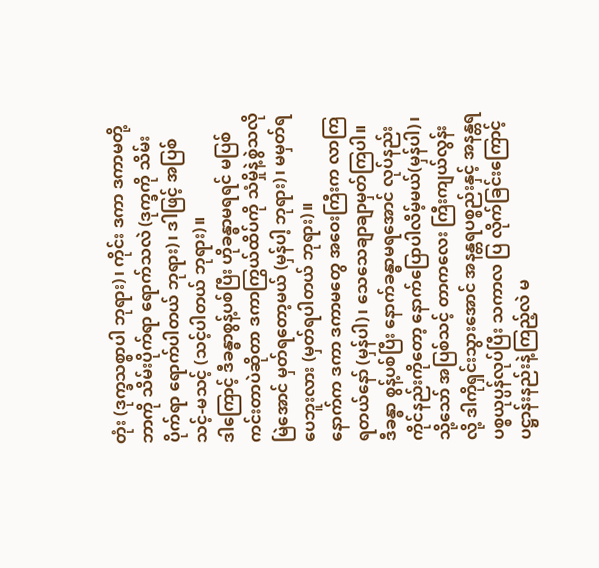တုံး (ဒုက္ခသစ္စာပါ ဘုရား)၊ ကိုင်း ဒကာ ဒကာမတို့ ဘာကို သိမ်းပိုက်ရာ ရောက်သလဲ (ဒုက္ခကို သိမ်းပိုက်ရာ ရောက်ပါတယ် ဘုရား)၊ ဒါဖြင့် အပြစ်သင့်-မသင့် (သင့်ပါတယ် ဘုရား)။
ဒါကြောင့် ဒီခန္ဓာစွန့်ပစ်ပြီး ဟိုခန္ဓာမရရင် မပြစ်ကင်းတာပဲဆိုတာ ဒကာကြွယ်ထိပ်ကို သံမှိုနဲ့စွဲသလိုမြဲအောင် မှတ်ရတော့မယ် (မှန်ပါ့ ဘုရား)၊ မမှတ်ရပေဘူးလား (မှတ်ရပါတယ် ဘုရား)။
နောက်က ဒကာ ဒကာမတွေ အဝေးကြီးက လာကြရတယ်နော် (မှန်ပါ)၊ သေသေချာချာမှတ်ကြပါ။ ဒီခန္ဓာ စွန့်ပစ်ပြီး နောက်ခန္ဓာမရအောင် လုပ်နည်းကိုင်နည်းကိုတော့ နောက်ပြောပါလိမ့်မယ်(မှန်ပါ)၊
သို့သော် အပြစ်သင့် တာကလေး ကြီးကျယ်လွန်းလို့ ဒါကိုရှင်းသွားအောင် အနန္တရပစ္စည်းနှင့် အနန္တရပစ္စယုပ္ပန်လုပ်ပြီး သကာလ ပြ လိုက်ခြင်းကြောင့် ပဋ္ဌာန်းနည်းနဲ့ကြည့်လဲ မ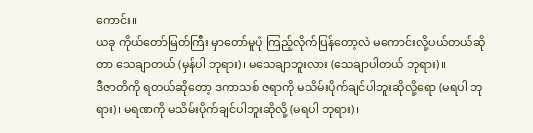ကောင်း။
ယခု ကိုယ်တော်မြတ်ကြီး မှာတော်မူပုံ ကြည့်လိုက်ပြန်တော့လဲ မကောင်းလို့ပယ်တယ်ဆိုတာ သေချာတယ် (မှန်ပါ ဘုရား)၊ မသေချာဘူးလား (သေချာပါတယ် ဘုရား)။
ဒီဇာတိကို ရတယ်ဆိုတော့ ဒကာသစ် ဇရာကို မသိမ်းပိုက်ချင်ပါဘူးဆိုလို့ရော (မရပါ ဘုရား)၊ မရဏကို မသိမ်းပိုက်ချင်ပါဘူးဆိုလို့ (မရပါ ဘုရား)၊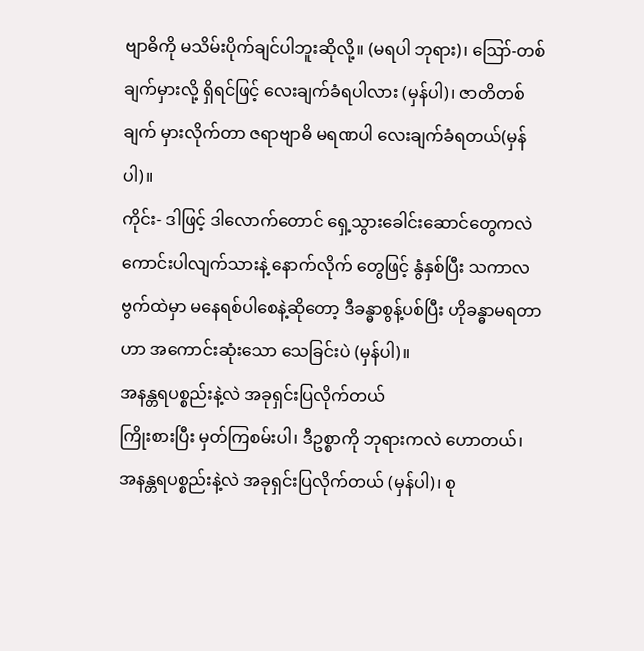ဗျာဓိကို မသိမ်းပိုက်ချင်ပါဘူးဆိုလို့။ (မရပါ ဘုရား)၊ ဪ-တစ်ချက်မှားလို့ ရှိရင်ဖြင့် လေးချက်ခံရပါလား (မှန်ပါ)၊ ဇာတိတစ်ချက် မှားလိုက်တာ ဇရာဗျာဓိ မရဏပါ လေးချက်ခံရတယ်(မှန်ပါ)။
ကိုင်း- ဒါဖြင့် ဒါလောက်တောင် ရှေ့သွားခေါင်းဆောင်တွေကလဲ ကောင်းပါလျက်သားနဲ့ နောက်လိုက် တွေဖြင့် နွံနှစ်ပြီး သကာလ ဗွက်ထဲမှာ မနေရစ်ပါစေနဲ့ဆိုတော့ ဒီခန္ဓာစွန့်ပစ်ပြီး ဟိုခန္ဓာမရတာဟာ အကောင်းဆုံးသော သေခြင်းပဲ (မှန်ပါ)။
အနန္တရပစ္စည်းနဲ့လဲ အခုရှင်းပြလိုက်တယ်
ကြိုးစားပြီး မှတ်ကြစမ်းပါ၊ ဒီဥစ္စာကို ဘုရားကလဲ ဟောတယ်၊ အနန္တရပစ္စည်းနဲ့လဲ အခုရှင်းပြလိုက်တယ် (မှန်ပါ)၊ စု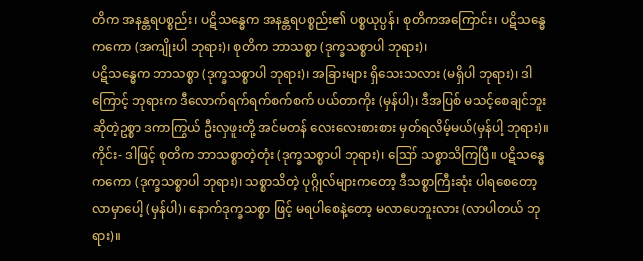တိက အနန္တရပစ္စည်း၊ ပဋိသန္ဓေက အနန္တရပစ္စည်း၏ ပစ္စယုပ္ပန်၊ စုတိကအကြောင်း၊ ပဋိသန္ဓေကကော (အကျိုးပါ ဘုရား)၊ စုတိက ဘာသစ္စာ (ဒုက္ခသစ္စာပါ ဘုရား)၊
ပဋိသန္ဓေက ဘာသစ္စာ (ဒုက္ခသစ္စာပါ ဘုရား)၊ အခြားများ ရှိသေးသလား (မရှိပါ ဘုရား)၊ ဒါကြောင့် ဘုရားက ဒီလောက်ရက်ရက်စက်စက် ပယ်တာကိုး (မှန်ပါ)၊ ဒီအပြစ် မသင့်စေချင်ဘူးဆိုတဲ့ဥစ္စာ ဒကာကြွယ် ဦးလှဖူးတို့ အင်မတန် လေးလေးစားစား မှတ်ရလိမ့်မယ်(မှန်ပါ့ ဘုရား)။
ကိုင်း- ဒါဖြင့် စုတိက ဘာသစ္စာတဲ့တုံး (ဒုက္ခသစ္စာပါ ဘုရား)၊ ဪ သစ္စာသိကြပြီ။ ပဋိသန္ဓေ ကကော (ဒုက္ခသစ္စာပါ ဘုရား)၊ သစ္စာသိတဲ့ ပုဂ္ဂိုလ်များကတော့ ဒီသစ္စာကြီးဆုံး ပါရစေတော့လာမှာပေါ့ (မှန်ပါ)၊ နောက်ဒုက္ခသစ္စာ ဖြင့် မရပါစေနဲ့တော့ မလာပေဘူးလား (လာပါတယ် ဘုရား)။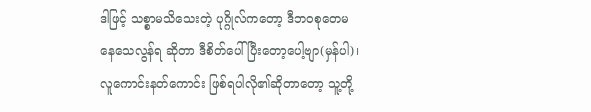ဒါဖြင့် သစ္စာမသိသေးတဲ့ ပုဂ္ဂိုလ်ကတော့ ဒီဘဝစုတေမနေသေလွန်ရ ဆိုတာ ဒီစိတ်ပေါ်ပြီးတော့ပေါ့ဗျာ(မှန်ပါ)၊ လူကောင်းနတ်ကောင်း ဖြစ်ရပါလို၏ဆိုတာတော့ သူ့တို့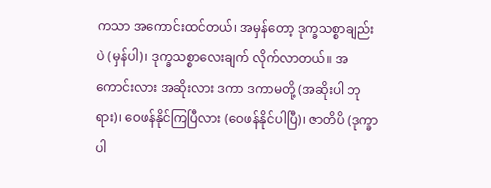ကသာ အကောင်းထင်တယ်၊ အမှန်တော့ ဒုက္ခသစ္စာချည်းပဲ (မှန်ပါ)၊ ဒုက္ခသစ္စာလေးချက် လိုက်လာတယ်။ အကောင်းလား အဆိုးလား ဒကာ ဒကာမတို့ (အဆိုးပါ ဘုရား)၊ ဝေဖန်နိုင်ကြပြီလား (ဝေဖန်နိုင်ပါပြီ)၊ ဇာတိပိ (ဒုက္ခာပါ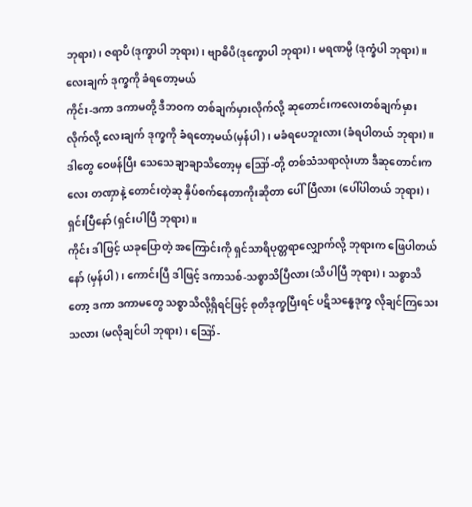ဘုရား)၊ ဇရာပိ (ဒုက္ခာပါ ဘုရား)၊ ဗျာဓိပိ(ဒုက္ခောပါ ဘုရား)၊ မရဏမ္ပိ (ဒုက္ခံပါ ဘုရား)။
လေးချက် ဒုက္ခကို ခံရတော့မယ်
ကိုင်း-ဒကာ ဒကာမတို့ ဒီဘဝက တစ်ချက်မှားလိုက်လို့ ဆုတောင်းကလေးတစ်ချက်မှားလိုက်လို့ လေးချက် ဒုက္ခကို ခံရတော့မယ်(မှန်ပါ)၊ မခံရပေဘူးလား (ခံရပါတယ် ဘုရား)။
ဒါတွေ ဝေဖန်ပြီး သေသေချာချာသိတော့မှ ဪ-တို့ တစ်သံသရာလုံးဟာ ဒီဆုတောင်းကလေး တဏှာနဲ့ တောင်းတဲ့ဆု နှိပ်စက်နေတာကိုးဆိုတာ ပေါ်ပြီလား (ပေါ်ပါတယ် ဘုရား)၊ ရှင်းပြီနော် (ရှင်းပါပြီ ဘုရား)။
ကိုင်း ဒါဖြင့် ယခုပြောတဲ့ အကြောင်းကို ရှင်သာရိပုတ္တရာလျှောက်လို့ ဘုရားက ဖြေပါတယ်နော် (မှန်ပါ)၊ ကောင်းပြီ ဒါဖြင့် ဒကာသစ်-သစ္စာသိပြီလား (သိပါပြီ ဘုရား)၊ သစ္စာသိတော့ ဒကာ ဒကာမတွေ သစ္စာသိလို့ရှိရင်ဖြင့် စုတိဒုက္ခပြီးရင် ပဋိသန္ဓေဒုက္ခ လိုချင်ကြသေးသလား (မလိုချင်ပါ ဘုရား)၊ ဪ-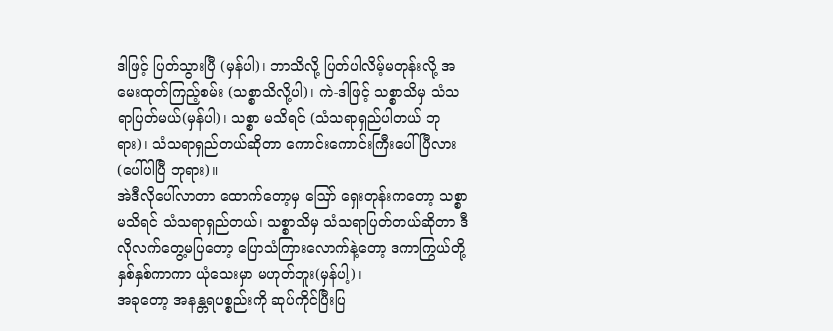ဒါဖြင့် ပြတ်သွားပြီ (မှန်ပါ)၊ ဘာသိလို့ ပြတ်ပါလိမ့်မတုန်းလို့ အမေးထုတ်ကြည့်စမ်း (သစ္စာသိလို့ပါ)၊ ကဲ-ဒါဖြင့် သစ္စာသိမှ သံသရာပြတ်မယ်(မှန်ပါ)၊ သစ္စာ မသိရင် (သံသရာရှည်ပါတယ် ဘုရား)၊ သံသရာရှည်တယ်ဆိုတာ ကောင်းကောင်းကြီးပေါ်ပြီလား (ပေါ်ပါပြီ ဘုရား)။
အဲဒီလိုပေါ်လာတာ ထောက်တော့မှ ဪ ရှေးတုန်းကတော့ သစ္စာမသိရင် သံသရာရှည်တယ်၊ သစ္စာသိမှ သံသရာပြတ်တယ်ဆိုတာ ဒီလိုလက်တွေ့မပြတော့ ပြောသံကြားလောက်နဲ့တော့ ဒကာကြွယ်တို့ နှစ်နှစ်ကာကာ ယုံသေးမှာ မဟုတ်ဘူး(မှန်ပါ့)၊
အခုတော့ အနန္တရပစ္စည်းကို ဆုပ်ကိုင်ပြီးပြ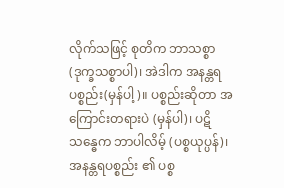လိုက်သဖြင့် စုတိက ဘာသစ္စာ(ဒုက္ခသစ္စာပါ)၊ အဲဒါက အနန္တရပစ္စည်း(မှန်ပါ့)။ ပစ္စည်းဆိုတာ အကြောင်းတရားပဲ (မှန်ပါ)၊ ပဋိသန္ဓေက ဘာပါလိမ့် (ပစ္စယုပ္ပန်)၊ အနန္တရပစ္စည်း ၏ ပစ္စ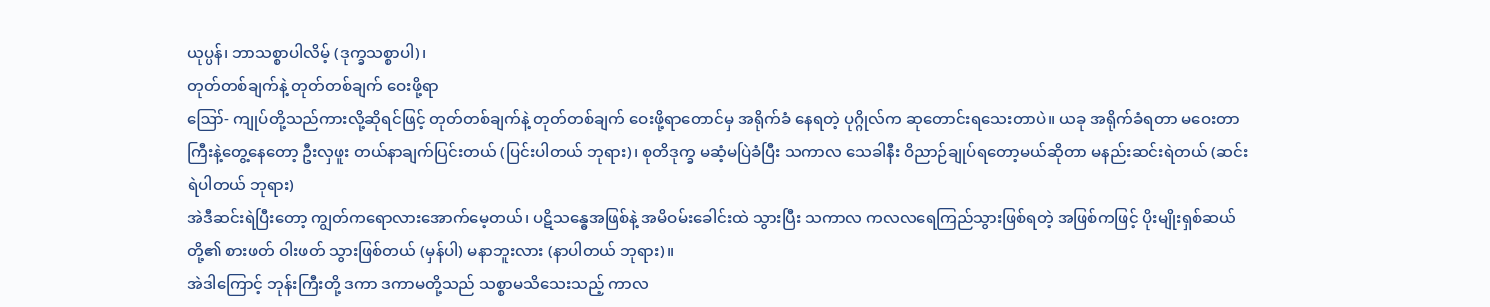ယုပ္ပန်၊ ဘာသစ္စာပါလိမ့် (ဒုက္ခသစ္စာပါ)၊
တုတ်တစ်ချက်နဲ့ တုတ်တစ်ချက် ဝေးဖို့ရာ
ဪ- ကျုပ်တို့သည်ကားလို့ဆိုရင်ဖြင့် တုတ်တစ်ချက်နဲ့ တုတ်တစ်ချက် ဝေးဖို့ရာတောင်မှ အရိုက်ခံ နေရတဲ့ ပုဂ္ဂိုလ်က ဆုတောင်းရသေးတာပဲ။ ယခု အရိုက်ခံရတာ မဝေးတာကြီးနဲ့တွေ့နေတော့ ဦးလှဖူး တယ်နာချက်ပြင်းတယ် (ပြင်းပါတယ် ဘုရား)၊ စုတိဒုက္ခ မဆံ့မပြဲခံပြီး သကာလ သေခါနီး ဝိညာဉ်ချုပ်ရတော့မယ်ဆိုတာ မနည်းဆင်းရဲတယ် (ဆင်းရဲပါတယ် ဘုရား)
အဲဒီဆင်းရဲပြီးတော့ ကျွတ်ကရောလားအောက်မေ့တယ်၊ ပဋိသန္ဓေအဖြစ်နဲ့ အမိဝမ်းခေါင်းထဲ သွားပြီး သကာလ ကလလရေကြည်သွားဖြစ်ရတဲ့ အဖြစ်ကဖြင့် ပိုးမျိုးရှစ်ဆယ်တို့၏ စားဖတ် ဝါးဖတ် သွားဖြစ်တယ် (မှန်ပါ) မနာဘူးလား (နာပါတယ် ဘုရား)။
အဲဒါကြောင့် ဘုန်းကြီးတို့ ဒကာ ဒကာမတို့သည် သစ္စာမသိသေးသည့် ကာလ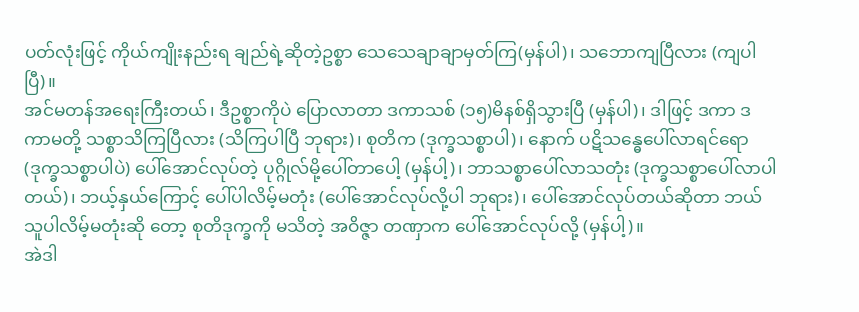ပတ်လုံးဖြင့် ကိုယ်ကျိုးနည်းရ ချည်ရဲ့ဆိုတဲ့ဥစ္စာ သေသေချာချာမှတ်ကြ(မှန်ပါ)၊ သဘောကျပြီလား (ကျပါပြီ)။
အင်မတန်အရေးကြီးတယ်၊ ဒီဥစ္စာကိုပဲ ပြောလာတာ ဒကာသစ် (၁၅)မိနစ်ရှိသွားပြီ (မှန်ပါ)၊ ဒါဖြင့် ဒကာ ဒကာမတို့ သစ္စာသိကြပြီလား (သိကြပါပြီ ဘုရား)၊ စုတိက (ဒုက္ခသစ္စာပါ)၊ နောက် ပဋိသန္ဓေပေါ်လာရင်ရော (ဒုက္ခသစ္စာပါပဲ) ပေါ်အောင်လုပ်တဲ့ ပုဂ္ဂိုလ်မို့ပေါ်တာပေါ့ (မှန်ပါ့)၊ ဘာသစ္စာပေါ်လာသတုံး (ဒုက္ခသစ္စာပေါ်လာပါတယ်)၊ ဘယ့်နှယ်ကြောင့် ပေါ်ပါလိမ့်မတုံး (ပေါ်အောင်လုပ်လို့ပါ ဘုရား)၊ ပေါ်အောင်လုပ်တယ်ဆိုတာ ဘယ်သူပါလိမ့်မတုံးဆို တော့ စုတိဒုက္ခကို မသိတဲ့ အဝိဇ္ဇာ တဏှာက ပေါ်အောင်လုပ်လို့ (မှန်ပါ့)။
အဲဒါ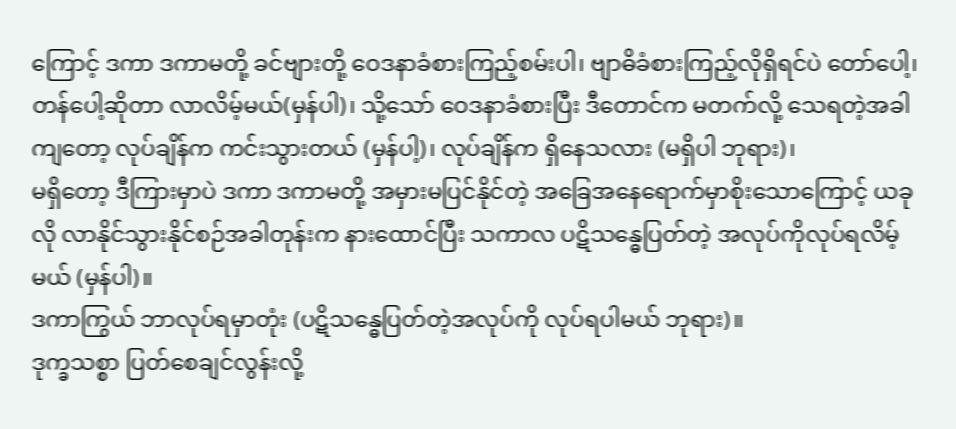ကြောင့် ဒကာ ဒကာမတို့ ခင်ဗျားတို့ ဝေဒနာခံစားကြည့်စမ်းပါ၊ ဗျာဓိခံစားကြည့်လိုရှိရင်ပဲ တော်ပေါ့၊ တန်ပေါ့ဆိုတာ လာလိမ့်မယ်(မှန်ပါ)၊ သို့သော် ဝေဒနာခံစားပြီး ဒီတောင်က မတက်လို့ သေရတဲ့အခါ ကျတော့ လုပ်ချိန်က ကင်းသွားတယ် (မှန်ပါ့)၊ လုပ်ချိန်က ရှိနေသလား (မရှိပါ ဘုရား)၊
မရှိတော့ ဒီကြားမှာပဲ ဒကာ ဒကာမတို့ အမှားမပြင်နိုင်တဲ့ အခြေအနေရောက်မှာစိုးသောကြောင့် ယခုလို လာနိုင်သွားနိုင်စဉ်အခါတုန်းက နားထောင်ပြီး သကာလ ပဋိသန္ဓေပြတ်တဲ့ အလုပ်ကိုလုပ်ရလိမ့်မယ် (မှန်ပါ)။
ဒကာကြွယ် ဘာလုပ်ရမှာတုံး (ပဋိသန္ဓေပြတ်တဲ့အလုပ်ကို လုပ်ရပါမယ် ဘုရား)။
ဒုက္ခသစ္စာ ပြတ်စေချင်လွန်းလို့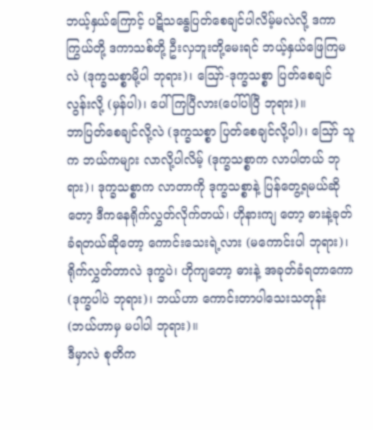ဘယ့်နှယ်ကြောင့် ပဋိသန္ဓေပြတ်စေချင်ပါလိမ့်မလဲလို့ ဒကာကြွယ်တို့ ဒကာသစ်တို့ ဦးလှဘူးတို့မေးရင် ဘယ့်နှယ်ဖြေကြမလဲ (ဒုက္ခသစ္စာမို့ပါ ဘုရား)၊ ဪ-ဒုက္ခသစ္စာ ပြတ်စေချင်လွန်းလို့ (မှန်ပါ)၊ ပေါ်ကြပြီလား(ပေါ်ပါပြီ ဘုရား)။
ဘာပြတ်စေချင်လို့လဲ (ဒုက္ခသစ္စာ ပြတ်စေချင်လို့ပါ)၊ ဪ သူက ဘယ်ကများ လာလို့ပါလိမ့် (ဒုက္ခသစ္စာက လာပါတယ် ဘုရား)၊ ဒုက္ခသစ္စာက လာတာကို ဒုက္ခသစ္စာနဲ့ ပြန်တွေ့ရမယ်ဆိုတော့ ဒီကနေရိုက်လွှတ်လိုက်တယ်၊ ဟိုနားကျ တော့ ဓားနဲ့ခုတ်ခံရတယ်ဆိုတော့ ကောင်းသေးရဲ့လား (မကောင်းပါ ဘုရား)၊ ရိုက်လွှတ်တာလဲ ဒုက္ခပဲ၊ ဟိုကျတော့ ဓားနဲ့ အခုတ်ခံရတာကော (ဒုက္ခပါပဲ ဘုရား)၊ ဘယ်ဟာ ကောင်းတာပါသေးသတုန်း (ဘယ်ဟာမှ မပါပါ ဘုရား)။
ဒီမှာလဲ စုတိက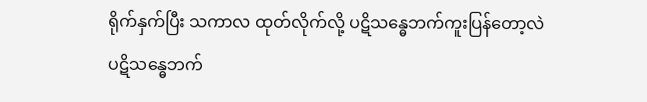ရိုက်နှက်ပြီး သကာလ ထုတ်လိုက်လို့ ပဋိသန္ဓေဘက်ကူးပြန်တော့လဲ ပဋိသန္ဓေဘက်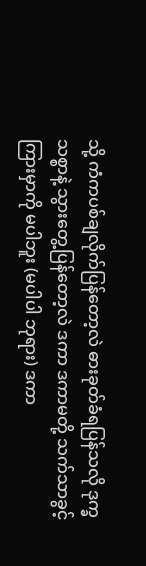သို့ ကံကပစ်ချလိုက်ပြန်တော့လဲ ဓားခုတ်ခံရပြန်သလို ဒုက္ခသစ္စာနဲ့ သွားတွေ့ပြန်တော့လဲ ဒကာ ဒကာမတို့ သက်သာခွင့် ကြားမှာကို မပါဘူး (မပါပါ ဘုရား) ဒကာ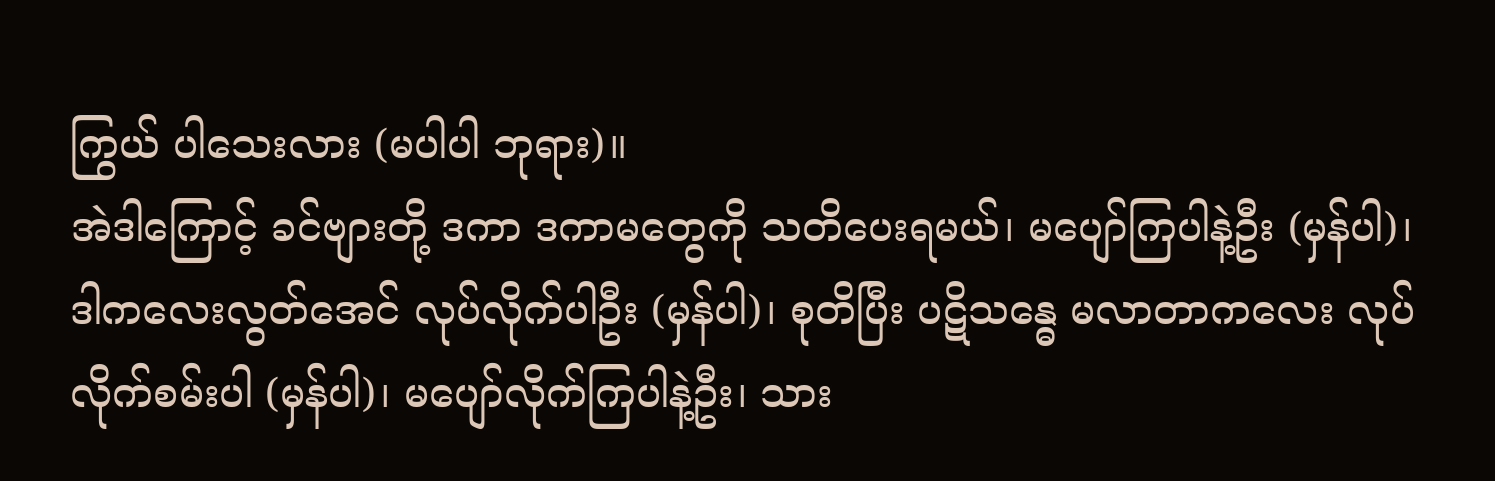ကြွယ် ပါသေးလား (မပါပါ ဘုရား)။
အဲဒါကြောင့် ခင်ဗျားတို့ ဒကာ ဒကာမတွေကို သတိပေးရမယ်၊ မပျော်ကြပါနဲ့ဦး (မှန်ပါ)၊ ဒါကလေးလွတ်အေင် လုပ်လိုက်ပါဦး (မှန်ပါ)၊ စုတိပြီး ပဋိသန္ဓေ မလာတာကလေး လုပ်လိုက်စမ်းပါ (မှန်ပါ)၊ မပျော်လိုက်ကြပါနဲ့ဦး၊ သား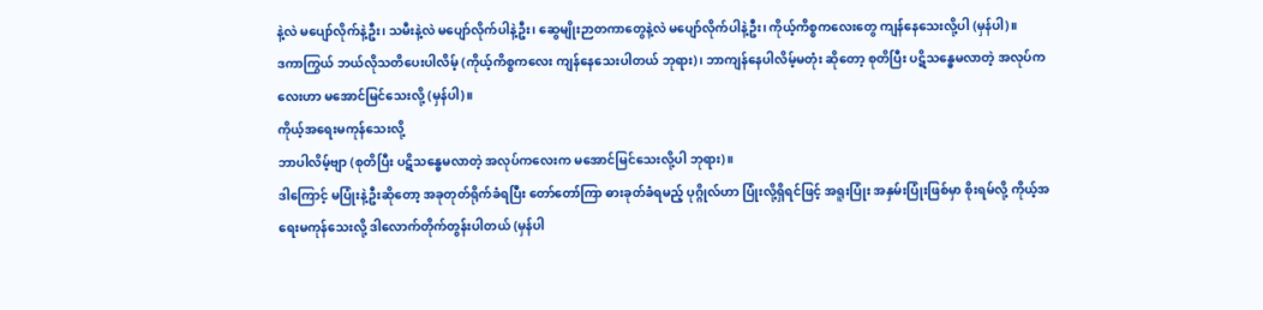နဲ့လဲ မပျော်လိုက်နဲ့ဦး၊ သမီးနဲ့လဲ မပျော်လိုက်ပါနဲ့ဦး၊ ဆွေမျိုးဉာတကာတွေနဲ့လဲ မပျော်လိုက်ပါနဲ့ဦး၊ ကိုယ့်ကိစ္စကလေးတွေ ကျန်နေသေးလို့ပါ (မှန်ပါ)။
ဒကာကြွယ် ဘယ်လိုသတိပေးပါလိမ့် (ကိုယ့်ကိစ္စကလေး ကျန်နေသေးပါတယ် ဘုရား)၊ ဘာကျန်နေပါလိမ့်မတုံး ဆိုတော့ စုတိပြီး ပဋိသန္ဓေမလာတဲ့ အလုပ်ကလေးဟာ မအောင်မြင်သေးလို့ (မှန်ပါ)။
ကိုယ့်အရေးမကုန်သေးလို့
ဘာပါလိမ့်ဗျာ (စုတိပြီး ပဋိသန္ဓေမလာတဲ့ အလုပ်ကလေးက မအောင်မြင်သေးလို့ပါ ဘုရား)။
ဒါကြောင့် မပြုံးနဲ့ဦးဆိုတော့ အခုတုတ်ရိုက်ခံရပြီး တော်တော်ကြာ ဓားခုတ်ခံရမည့် ပုဂ္ဂိုလ်ဟာ ပြုံးလို့ရှိရင်ဖြင့် အရူးပြုံး အနှမ်းပြုံးဖြစ်မှာ စိုးရမ်လို့ ကိုယ့်အရေးမကုန်သေးလို့ ဒါလောက်တိုက်တွန်းပါတယ် (မှန်ပါ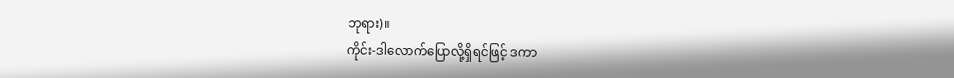ဘုရား)။
ကိုင်း-ဒါလောက်ပြောလို့ရှိရင်ဖြင့် ဒကာ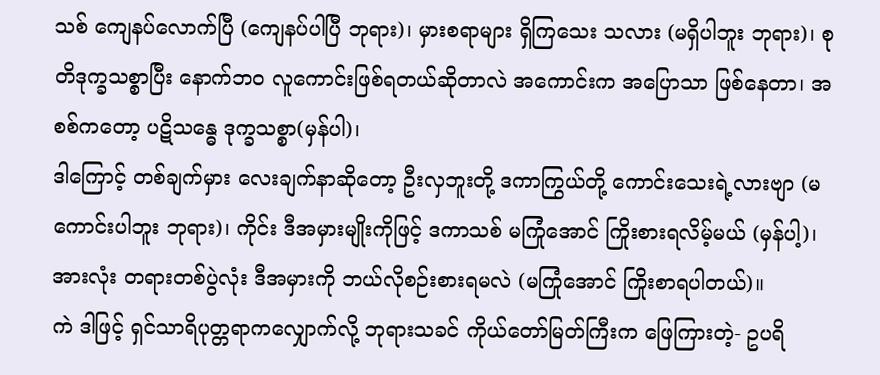သစ် ကျေနပ်လောက်ပြီ (ကျေနပ်ပါပြီ ဘုရား)၊ မှားစရာများ ရှိကြသေး သလား (မရှိပါဘူး ဘုရား)၊ စုတိဒုက္ခသစ္စာပြီး နောက်ဘဝ လူကောင်းဖြစ်ရတယ်ဆိုတာလဲ အကောင်းက အပြောသာ ဖြစ်နေတာ၊ အစစ်ကတော့ ပဋိသန္ဓေ ဒုက္ခသစ္စာ(မှန်ပါ)၊
ဒါကြောင့် တစ်ချက်မှား လေးချက်နာဆိုတော့ ဦးလှဘူးတို့ ဒကာကြွယ်တို့ ကောင်းသေးရဲ့လားဗျာ (မကောင်းပါဘူး ဘုရား)၊ ကိုင်း ဒီအမှားမျိုးကိုဖြင့် ဒကာသစ် မကြုံအောင် ကြိုးစားရလိမ့်မယ် (မှန်ပါ့)၊ အားလုံး တရားတစ်ပွဲလုံး ဒီအမှားကို ဘယ်လိုစဉ်းစားရမလဲ (မကြုံအောင် ကြိုးစာရပါတယ်)။
ကဲ ဒါဖြင့် ရှင်သာရိပုတ္တရာကလျှောက်လို့ ဘုရားသခင် ကိုယ်တော်မြတ်ကြီးက ဖြေကြားတဲ့- ဥပရိ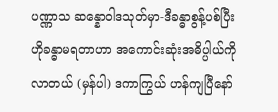ပဏ္ဏာသ ဆန္နောဝါဒသုတ်မှာ-ဒီခန္ဓာစွန့်ပစ်ပြီး ဟိုခန္ဓာမရတာဟာ အကောင်းဆုံးအဓိပ္ပါယ်ကို လာတယ် (မှန်ပါ) ဒကာကြွယ် ဟန်ကျပြီနော်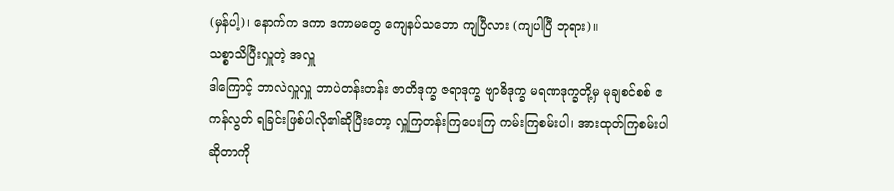(မှန်ပါ့)၊ နောက်က ဒကာ ဒကာမတွေ ကျေနပ်သဘော ကျပြီလား (ကျပါပြီ ဘုရား)။
သစ္စာသိပြီးလှူတဲ့ အလှူ
ဒါကြောင့် ဘာလဲလှူလှူ ဘာပဲတန်းတန်း ဇာတိဒုက္ခ ဇရာဒုက္ခ ဗျာဓိဒုက္ခ မရဏဒုက္ခတို့မှ မုချစင်စစ် ဧကန်လွတ် ရခြင်းဖြစ်ပါလို၏ဆိုပြီးတော့ လှူကြတန်းကြပေးကြ ကမ်းကြစမ်းပါ၊ အားထုတ်ကြစမ်းပါ ဆိုတာကို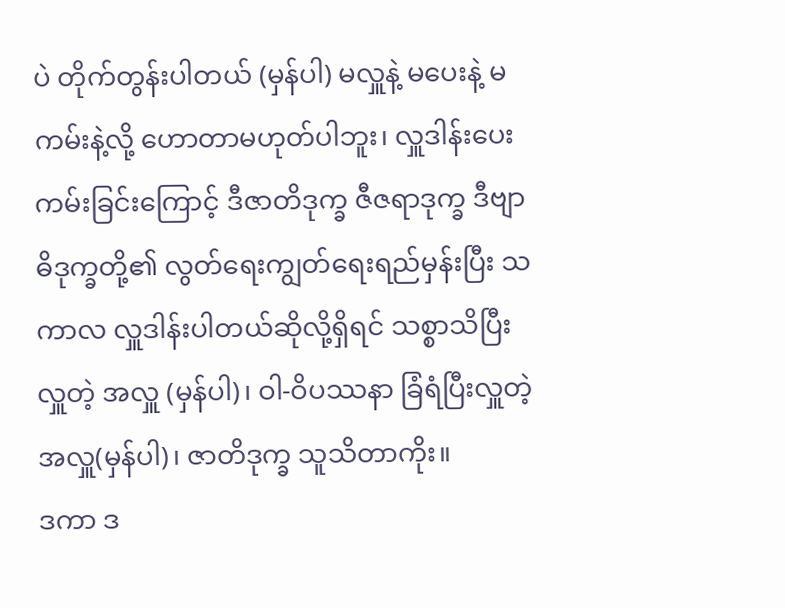ပဲ တိုက်တွန်းပါတယ် (မှန်ပါ) မလှူနဲ့ မပေးနဲ့ မကမ်းနဲ့လို့ ဟောတာမဟုတ်ပါဘူး၊ လှူဒါန်းပေးကမ်းခြင်းကြောင့် ဒီဇာတိဒုက္ခ ဇီဇရာဒုက္ခ ဒီဗျာဓိဒုက္ခတို့၏ လွတ်ရေးကျွတ်ရေးရည်မှန်းပြီး သကာလ လှူဒါန်းပါတယ်ဆိုလို့ရှိရင် သစ္စာသိပြီးလှူတဲ့ အလှူ (မှန်ပါ)၊ ဝါ-ဝိပဿနာ ခြံရံပြီးလှူတဲ့ အလှူ(မှန်ပါ)၊ ဇာတိဒုက္ခ သူသိတာကိုး။
ဒကာ ဒ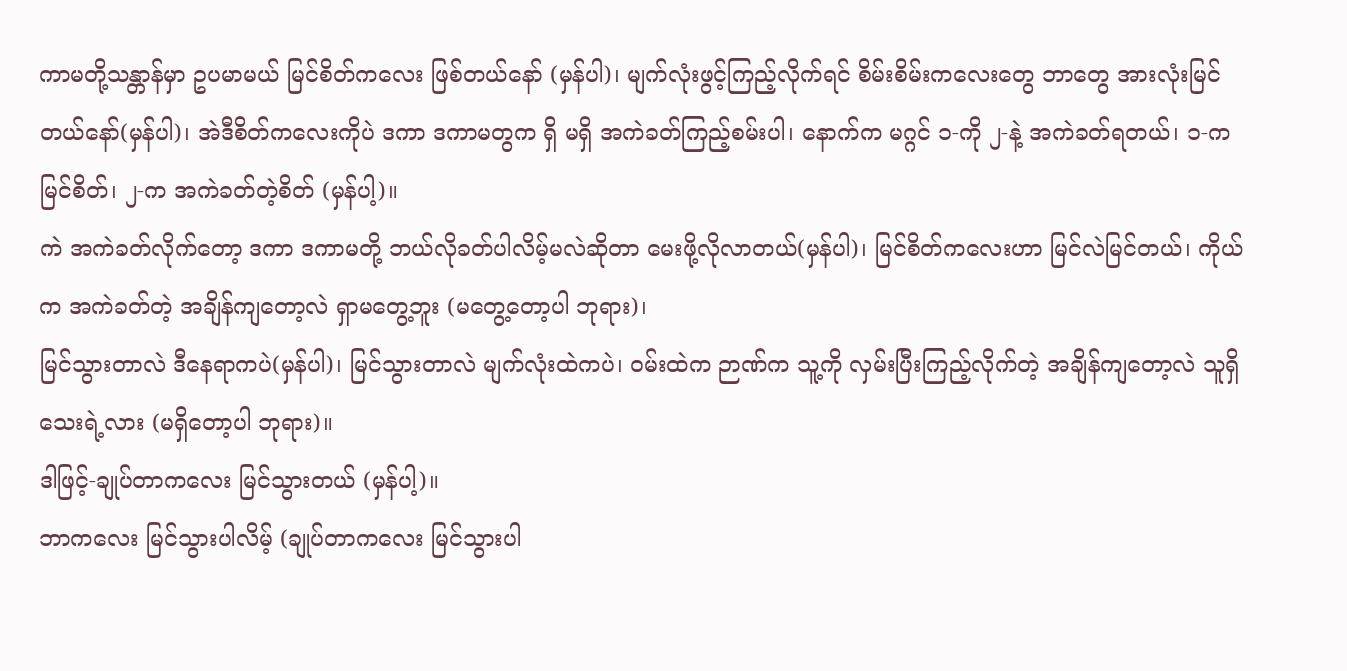ကာမတို့သန္တာန်မှာ ဥပမာမယ် မြင်စိတ်ကလေး ဖြစ်တယ်နော် (မှန်ပါ)၊ မျက်လုံးဖွင့်ကြည့်လိုက်ရင် စိမ်းစိမ်းကလေးတွေ ဘာတွေ အားလုံးမြင်တယ်နော်(မှန်ပါ)၊ အဲဒီစိတ်ကလေးကိုပဲ ဒကာ ဒကာမတွက ရှိ မရှိ အကဲခတ်ကြည့်စမ်းပါ၊ နောက်က မဂ္ဂင် ၁-ကို ၂-နဲ့ အကဲခတ်ရတယ်၊ ၁-က မြင်စိတ်၊ ၂-က အကဲခတ်တဲ့စိတ် (မှန်ပါ့)။
ကဲ အကဲခတ်လိုက်တော့ ဒကာ ဒကာမတို့ ဘယ်လိုခတ်ပါလိမ့်မလဲဆိုတာ မေးဖို့လိုလာတယ်(မှန်ပါ)၊ မြင်စိတ်ကလေးဟာ မြင်လဲမြင်တယ်၊ ကိုယ်က အကဲခတ်တဲ့ အချိန်ကျတော့လဲ ရှာမတွေ့ဘူး (မတွေ့တော့ပါ ဘုရား)၊
မြင်သွားတာလဲ ဒီနေရာကပဲ(မှန်ပါ)၊ မြင်သွားတာလဲ မျက်လုံးထဲကပဲ၊ ဝမ်းထဲက ဉာဏ်က သူ့ကို လှမ်းပြီးကြည့်လိုက်တဲ့ အချိန်ကျတော့လဲ သူရှိသေးရဲ့လား (မရှိတော့ပါ ဘုရား)။
ဒါဖြင့်-ချုပ်တာကလေး မြင်သွားတယ် (မှန်ပါ့)။
ဘာကလေး မြင်သွားပါလိမ့် (ချုပ်တာကလေး မြင်သွားပါ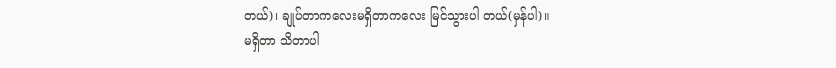တယ်)၊ ချုပ်တာကလေးမရှိတာကလေး မြင်သွားပါ တယ်(မှန်ပါ)။
မရှိတာ သိတာပါ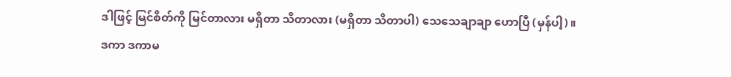ဒါဖြင့် မြင်စိတ်ကို မြင်တာလား မရှိတာ သိတာလား (မရှိတာ သိတာပါ) သေသေချာချာ ဟောပြီ (မှန်ပါ့)။
ဒကာ ဒကာမ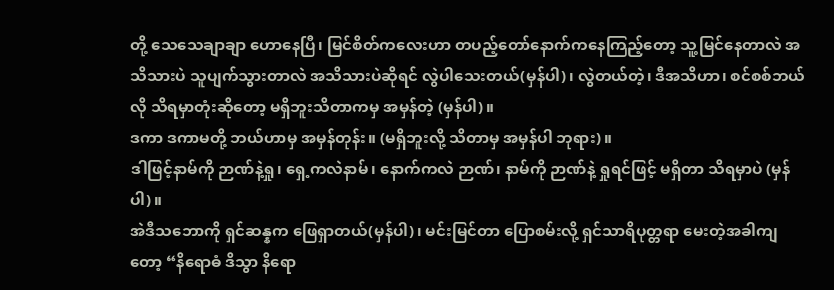တို့ သေသေချာချာ ဟောနေပြီ၊ မြင်စိတ်ကလေးဟာ တပည့်တော်နောက်ကနေကြည့်တော့ သူ့မြင်နေတာလဲ အသိသားပဲ သူပျက်သွားတာလဲ အသိသားပဲဆိုရင် လွဲပါသေးတယ်(မှန်ပါ)၊ လွဲတယ်တဲ့၊ ဒီအသိဟာ၊ စင်စစ်ဘယ်လို သိရမှာတုံးဆိုတော့ မရှိဘူးသိတာကမှ အမှန်တဲ့ (မှန်ပါ)။
ဒကာ ဒကာမတို့ ဘယ်ဟာမှ အမှန်တုန်း။ (မရှိဘူးလို့ သိတာမှ အမှန်ပါ ဘုရား)။
ဒါဖြင့်နာမ်ကို ဉာဏ်နဲ့ရှု၊ ရှေ့ကလဲနာမ်၊ နောက်ကလဲ ဉာဏ်၊ နာမ်ကို ဉာဏ်နဲ့ ရှုရင်ဖြင့် မရှိတာ သိရမှာပဲ (မှန်ပါ)။
အဲဒီသဘောကို ရှင်ဆန္နက ဖြေရှာတယ်(မှန်ပါ)၊ မင်းမြင်တာ ပြောစမ်းလို့ ရှင်သာရိပုတ္တရာ မေးတဲ့အခါကျ တော့ “နိရောဓံ ဒိသွာ နိရော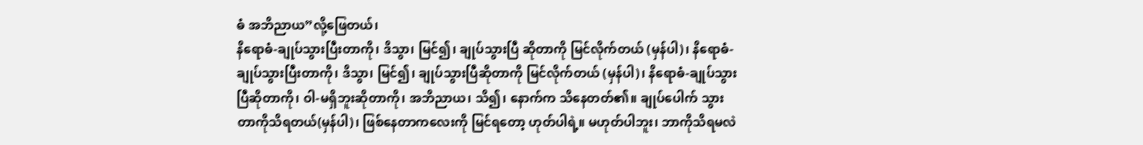ဓံ အဘိညာယ”လို့ဖြေတယ်၊
နိရောဓံ-ချုပ်သွားပြီးတာကို၊ ဒိသွာ၊ မြင်၍၊ ချုပ်သွားပြီ ဆိုတာကို မြင်လိုက်တယ် (မှန်ပါ)၊ နိရောဓံ-ချုပ်သွားပြီးတာကို၊ ဒိသွာ၊ မြင်၍၊ ချုပ်သွားပြီဆိုတာကို မြင်လိုက်တယ် (မှန်ပါ)၊ နိရောဓံ-ချုပ်သွားပြီဆိုတာကို၊ ဝါ-မရှိဘူးဆိုတာကို၊ အဘိညာယ၊ သိ၍၊ နောက်က သိနေတတ်၏။ ချုပ်ပေါက် သွားတာကိုသိရတယ်(မှန်ပါ)၊ ဖြစ်နေတာကလေးကို မြင်ရတော့ ဟုတ်ပါရဲ့။ မဟုတ်ပါဘူး၊ ဘာကိုသိရမလဲ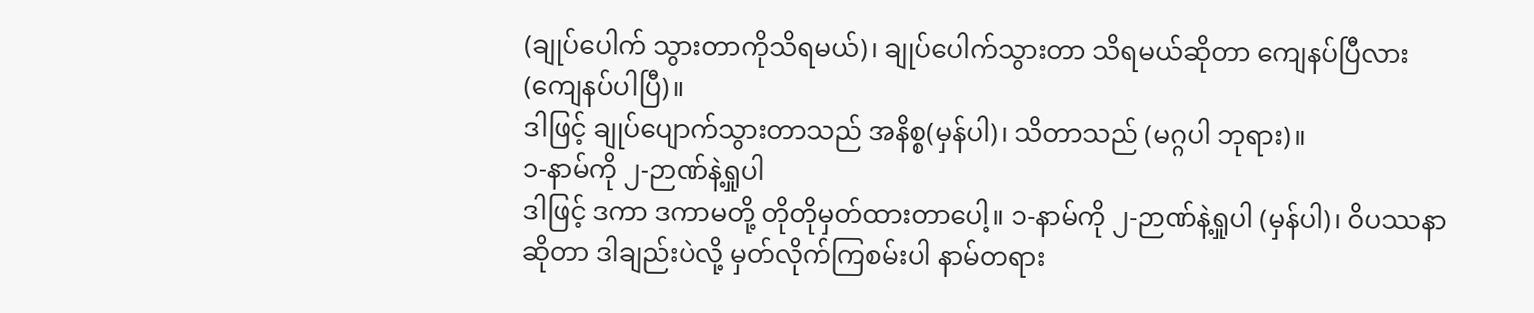(ချုပ်ပေါက် သွားတာကိုသိရမယ်)၊ ချုပ်ပေါက်သွားတာ သိရမယ်ဆိုတာ ကျေနပ်ပြီလား (ကျေနပ်ပါပြီ)။
ဒါဖြင့် ချုပ်ပျောက်သွားတာသည် အနိစ္စ(မှန်ပါ)၊ သိတာသည် (မဂ္ဂပါ ဘုရား)။
၁-နာမ်ကို ၂-ဉာဏ်နဲ့ရှုပါ
ဒါဖြင့် ဒကာ ဒကာမတို့ တိုတိုမှတ်ထားတာပေါ့။ ၁-နာမ်ကို ၂-ဉာဏ်နဲ့ရှုပါ (မှန်ပါ)၊ ဝိပဿနာဆိုတာ ဒါချည်းပဲလို့ မှတ်လိုက်ကြစမ်းပါ နာမ်တရား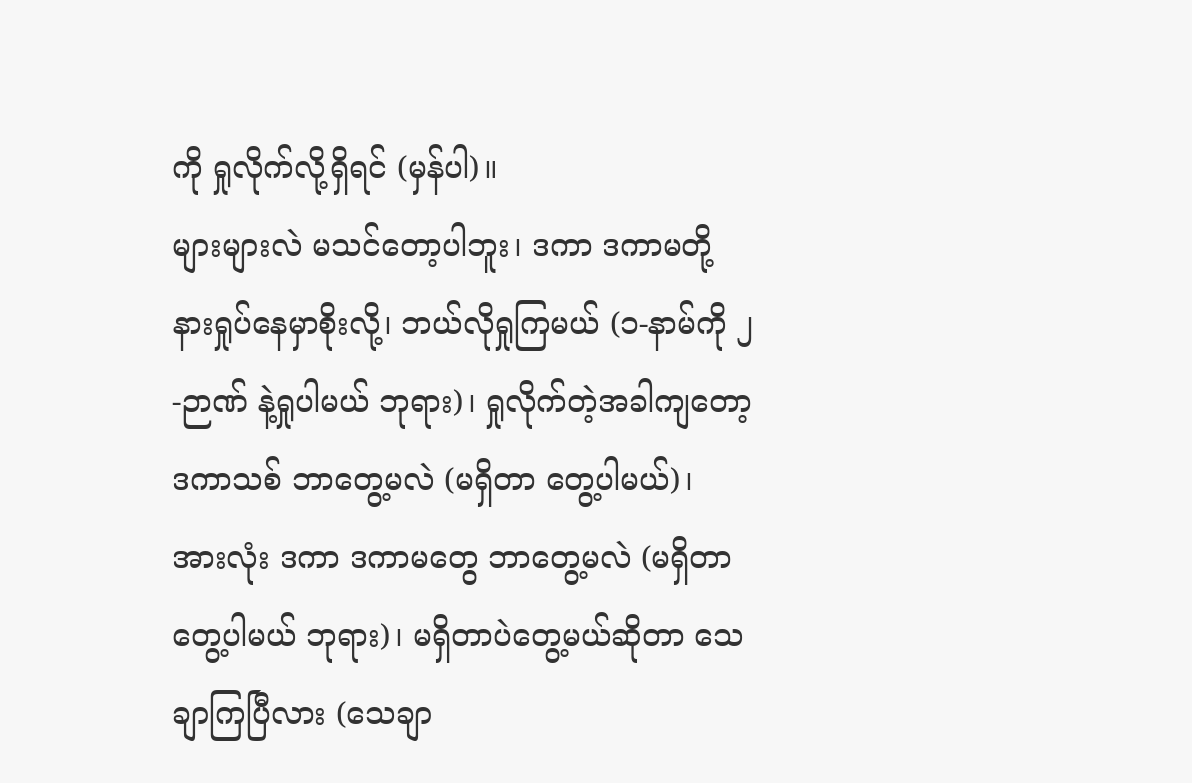ကို ရှုလိုက်လို့ရှိရင် (မှန်ပါ)။
များများလဲ မသင်တော့ပါဘူး၊ ဒကာ ဒကာမတို့ နားရှုပ်နေမှာစိုးလို့၊ ဘယ်လိုရှုကြမယ် (၁-နာမ်ကို ၂-ဉာဏ် နဲ့ရှုပါမယ် ဘုရား)၊ ရှုလိုက်တဲ့အခါကျတော့ ဒကာသစ် ဘာတွေ့မလဲ (မရှိတာ တွေ့ပါမယ်)၊ အားလုံး ဒကာ ဒကာမတွေ ဘာတွေ့မလဲ (မရှိတာ တွေ့ပါမယ် ဘုရား)၊ မရှိတာပဲတွေ့မယ်ဆိုတာ သေချာကြပြီလား (သေချာ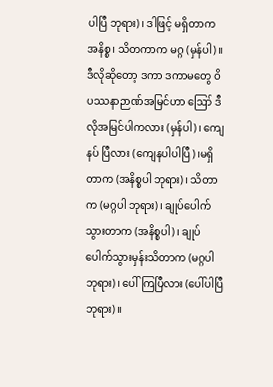ပါပြီ ဘုရား)၊ ဒါဖြင့် မရှိတာက အနိစ္စ၊ သိတကာက မဂ္ဂ (မှန်ပါ)။
ဒီလိုဆိုတော့ ဒကာ ဒကာမတွေ ဝိပဿနာဉာဏ်အမြင်ဟာ ဪ ဒီလိုအမြင်ပါကလား (မှန်ပါ)၊ ကျေနပ် ပြီလား (ကျေနပါပါပြီ)၊မရှိတာက (အနိစ္စပါ ဘုရား)၊ သိတာက (မဂ္ဂပါ ဘုရား)၊ ချုပ်ပေါက်သွားတာက (အနိစ္စပါ)၊ ချုပ်ပေါက်သွားမှန်းသိတာက (မဂ္ဂပါ ဘုရား)၊ ပေါ်ကြပြီလား (ပေါ်ပါပြီ ဘုရား)။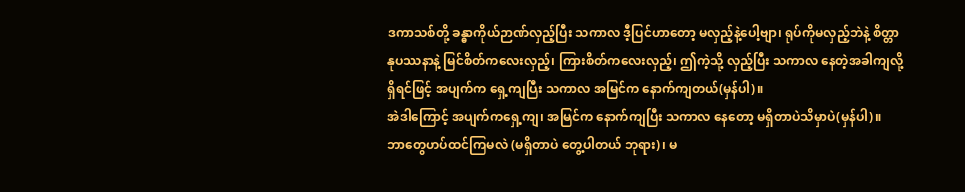ဒကာသစ်တို့ ခန္ဓာကိုယ်ဉာဏ်လှည့်ပြီး သကာလ ဒီ့ပြင်ဟာတော့ မလှည့်နဲ့ပေါ့ဗျာ၊ ရုပ်ကိုမလှည့်ဘဲနဲ့ စိတ္တာနုပဿနာနဲ့ မြင်စိတ်ကလေးလှည့်၊ ကြားစိတ်ကလေးလှည့်၊ ဤကဲ့သို့ လှည့်ပြီး သကာလ နေတဲ့အခါကျလို့ရှိရင်ဖြင့် အပျက်က ရှေ့ကျပြီး သကာလ အမြင်က နောက်ကျတယ်(မှန်ပါ)။
အဲဒါကြောင့် အပျက်ကရှေ့ကျ၊ အမြင်က နောက်ကျပြီး သကာလ နေတော့ မရှိတာပဲသိမှာပဲ(မှန်ပါ)။
ဘာတွေဟပ်ထင်ကြမလဲ (မရှိတာပဲ တွေ့ပါတယ် ဘုရား)၊ မ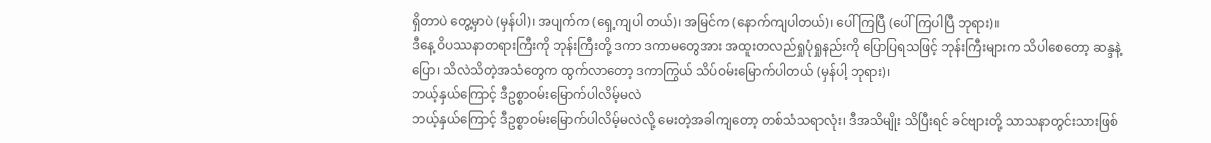ရှိတာပဲ တွေ့မှာပဲ (မှန်ပါ)၊ အပျက်က (ရှေ့ကျပါ တယ်)၊ အမြင်က (နောက်ကျပါတယ်)၊ ပေါ်ကြပြီ (ပေါ်ကြပါပြီ ဘုရား)။
ဒီနေ့ ဝိပဿနာတရားကြီးကို ဘုန်းကြီးတို့ ဒကာ ဒကာမတွေအား အထူးတလည်ရှုပုံရှုနည်းကို ပြောပြရသဖြင့် ဘုန်းကြီးများက သိပါစေတော့ ဆန္ဒနဲ့ပြော၊ သိလဲသိတဲ့အသံတွေက ထွက်လာတော့ ဒကာကြွယ် သိပ်ဝမ်းမြောက်ပါတယ် (မှန်ပါ့ ဘုရား)၊
ဘယ့်နှယ်ကြောင့် ဒီဥစ္စာဝမ်းမြောက်ပါလိမ့်မလဲ
ဘယ့်နှယ်ကြောင့် ဒီဥစ္စာဝမ်းမြောက်ပါလိမ့်မလဲလို့ မေးတဲ့အခါကျတော့ တစ်သံသရာလုံး၊ ဒီအသိမျိုး သိပြီးရင် ခင်ဗျားတို့ သာသနာတွင်းသားဖြစ်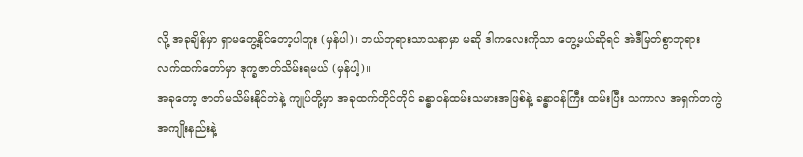လို့ အခုချိန်မှာ ရှာမတွေ့နိုင်တော့ပါဘူး (မှန်ပါ)၊ ဘယ်ဘုရားသာသနာမှာ မဆို ဒါကလေးကိုသာ တွေ့မယ်ဆိုရင် အဲဒီမြတ်စွာဘုရား လက်ထက်တော်မှာ ဒုက္ခဇာတ်သိမ်းရမယ် (မှန်ပါ့)။
အခုတော့ ဇာတ်မသိမ်းနိုင်ဘဲနဲ့ ကျုပ်တို့မှာ အခုထက်တိုင်တိုင် ခန္ဓာဝန်ထမ်းသမားအဖြစ်နဲ့ ခန္ဓာဝန်ကြီး ထမ်းပြီး သကာလ အရှက်တကွဲအကျိုးနည်းနဲ့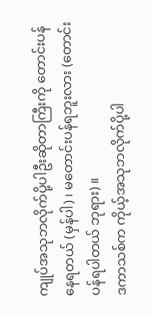ကျုပ်အသုဘလိုက်ပို့ပါဦးဆိုတာကြီးကို တောင်းပန်နေရတယ် (မှန်ပါ)၊ မတောင်းပန်ရဘူးလား (တောင်းပန်ရပါတယ် ဘုရား)။
ဒကာသစ်က ကိုယ့်အသုဘလိုက်ပို့ပါ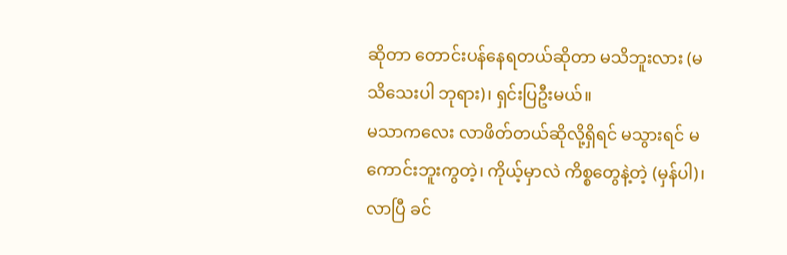ဆိုတာ တောင်းပန်နေရတယ်ဆိုတာ မသိဘူးလား (မသိသေးပါ ဘုရား)၊ ရှင်းပြဦးမယ်။
မသာကလေး လာဖိတ်တယ်ဆိုလို့ရှိရင် မသွားရင် မကောင်းဘူးကွတဲ့၊ ကိုယ့်မှာလဲ ကိစ္စတွေနဲ့တဲ့ (မှန်ပါ)၊ လာပြီ ခင်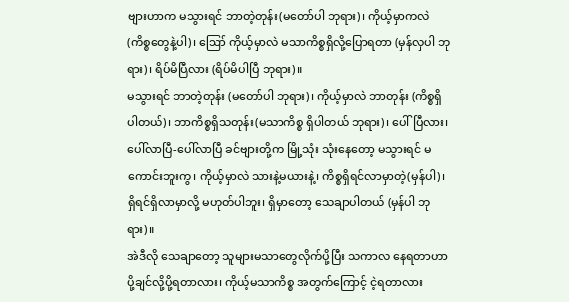ဗျားဟာက မသွားရင် ဘာတဲ့တုန်း(မတော်ပါ ဘုရား)၊ ကိုယ့်မှာကလဲ (ကိစ္စတွေနဲ့ပါ)၊ ဪ ကိုယ့်မှာလဲ မသာကိစ္စရှိလို့ပြောရတာ (မှန်လှပါ ဘုရား)၊ ရိပ်မိပြီလား (ရိပ်မိပါပြီ ဘုရား)။
မသွားရင် ဘာတဲ့တုန်း (မတော်ပါ ဘုရား)၊ ကိုယ့်မှာလဲ ဘာတုန်း (ကိစ္စရှိပါတယ်)၊ ဘာကိစ္စရှိသတုန်း(မသာကိစ္စ ရှိပါတယ် ဘုရား)၊ ပေါ်ပြီလား၊ ပေါ်လာပြီ-ပေါ်လာပြီ ခင်ဗျားတို့က မြို့သုံး သုံးနေတော့ မသွားရင် မကောင်းဘူးကွ၊ ကိုယ့်မှာလဲ သားနဲ့မယားနဲ့၊ ကိစ္စရှိရင်လာမှာတဲ့(မှန်ပါ)၊ ရှိရင်ရှိလာမှာလို့ မဟုတ်ပါဘူး၊ ရှိမှာတော့ သေချာပါတယ် (မှန်ပါ ဘုရား)။
အဲဒီလို သေချာတော့ သူများမသာတွေလိုက်ပို့ပြီး သကာလ နေရတာဟာ ပို့ချင်လို့ပို့ရတာလား၊ ကိုယ့်မသာကိစ္စ အတွက်ကြောင့် ငဲ့ရတာလား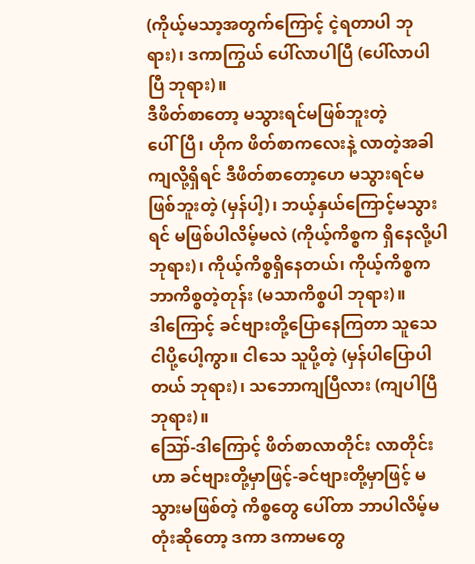(ကိုယ့်မသာ့အတွက်ကြောင့် ငဲ့ရတာပါ ဘုရား)၊ ဒကာကြွယ် ပေါ်လာပါပြီ (ပေါ်လာပါပြီ ဘုရား)။
ဒီဖိတ်စာတော့ မသွားရင်မဖြစ်ဘူးတဲ့
ပေါ်ပြီ၊ ဟိုက ဖိတ်စာကလေးနဲ့ လာတဲ့အခါကျလို့ရှိရင် ဒီဖိတ်စာတော့ဟေ မသွားရင်မဖြစ်ဘူးတဲ့ (မှန်ပါ့)၊ ဘယ့်နှယ်ကြောင့်မသွားရင် မဖြစ်ပါလိမ့်မလဲ (ကိုယ့်ကိစ္စက ရှိနေလို့ပါ ဘုရား)၊ ကိုယ့်ကိစ္စရှိနေတယ်၊ ကိုယ့်ကိစ္စက ဘာကိစ္စတဲ့တုန်း (မသာကိစ္စပါ ဘုရား)။
ဒါကြောင့် ခင်ဗျားတို့ပြောနေကြတာ သူသေ ငါပို့ပေါ့ကွာ။ ငါသေ သူပို့တဲ့ (မှန်ပါပြောပါတယ် ဘုရား)၊ သဘောကျပြီလား (ကျပါပြီ ဘုရား)။
ဪ-ဒါကြောင့် ဖိတ်စာလာတိုင်း လာတိုင်းဟာ ခင်ဗျားတို့မှာဖြင့်-ခင်ဗျားတို့မှာဖြင့် မသွားမဖြစ်တဲ့ ကိစ္စတွေ ပေါ်တာ ဘာပါလိမ့်မတုံးဆိုတော့ ဒကာ ဒကာမတွေ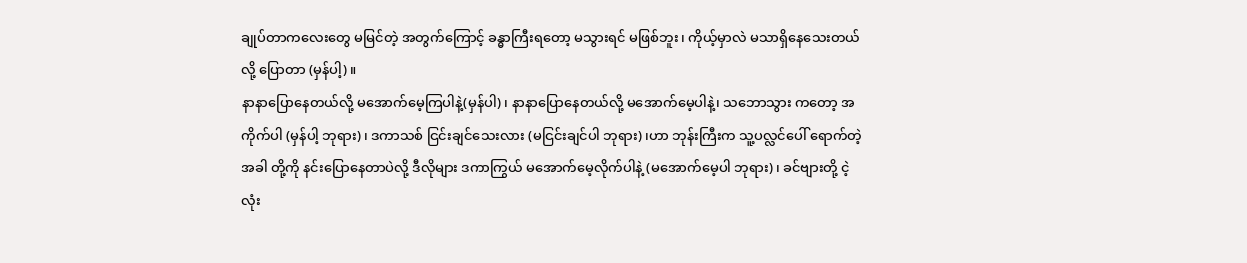ချုပ်တာကလေးတွေ မမြင်တဲ့ အတွက်ကြောင့် ခန္ဓာကြီးရတော့ မသွားရင် မဖြစ်ဘူး၊ ကိုယ့်မှာလဲ မသာရှိနေသေးတယ်လို့ ပြောတာ (မှန်ပါ့)။
နာနာပြောနေတယ်လို့ မအောက်မေ့ကြပါနဲ့(မှန်ပါ)၊ နာနာပြောနေတယ်လို့ မအောက်မေ့ပါနဲ့၊ သဘောသွား ကတော့ အကိုက်ပါ (မှန်ပါ့ ဘုရား)၊ ဒကာသစ် ငြင်းချင်သေးလား (မငြင်းချင်ပါ ဘုရား)၊ဟာ ဘုန်းကြီးက သူ့ပလ္လင်ပေါ် ရောက်တဲ့အခါ တို့ကို နင်းပြောနေတာပဲလို့ ဒီလိုများ ဒကာကြွယ် မအောက်မေ့လိုက်ပါနဲ့ (မအောက်မေ့ပါ ဘုရား)၊ ခင်ဗျားတို့ ငဲ့လုံး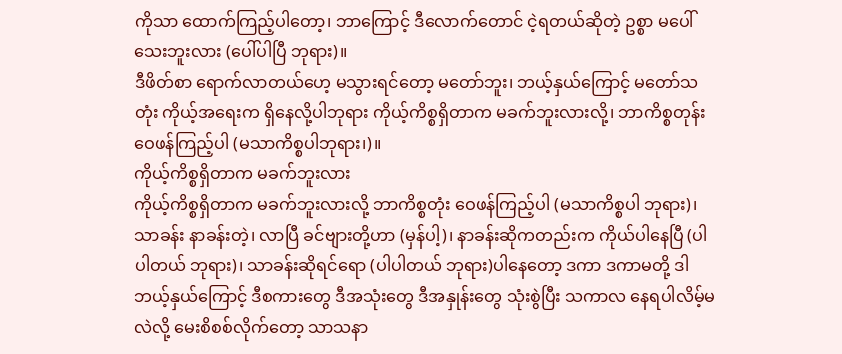ကိုသာ ထောက်ကြည့်ပါတော့၊ ဘာကြောင့် ဒီလောက်တောင် ငဲ့ရတယ်ဆိုတဲ့ ဥစ္စာ မပေါ်သေးဘူးလား (ပေါ်ပါပြီ ဘုရား)။
ဒီဖိတ်စာ ရောက်လာတယ်ဟေ့ မသွားရင်တော့ မတော်ဘူး၊ ဘယ့်နှယ်ကြောင့် မတော်သတုံး ကိုယ့်အရေးက ရှိနေလို့ပါဘုရား ကိုယ့်ကိစ္စရှိတာက မခက်ဘူးလားလို့၊ ဘာကိစ္စတုန်း ဝေဖန်ကြည့်ပါ (မသာကိစ္စပါဘုရား၊)။
ကိုယ့်ကိစ္စရှိတာက မခက်ဘူးလား
ကိုယ့်ကိစ္စရှိတာက မခက်ဘူးလားလို့ ဘာကိစ္စတုံး ဝေဖန်ကြည့်ပါ (မသာကိစ္စပါ ဘုရား)၊ သာခန်း နာခန်းတဲ့၊ လာပြီ ခင်ဗျားတို့ဟာ (မှန်ပါ့)၊ နာခန်းဆိုကတည်းက ကိုယ်ပါနေပြီ (ပါပါတယ် ဘုရား)၊ သာခန်းဆိုရင်ရော (ပါပါတယ် ဘုရား)ပါနေတော့ ဒကာ ဒကာမတို့ ဒါဘယ့်နှယ်ကြောင့် ဒီစကားတွေ ဒီအသုံးတွေ ဒီအနှုန်းတွေ သုံးစွဲပြီး သကာလ နေရပါလိမ့်မလဲလို့ မေးစိစစ်လိုက်တော့ သာသနာ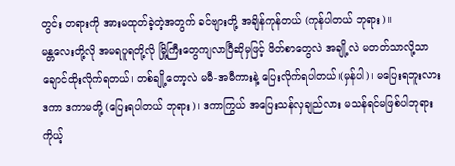တွင်း တရားကို အားမထုတ်ခဲ့တဲ့အတွက် ခင်ဗျားတို့ အချိန်ကုန်တယ် (ကုန်ပါတယ် ဘုရား)။
မန္တလေးတို့လို အမရပူရတို့လို မြို့ကြီးတွေကျလာပြီဆိုမှဖြင့် ဖိတ်စာတွေလဲ အချို့လဲ မတတ်သာလို့သာ ချောင်ထိုးလိုက်ရတယ်၊ တစ်ချို့တော့လဲ မမီ-အမီကားနဲ့ ပြေးလိုက်ရပါတယ်၊(မှန်ပါ)၊ မပြေးရဘူးလား ဒကာ ဒကာမတို့ (ပြေးရပါတယ် ဘုရား)၊ ဒကာကြွယ် အပြေးသန်လှချည်လား မသန်ရင်မဖြစ်ပါဘုရား ကိုယ့်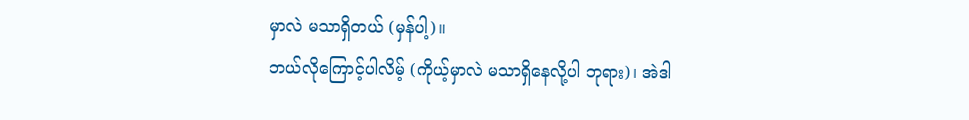မှာလဲ မသာရှိတယ် (မှန်ပါ့)။
ဘယ်လိုကြောင့်ပါလိမ့် (ကိုယ့်မှာလဲ မသာရှိနေလို့ပါ ဘုရား)၊ အဲဒါ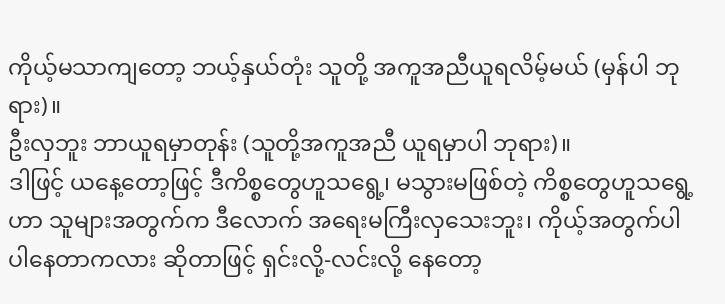ကိုယ့်မသာကျတော့ ဘယ့်နှယ်တုံး သူတို့ အကူအညီယူရလိမ့်မယ် (မှန်ပါ ဘုရား)။
ဦးလှဘူး ဘာယူရမှာတုန်း (သူတို့အကူအညီ ယူရမှာပါ ဘုရား)။
ဒါဖြင့် ယနေ့တော့ဖြင့် ဒီကိစ္စတွေဟူသရွေ့၊ မသွားမဖြစ်တဲ့ ကိစ္စတွေဟူသရွေ့ဟာ သူများအတွက်က ဒီလောက် အရေးမကြီးလှသေးဘူး၊ ကိုယ့်အတွက်ပါ ပါနေတာကလား ဆိုတာဖြင့် ရှင်းလို့-လင်းလို့ နေတော့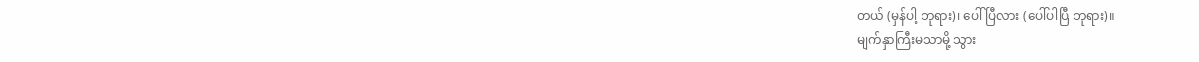တယ် (မှန်ပါ့ ဘုရား)၊ ပေါ်ပြီလား (ပေါ်ပါပြီ ဘုရား)။
မျက်နှာကြီးမသာမို့ သွား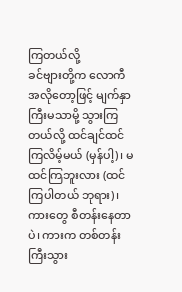ကြတယ်လို့
ခင်ဗျားတို့က လောကီအလိုတော့ဖြင့် မျက်နှာကြီးမသာမို့ သွားကြတယ်လို့ ထင်ချင်ထင်ကြလိမ့်မယ် (မှန်ပါ့)၊ မထင်ကြဘူးလား (ထင်ကြပါတယ် ဘုရား)၊ ကားတွေ စီတန်းနေတာပဲ၊ ကားက တစ်တန်းကြီးသွား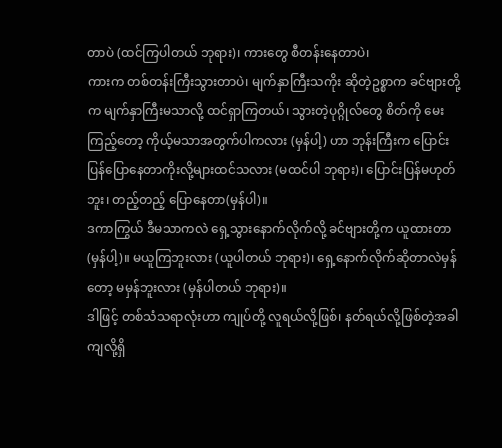တာပဲ (ထင်ကြပါတယ် ဘုရား)၊ ကားတွေ စီတန်းနေတာပဲ၊
ကားက တစ်တန်းကြီးသွားတာပဲ၊ မျက်နှာကြီးသကိုး ဆိုတဲ့ဥစ္စာက ခင်ဗျားတို့က မျက်နှာကြီးမသာလို့ ထင်ရှာကြတယ်၊ သွားတဲ့ပုဂ္ဂိုလ်တွေ စိတ်ကို မေးကြည့်တော့ ကိုယ့်မသာအတွက်ပါကလား (မှန်ပါ့) ဟာ ဘုန်းကြီးက ပြောင်းပြန်ပြောနေတာကိုးလို့များထင်သလား (မထင်ပါ ဘုရား)၊ ပြောင်းပြန်မဟုတ်ဘူး၊ တည့်တည့် ပြောနေတာ(မှန်ပါ)။
ဒကာကြွယ် ဒီမသာကလဲ ရှေ့သွားနောက်လိုက်လို့ ခင်ဗျားတို့က ယူထားတာ (မှန်ပါ့)။ မယူကြဘူးလား (ယူပါတယ် ဘုရား)၊ ရှေ့နောက်လိုက်ဆိုတာလဲမှန်တော့ မမှန်ဘူးလား (မှန်ပါတယ် ဘုရား)။
ဒါဖြင့် တစ်သံသရာလုံးဟာ ကျုပ်တို့ လူရယ်လို့ဖြစ်၊ နတ်ရယ်လို့ဖြစ်တဲ့အခါကျလို့ရှိ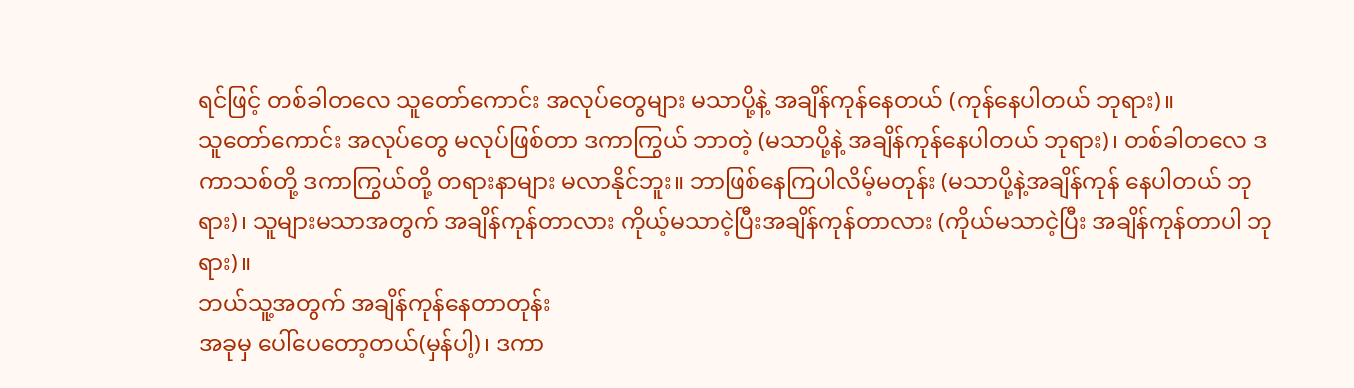ရင်ဖြင့် တစ်ခါတလေ သူတော်ကောင်း အလုပ်တွေများ မသာပို့နဲ့ အချိန်ကုန်နေတယ် (ကုန်နေပါတယ် ဘုရား)။
သူတော်ကောင်း အလုပ်တွေ မလုပ်ဖြစ်တာ ဒကာကြွယ် ဘာတဲ့ (မသာပို့နဲ့ အချိန်ကုန်နေပါတယ် ဘုရား)၊ တစ်ခါတလေ ဒကာသစ်တို့ ဒကာကြွယ်တို့ တရားနာများ မလာနိုင်ဘူး။ ဘာဖြစ်နေကြပါလိမ့်မတုန်း (မသာပို့နဲ့အချိန်ကုန် နေပါတယ် ဘုရား)၊ သူများမသာအတွက် အချိန်ကုန်တာလား ကိုယ့်မသာငဲ့ပြီးအချိန်ကုန်တာလား (ကိုယ်မသာငဲ့ပြီး အချိန်ကုန်တာပါ ဘုရား)။
ဘယ်သူ့အတွက် အချိန်ကုန်နေတာတုန်း
အခုမှ ပေါ်ပေတော့တယ်(မှန်ပါ့)၊ ဒကာ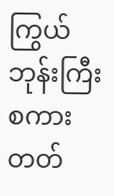ကြွယ် ဘုန်းကြီးစကားတတ်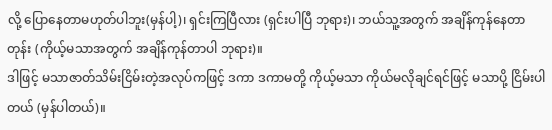လို့ ပြောနေတာမဟုတ်ပါဘူး(မှန်ပါ့)၊ ရှင်းကြပြီလား (ရှင်းပါပြီ ဘုရား)၊ ဘယ်သူ့အတွက် အချိန်ကုန်နေတာတုန်း (ကိုယ့်မသာအတွက် အချိန်ကုန်တာပါ ဘုရား)။
ဒါဖြင့် မသာဇာတ်သိမ်းငြိမ်းတဲ့အလုပ်ကဖြင့် ဒကာ ဒကာမတို့ ကိုယ့်မသာ ကိုယ်မလိုချင်ရင်ဖြင့် မသာပို့ ငြိမ်းပါတယ် (မှန်ပါတယ်)။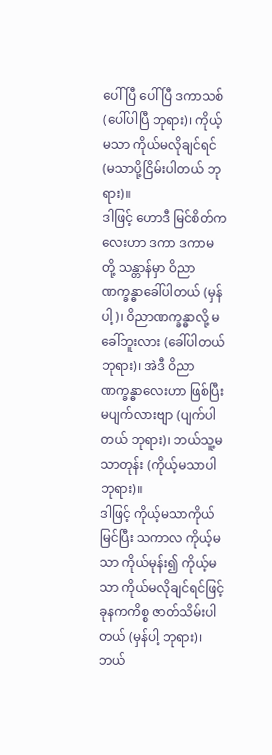ပေါ်ပြီ ပေါ်ပြီ ဒကာသစ် (ပေါ်ပါပြီ ဘုရား)၊ ကိုယ့်မသာ ကိုယ်မလိုချင်ရင် (မသာပို့ငြိမ်းပါတယ် ဘုရား)။
ဒါဖြင့် ဟောဒီ မြင်စိတ်ကလေးဟာ ဒကာ ဒကာမတို့ သန္တာန်မှာ ဝိညာဏက္ခန္ဓာခေါ်ပါတယ် (မှန်ပါ့)၊ ဝိညာဏက္ခန္ဓာလို့ မခေါ်ဘူးလား (ခေါ်ပါတယ် ဘုရား)၊ အဲဒီ ဝိညာဏက္ခန္ဓာလေးဟာ ဖြစ်ပြီးမပျက်လားဗျာ (ပျက်ပါတယ် ဘုရား)၊ ဘယ်သူ့မသာတုန်း (ကိုယ့်မသာပါ ဘုရား)။
ဒါဖြင့် ကိုယ့်မသာကိုယ်မြင်ပြီး သကာလ ကိုယ့်မသာ ကိုယ်မုန်း၍ ကိုယ့်မသာ ကိုယ်မလိုချင်ရင်ဖြင့် ခုနကကိစ္စ ဇာတ်သိမ်းပါတယ် (မှန်ပါ့ ဘုရား)၊ ဘယ်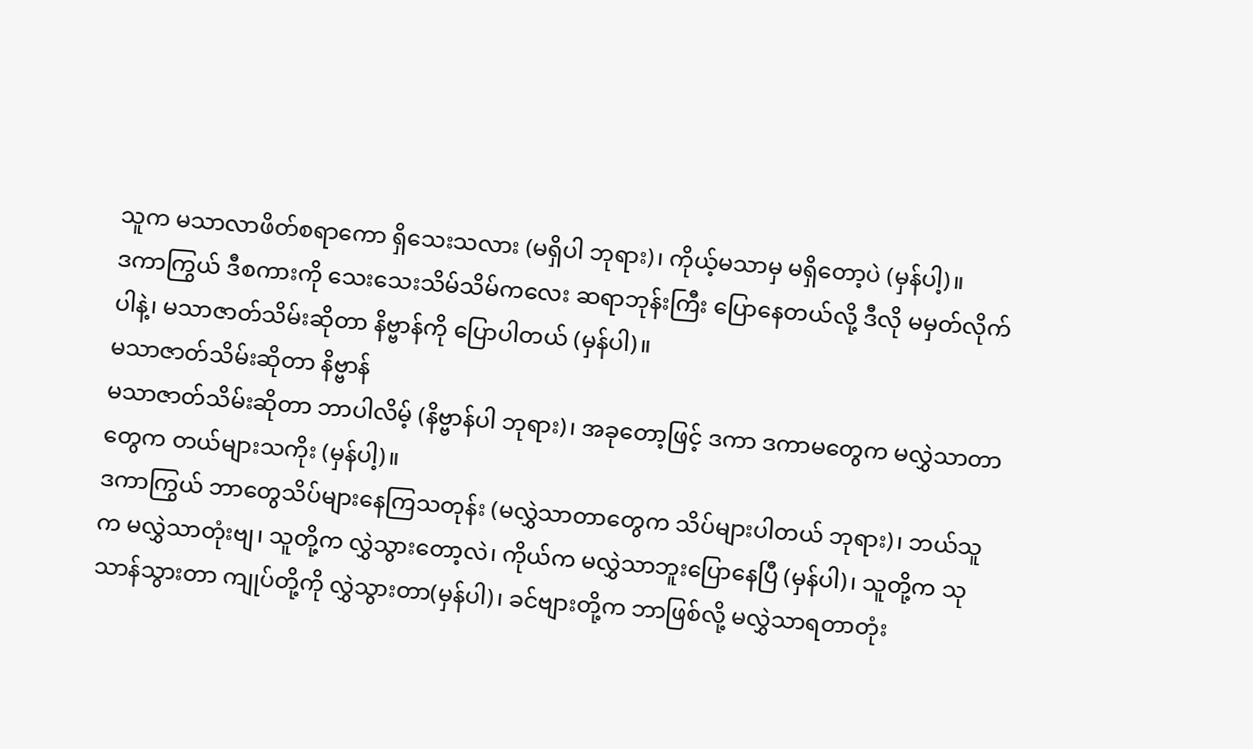သူက မသာလာဖိတ်စရာကော ရှိသေးသလား (မရှိပါ ဘုရား)၊ ကိုယ့်မသာမှ မရှိတော့ပဲ (မှန်ပါ့)။
ဒကာကြွယ် ဒီစကားကို သေးသေးသိမ်သိမ်ကလေး ဆရာဘုန်းကြီး ပြောနေတယ်လို့ ဒီလို မမှတ်လိုက်ပါနဲ့၊ မသာဇာတ်သိမ်းဆိုတာ နိဗ္ဗာန်ကို ပြောပါတယ် (မှန်ပါ)။
မသာဇာတ်သိမ်းဆိုတာ နိဗ္ဗာန်
မသာဇာတ်သိမ်းဆိုတာ ဘာပါလိမ့် (နိဗ္ဗာန်ပါ ဘုရား)၊ အခုတော့ဖြင့် ဒကာ ဒကာမတွေက မလွှဲသာတာတွေက တယ်များသကိုး (မှန်ပါ့)။
ဒကာကြွယ် ဘာတွေသိပ်များနေကြသတုန်း (မလွှဲသာတာတွေက သိပ်များပါတယ် ဘုရား)၊ ဘယ်သူက မလွှဲသာတုံးဗျ၊ သူတို့က လွှဲသွားတော့လဲ၊ ကိုယ်က မလွှဲသာဘူးပြောနေပြီ (မှန်ပါ)၊ သူတို့က သုသာန်သွားတာ ကျုပ်တို့ကို လွှဲသွားတာ(မှန်ပါ)၊ ခင်ဗျားတို့က ဘာဖြစ်လို့ မလွှဲသာရတာတုံး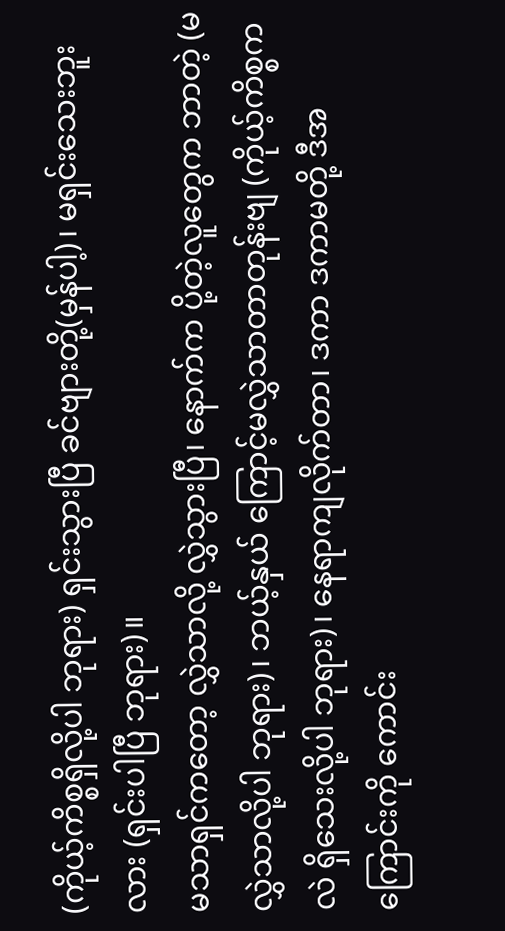(ကိုယ့်ကိစ္စရှိလို့ပါ ဘုရား) ရှင်းသွားပြီ ခင်ဗျားတို့(မှန်ပါ့)၊ မရှင်းသေးဘူးလား (ရှင်းပါပြီ ဘုရား)။
မသာရှင်ကတော့ လွှဲသာလို့ လွှဲသွားပြီ၊ နောက်က ပို့တဲ့လူတွေက ဘာတဲ့ (မလွှဲသာလို့ပါ ဘုရား)၊ ဘယ့်နှယ် ကြောင့်မလွှဲသာတာတုန်းဗျ (ကိုယ့်ကိစ္စကလဲ ရှိသေးလို့ပါ ဘုရား)၊ နေရာကျလိုက်တာ၊ ဒကာ ဒကာမတို့ ဒီအကြောင်းကို ကောင်း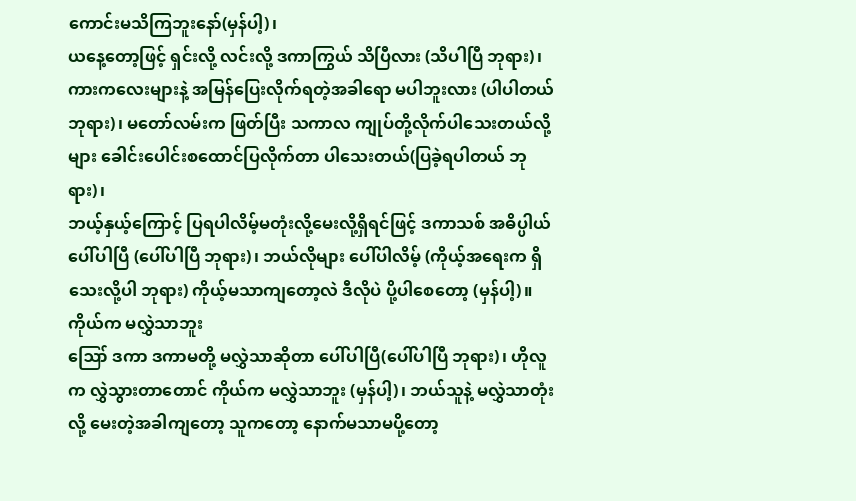ကောင်းမသိကြဘူးနော်(မှန်ပါ့)၊
ယနေ့တော့ဖြင့် ရှင်းလို့ လင်းလို့ ဒကာကြွယ် သိပြီလား (သိပါပြီ ဘုရား)၊ ကားကလေးများနဲ့ အမြန်ပြေးလိုက်ရတဲ့အခါရော မပါဘူးလား (ပါပါတယ် ဘုရား)၊ မတော်လမ်းက ဖြတ်ပြီး သကာလ ကျုပ်တို့လိုက်ပါသေးတယ်လို့များ ခေါင်းပေါင်းစထောင်ပြလိုက်တာ ပါသေးတယ်(ပြခဲ့ရပါတယ် ဘုရား)၊
ဘယ့်နှယ့်ကြောင့် ပြရပါလိမ့်မတုံးလို့မေးလို့ရှိရင်ဖြင့် ဒကာသစ် အဓိပ္ပါယ်ပေါ်ပါပြီ (ပေါ်ပါပြီ ဘုရား)၊ ဘယ်လိုများ ပေါ်ပါလိမ့် (ကိုယ့်အရေးက ရှိသေးလို့ပါ ဘုရား) ကိုယ့်မသာကျတော့လဲ ဒီလိုပဲ ပို့ပါစေတော့ (မှန်ပါ့)။
ကိုယ်က မလွှဲသာဘူး
ဪ ဒကာ ဒကာမတို့ မလွှဲသာဆိုတာ ပေါ်ပါပြီ(ပေါ်ပါပြီ ဘုရား)၊ ဟိုလူက လွှဲသွားတာတောင် ကိုယ်က မလွှဲသာဘူး (မှန်ပါ့)၊ ဘယ်သူနဲ့ မလွှဲသာတုံးလို့ မေးတဲ့အခါကျတော့ သူကတော့ နောက်မသာမပို့တော့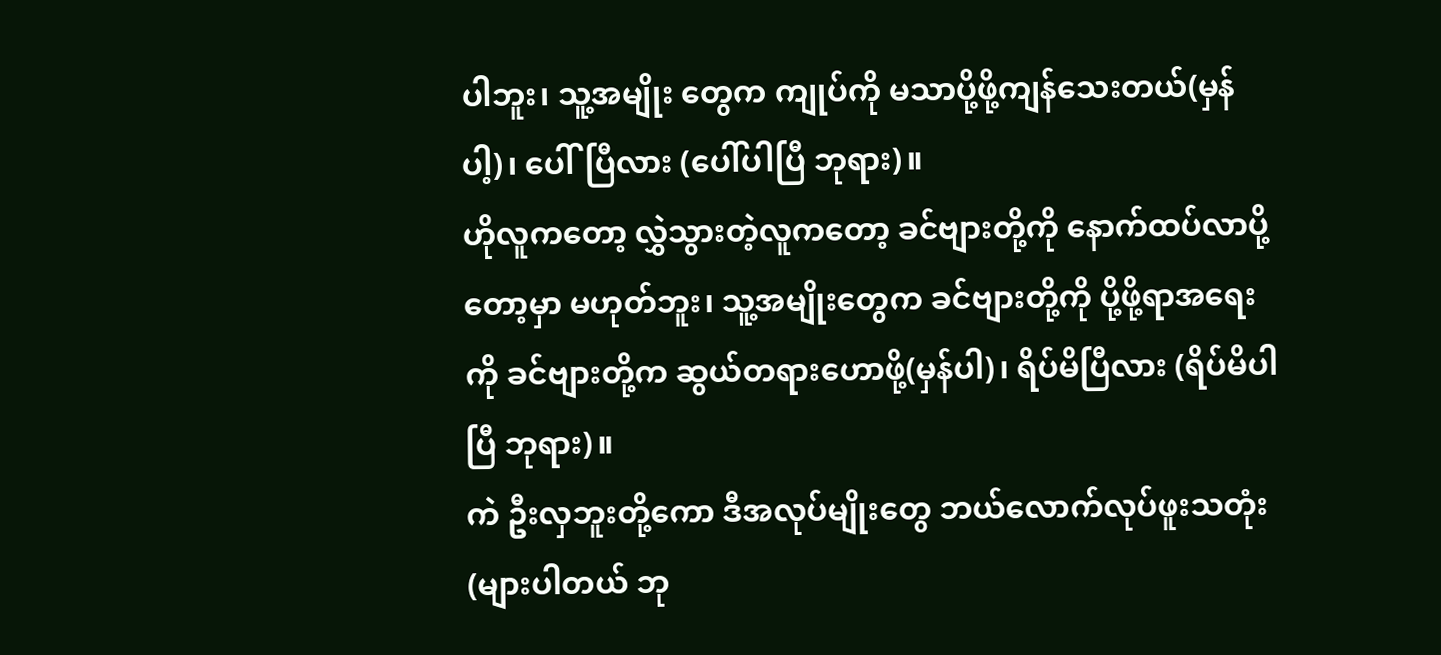ပါဘူး၊ သူ့အမျိုး တွေက ကျုပ်ကို မသာပို့ဖို့ကျန်သေးတယ်(မှန်ပါ့)၊ ပေါ်ပြီလား (ပေါ်ပါပြီ ဘုရား)။
ဟိုလူကတော့ လွှဲသွားတဲ့လူကတော့ ခင်ဗျားတို့ကို နောက်ထပ်လာပို့တော့မှာ မဟုတ်ဘူး၊ သူ့အမျိုးတွေက ခင်ဗျားတို့ကို ပို့ဖို့ရာအရေးကို ခင်ဗျားတို့က ဆွယ်တရားဟောဖို့(မှန်ပါ)၊ ရိပ်မိပြီလား (ရိပ်မိပါပြီ ဘုရား)။
ကဲ ဦးလှဘူးတို့ကော ဒီအလုပ်မျိုးတွေ ဘယ်လောက်လုပ်ဖူးသတုံး (များပါတယ် ဘု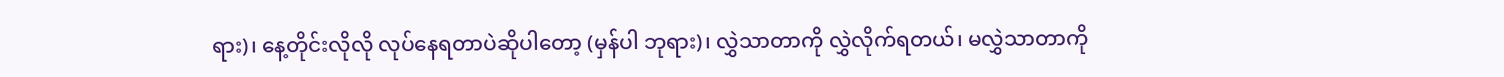ရား)၊ နေ့တိုင်းလိုလို လုပ်နေရတာပဲဆိုပါတော့ (မှန်ပါ ဘုရား)၊ လွှဲသာတာကို လွှဲလိုက်ရတယ်၊ မလွှဲသာတာကို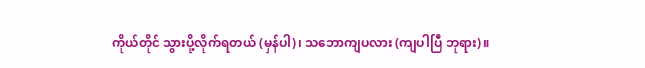ကိုယ်တိုင် သွားပို့လိုက်ရတယ် (မှန်ပါ)၊ သဘောကျပလား (ကျပါပြီ ဘုရား)။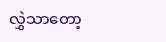လွှဲသာတော့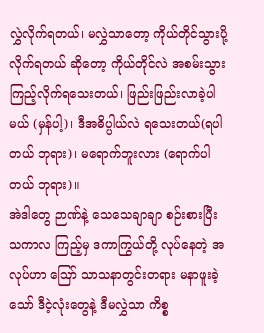လွှဲလိုက်ရတယ်၊ မလွှဲသာတော့ ကိုယ်တိုင်သွားပို့လိုက်ရတယ် ဆိုတော့ ကိုယ်တိုင်လဲ အစမ်းသွား ကြည့်လိုက်ရသေးတယ်၊ ဖြည်းဖြည်းလာခဲ့ပါမယ် (မှန်ပါ့)၊ ဒီအဓိပ္ပါယ်လဲ ရသေးတယ်(ရပါတယ် ဘုရား)၊ မရောက်ဘူးလား (ရောက်ပါတယ် ဘုရား)။
အဲဒါတွေ ဉာဏ်နဲ့ သေသေချာချာ စဉ်းစားပြီး သကာလ ကြည့်မှ ဒကာကြွယ်တို့ လုပ်နေတဲ့ အလုပ်ဟာ ဪ သာသနာတွင်းတရား မနာဖူးခဲ့သော် ဒီငဲ့လုံးတွေနဲ့ ဒီမလွှဲသာ ကိစ္စ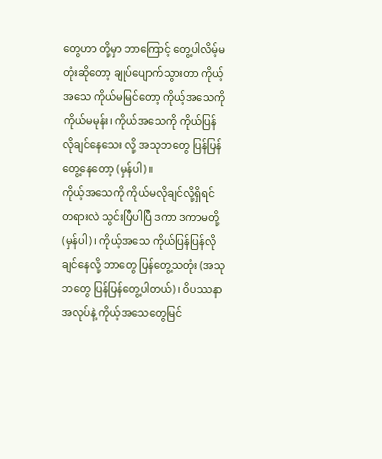တွေဟာ တို့မှာ ဘာကြောင့် တွေ့ပါလိမ့်မတုံးဆိုတော့ ချုပ်ပျောက်သွားတာ ကိုယ့်အသေ ကိုယ်မမြင်တော့ ကိုယ့်အသေကို ကိုယ်မမုန်း၊ ကိုယ်အသေကို ကိုယ်ပြန်လိုချင်နေသေး လို့ အသုဘတွေ ပြန်ပြန်တွေ့နေတော့ (မှန်ပါ)။
ကိုယ့်အသေကို ကိုယ်မလိုချင်လို့ရှိရင်
တရားလဲ သွင်းပြီပါပြီ ဒကာ ဒကာမတို့(မှန်ပါ)၊ ကိုယ့်အသေ ကိုယ်ပြန်ပြန်လိုချင်နေလို့ ဘာတွေ ပြန်တွေ့သတုံး (အသုဘတွေ ပြန်ပြန်တွေ့ပါတယ်)၊ ဝိပဿနာအလုပ်နဲ့ ကိုယ့်အသေတွေမြင်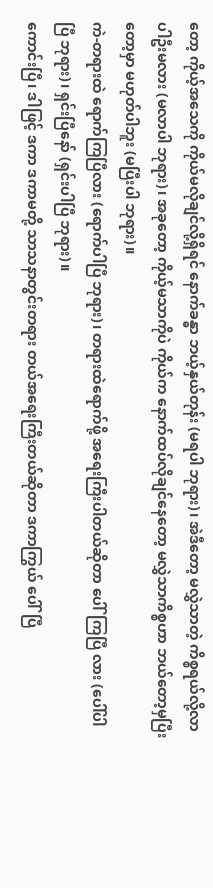တော့ ကိုယ့်အသေကို ကိုယ်မလိုချင်လို့ရှိရင် နောက်ခန္ဓာ ဘယ့်နှယ်တုန်း (မရပါ ဘုရား)၊ အဲဒီတော့ မလွှဲသာတဲ့ ကိစ္စရယ်လို့လာပါဦးမလား (မလာပါ ဘုရား)၊ အခုတော့ ကိုယ့်မသာကိုပဲ ကိုယ်က နောက်ထပ်လိုချင်နေတော့ မလွှဲသာကိစ္စဟာ ဘယ်တော့မှပြီးတော့မှာ မဟုတ်ပါဘူး (မပြီးပါ ဘုရား)။
ကဲ-တရားထဲ ရောက်ကြပြီလား (ရောက်ပါပြီ ဘုရား)၊ တရားထဲရောက်ဖို့ အရေးကြီးပါတယ်ဆိုတာ ပေါ်ကြပြီ လား (ပေါ်ပါပြီ ဘုရား)၊ ရှင်းပြီနော် (ရှင်းပါပြီ ဘုရား)။
ကောင်းပြီ၊ ဒါဖြင့် ဒကာ ဒကာမတို့ သာသနာတွင်းတရား တယ်အရေးကြီးတယ်ဆိုတာ ဒကာကြွယ် ပေါ်ပြီ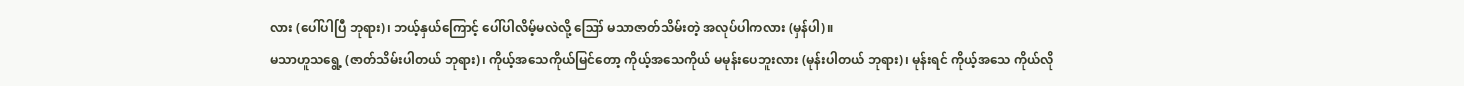လား (ပေါ်ပါပြီ ဘုရား)၊ ဘယ့်နှယ်ကြောင့် ပေါ်ပါလိမ့်မလဲလို့ ဪ မသာဇာတ်သိမ်းတဲ့ အလုပ်ပါကလား (မှန်ပါ)။
မသာဟူသရွေ့ (ဇာတ်သိမ်းပါတယ် ဘုရား)၊ ကိုယ့်အသေကိုယ်မြင်တော့ ကိုယ့်အသေကိုယ် မမုန်းပေဘူးလား (မုန်းပါတယ် ဘုရား)၊ မုန်းရင် ကိုယ့်အသေ ကိုယ်လို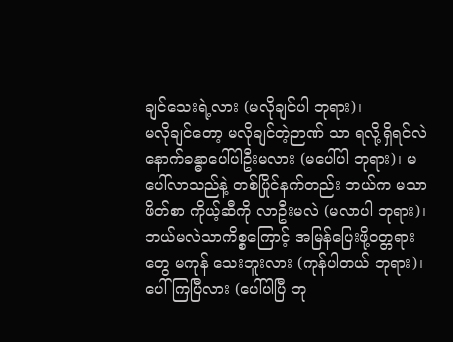ချင်သေးရဲ့လား (မလိုချင်ပါ ဘုရား)၊
မလိုချင်တော့ မလိုချင်တဲ့ဉာဏ် သာ ရလို့ရှိရင်လဲ နောက်ခန္ဓာပေါ်ပါဦးမလား (မပေါ်ပါ ဘုရား)၊ မပေါ်လာသည်နဲ့ တစ်ပြိုင်နက်တည်း ဘယ်က မသာဖိတ်စာ ကိုယ့်ဆီကို လာဦးမလဲ (မလာပါ ဘုရား)၊
ဘယ်မလဲသာကိစ္စကြောင့် အမြန်ပြေးဖို့ဝတ္တရားတွေ မကုန် သေးဘူးလား (ကုန်ပါတယ် ဘုရား)၊ ပေါ်ကြပြီလား (ပေါ်ပါပြီ ဘု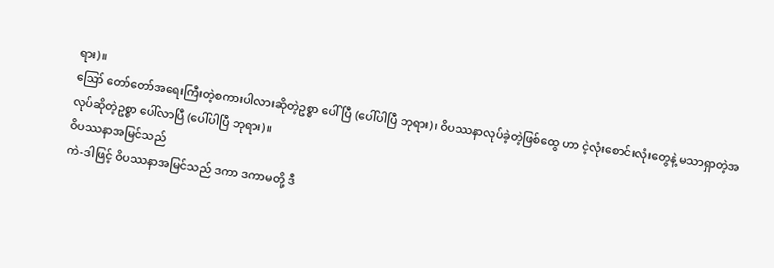ရား)။
ဪ တော်တော်အရေးကြီးတဲ့စကားပါလားဆိုတဲ့ဥစ္စာ ပေါ်ပြီ (ပေါ်ပါပြီ ဘုရား)၊ ဝိပဿနာလုပ်ခဲ့တဲ့ဖြစ်ထွေ ဟာ ငဲ့လုံးစောင်းလုံးတွေနဲ့ မသာရှာတဲ့အလုပ်ဆိုတဲ့ဥစ္စာ ပေါ်လာပြီ (ပေါ်ပါပြီ ဘုရား)။
ဝိပဿနာအမြင်သည်
ကဲ-ဒါဖြင့် ဝိပဿနာအမြင်သည် ဒကာ ဒကာမတို့ ဒီ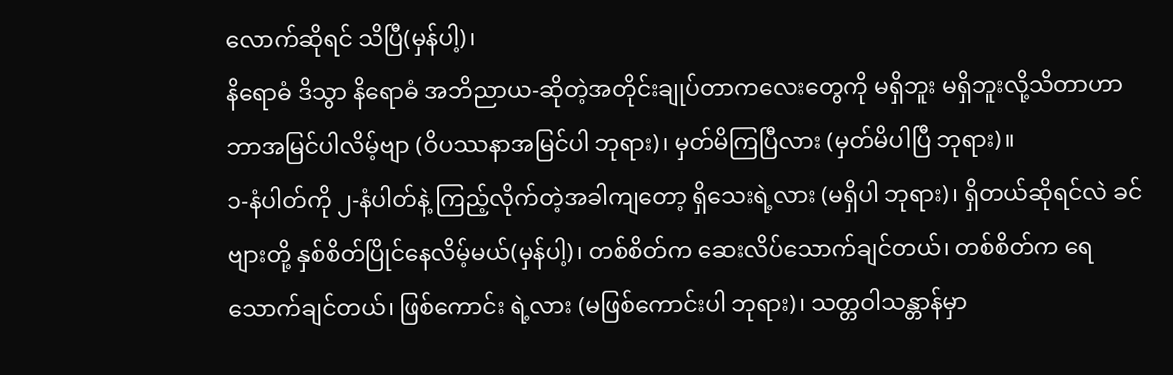လောက်ဆိုရင် သိပြီ(မှန်ပါ့)၊
နိရောဓံ ဒိသွာ နိရောဓံ အဘိညာယ-ဆိုတဲ့အတိုင်းချုပ်တာကလေးတွေကို မရှိဘူး မရှိဘူးလို့သိတာဟာ ဘာအမြင်ပါလိမ့်ဗျာ (ဝိပဿနာအမြင်ပါ ဘုရား)၊ မှတ်မိကြပြီလား (မှတ်မိပါပြီ ဘုရား)။
၁-နံပါတ်ကို ၂-နံပါတ်နဲ့ ကြည့်လိုက်တဲ့အခါကျတော့ ရှိသေးရဲ့လား (မရှိပါ ဘုရား)၊ ရှိတယ်ဆိုရင်လဲ ခင်ဗျားတို့ နှစ်စိတ်ပြိုင်နေလိမ့်မယ်(မှန်ပါ့)၊ တစ်စိတ်က ဆေးလိပ်သောက်ချင်တယ်၊ တစ်စိတ်က ရေသောက်ချင်တယ်၊ ဖြစ်ကောင်း ရဲ့လား (မဖြစ်ကောင်းပါ ဘုရား)၊ သတ္တဝါသန္တာန်မှာ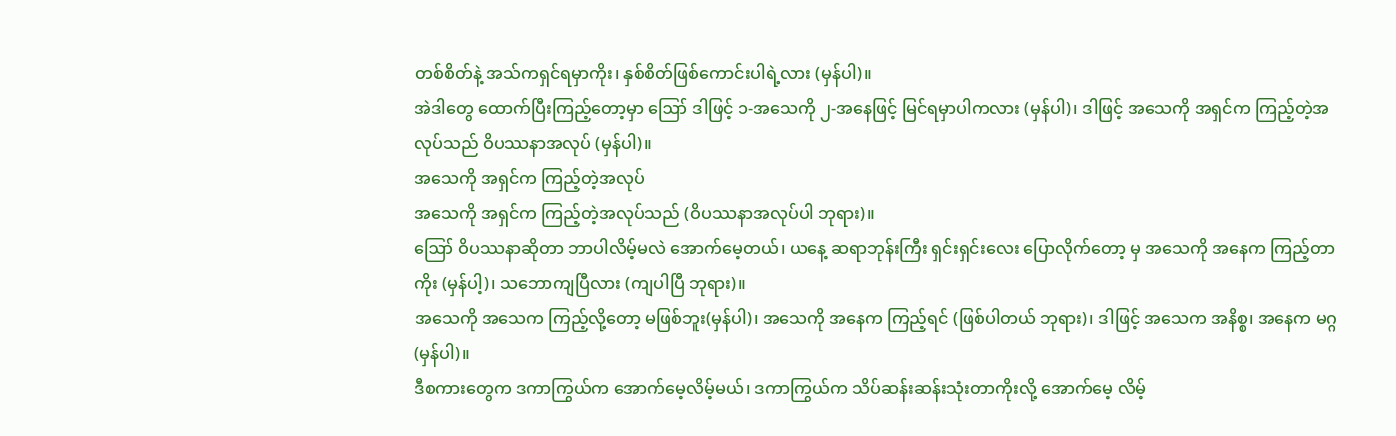တစ်စိတ်နဲ့ အသ်ကရှင်ရမှာကိုး၊ နှစ်စိတ်ဖြစ်ကောင်းပါရဲ့လား (မှန်ပါ)။
အဲဒါတွေ ထောက်ပြီးကြည့်တော့မှာ ဪ ဒါဖြင့် ၁-အသေကို ၂-အနေဖြင့် မြင်ရမှာပါကလား (မှန်ပါ)၊ ဒါဖြင့် အသေကို အရှင်က ကြည့်တဲ့အလုပ်သည် ဝိပဿနာအလုပ် (မှန်ပါ)။
အသေကို အရှင်က ကြည့်တဲ့အလုပ်
အသေကို အရှင်က ကြည့်တဲ့အလုပ်သည် (ဝိပဿနာအလုပ်ပါ ဘုရား)။
ဪ ဝိပဿနာဆိုတာ ဘာပါလိမ့်မလဲ အောက်မေ့တယ်၊ ယနေ့ ဆရာဘုန်းကြီး ရှင်းရှင်းလေး ပြောလိုက်တော့ မှ အသေကို အနေက ကြည့်တာကိုး (မှန်ပါ့)၊ သဘောကျပြီလား (ကျပါပြီ ဘုရား)။
အသေကို အသေက ကြည့်လို့တော့ မဖြစ်ဘူး(မှန်ပါ)၊ အသေကို အနေက ကြည့်ရင် (ဖြစ်ပါတယ် ဘုရား)၊ ဒါဖြင့် အသေက အနိစ္စ၊ အနေက မဂ္ဂ (မှန်ပါ)။
ဒီစကားတွေက ဒကာကြွယ်က အောက်မေ့လိမ့်မယ်၊ ဒကာကြွယ်က သိပ်ဆန်းဆန်းသုံးတာကိုးလို့ အောက်မေ့ လိမ့်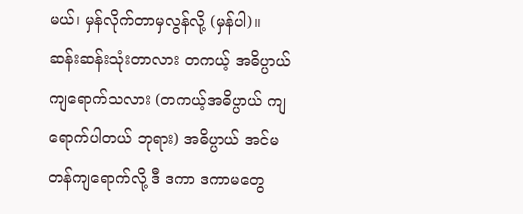မယ်၊ မှန်လိုက်တာမှလွန်လို့ (မှန်ပါ)။
ဆန်းဆန်းသုံးတာလား တကယ့် အဓိပ္ပာယ်ကျရောက်သလား (တကယ့်အဓိပ္ပာယ် ကျရောက်ပါတယ် ဘုရား) အဓိပ္ပာယ် အင်မတန်ကျရောက်လို့ ဒီ ဒကာ ဒကာမတွေ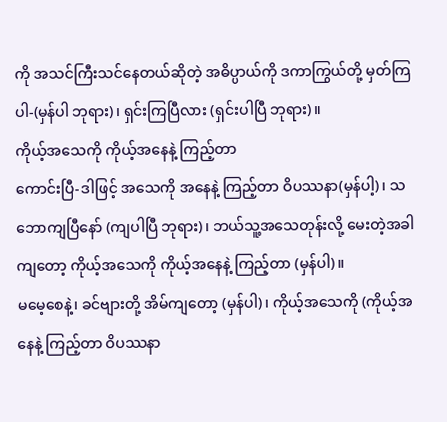ကို အသင်ကြီးသင်နေတယ်ဆိုတဲ့ အဓိပ္ပာယ်ကို ဒကာကြွယ်တို့ မှတ်ကြပါ-(မှန်ပါ ဘုရား)၊ ရှင်းကြပြီလား (ရှင်းပါပြီ ဘုရား)။
ကိုယ့်အသေကို ကိုယ့်အနေနဲ့ ကြည့်တာ
ကောင်းပြီ-ဒါဖြင့် အသေကို အနေနဲ့ ကြည့်တာ ဝိပဿနာ(မှန်ပါ့)၊ သဘောကျပြီနော် (ကျပါပြီ ဘုရား)၊ ဘယ်သူ့အသေတုန်းလို့ မေးတဲ့အခါကျတော့ ကိုယ့်အသေကို ကိုယ့်အနေနဲ့ ကြည့်တာ (မှန်ပါ)။
မမေ့စေနဲ့၊ ခင်ဗျားတို့ အိမ်ကျတော့ (မှန်ပါ)၊ ကိုယ့်အသေကို (ကိုယ့်အနေနဲ့ ကြည့်တာ ဝိပဿနာ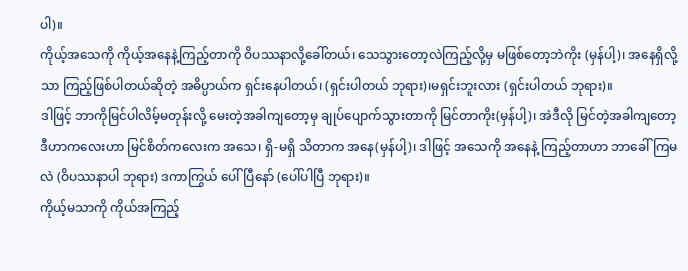ပါ)။
ကိုယ့်အသေကို ကိုယ့်အနေနဲ့ကြည့်တာကို ဝိပဿနာလို့ခေါ်တယ်၊ သေသွားတော့လဲကြည့်လို့မှ မဖြစ်တော့ဘဲကိုး (မှန်ပါ့)၊ အနေရှိလို့သာ ကြည့်ဖြစ်ပါတယ်ဆိုတဲ့ အဓိပ္ပာယ်က ရှင်းနေပါတယ်၊ (ရှင်းပါတယ် ဘုရား)၊မရှင်းဘူးလား (ရှင်းပါတယ် ဘုရား)။
ဒါဖြင့် ဘာကိုမြင်ပါလိမ့်မတုန်းလို့ မေးတဲ့အခါကျတော့မှ ချုပ်ပျောက်သွားတာကို မြင်တာကိုး(မှန်ပါ့)၊ အဲဒီလို မြင်တဲ့အခါကျတော့ ဒီဟာကလေးဟာ မြင်စိတ်ကလေးက အသေ၊ ရှိ-မရှိ သိတာက အနေ(မှန်ပါ့)၊ ဒါဖြင့် အသေကို အနေနဲ့ ကြည့်တာဟာ ဘာခေါ်ကြမလဲ (ဝိပဿနာပါ ဘုရား) ဒကာကြွယ် ပေါ်ပြီနော် (ပေါ်ပါပြီ ဘုရား)။
ကိုယ့်မသာကို ကိုယ်အကြည့်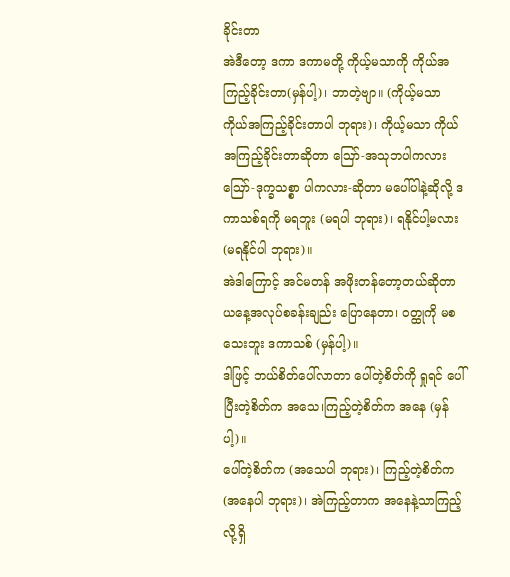ခိုင်းတာ
အဲဒီတော့ ဒကာ ဒကာမတို့ ကိုယ့်မသာကို ကိုယ်အကြည့်ခိုင်းတာ(မှန်ပါ့)၊ ဘာတဲ့ဗျာ။ (ကိုယ့်မသာ ကိုယ်အကြည့်ခိုင်းတာပါ ဘုရား)၊ ကိုယ့်မသာ ကိုယ်အကြည့်ခိုင်းတာဆိုတာ ဪ-အသုဘပါကလား ဪ-ဒုက္ခသစ္စာ ပါကလား-ဆိုတာ မပေါ်ပါနဲ့ဆိုလို့ ဒကာသစ်ရကို မရဘူး (မရပါ ဘုရား)၊ ရနိုင်ပါ့မလား (မရနိုင်ပါ ဘုရား)။
အဲဒါကြောင့် အင်မတန် အဖိုးတန်တော့တယ်ဆိုတာ ယနေ့အလုပ်စခန်းချည်း ပြောနေတာ၊ ဝတ္ထုကို မစသေးဘူး ဒကာသစ် (မှန်ပါ့)။
ဒါဖြင့် ဘယ်စိတ်ပေါ်လာတာ ပေါ်တဲ့စိတ်ကို ရှုရင် ပေါ်ပြီးတဲ့စိတ်က အသေ၊ကြည့်တဲ့စိတ်က အနေ (မှန်ပါ့)။
ပေါ်တဲ့စိတ်က (အသေပါ ဘုရား)၊ ကြည့်တဲ့စိတ်က (အနေပါ ဘုရား)၊ အဲကြည့်တာက အနေနဲ့သာကြည့်လို့ရှိ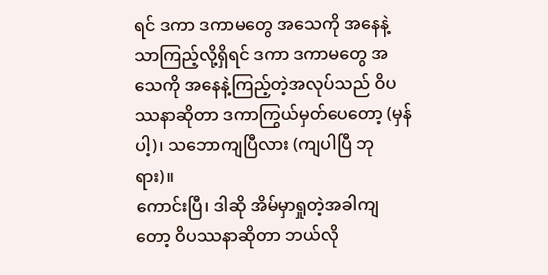ရင် ဒကာ ဒကာမတွေ အသေကို အနေနဲ့သာကြည့်လို့ရှိရင် ဒကာ ဒကာမတွေ အသေကို အနေနဲ့ကြည့်တဲ့အလုပ်သည် ဝိပဿနာဆိုတာ ဒကာကြွယ်မှတ်ပေတော့ (မှန်ပါ့)၊ သဘောကျပြီလား (ကျပါပြီ ဘုရား)။
ကောင်းပြီ၊ ဒါဆို အိမ်မှာရှုတဲ့အခါကျတော့ ဝိပဿနာဆိုတာ ဘယ်လို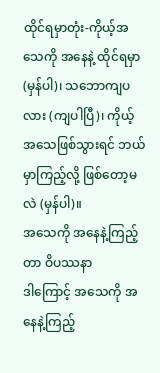ထိုင်ရမှာတုံး-ကိုယ့်အသေကို အနေနဲ့ ထိုင်ရမှာ(မှန်ပါ)၊ သဘောကျပလား (ကျပါပြီ)၊ ကိုယ့်အသေဖြစ်သွားရင် ဘယ်မှာကြည့်လို့ ဖြစ်တော့မလဲ (မှန်ပါ)။
အသေကို အနေနဲ့ကြည့်တာ ဝိပဿနာ
ဒါကြောင့် အသေကို အနေနဲ့ကြည့်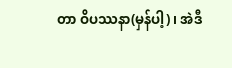တာ ဝိပဿနာ(မှန်ပါ့)၊ အဲဒီ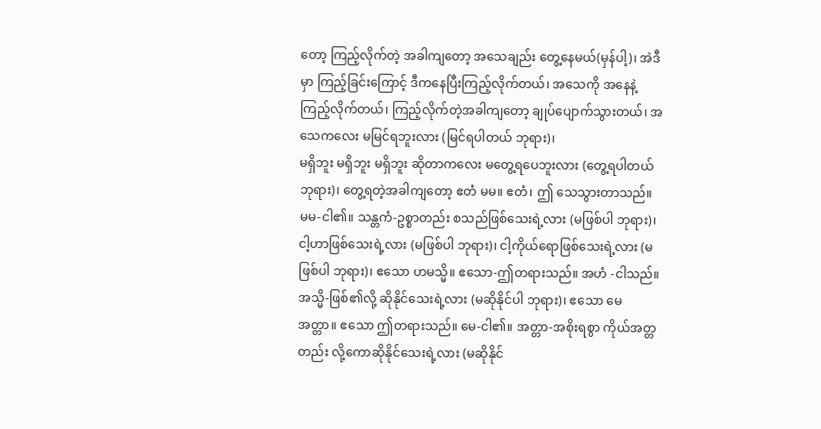တော့ ကြည့်လိုက်တဲ့ အခါကျတော့ အသေချည်း တွေ့နေမယ်(မှန်ပါ့)၊ အဲဒီမှာ ကြည့်ခြင်းကြောင့် ဒီကနေပြီးကြည့်လိုက်တယ်၊ အသေကို အနေနဲ့ ကြည့်လိုက်တယ်၊ ကြည့်လိုက်တဲ့အခါကျတော့ ချုပ်ပျောက်သွားတယ်၊ အသေကလေး မမြင်ရဘူးလား (မြင်ရပါတယ် ဘုရား)၊
မရှိဘူး မရှိဘူး မရှိဘူး ဆိုတာကလေး မတွေ့ရပေဘူးလား (တွေ့ရပါတယ် ဘုရား)၊ တွေ့ရတဲ့အခါကျတော့ ဧတံ မမ။ ဧတံ၊ ဤ သေသွားတာသည်။ မမ-ငါ၏။ သန္တကံ-ဥစ္စာတည်း စသည်ဖြစ်သေးရဲ့လား (မဖြစ်ပါ ဘုရား)၊ ငါ့ဟာဖြစ်သေးရဲ့လား (မဖြစ်ပါ ဘုရား)၊ ငါ့ကိုယ်ရောဖြစ်သေးရဲ့လား (မဖြစ်ပါ ဘုရား)၊ ဧသော ဟမသ္မိ။ ဧသော-ဤတရားသည်။ အဟံ -ငါသည်။ အသ္မိ-ဖြစ်၏လို့ ဆိုနိုင်သေးရဲ့လား (မဆိုနိုင်ပါ ဘုရား)၊ ဧသော မေ အတ္တာ။ ဧသော ဤတရားသည်။ မေ-ငါ၏။ အတ္တာ-အစိုးရစွာ ကိုယ်အတ္တတည်း လို့ကောဆိုနိုင်သေးရဲ့လား (မဆိုနိုင်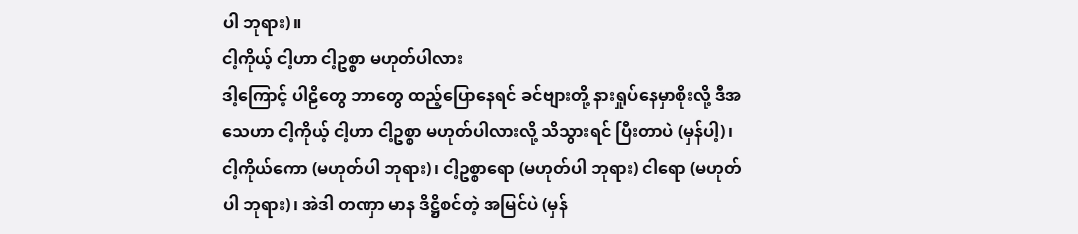ပါ ဘုရား)။
ငါ့ကိုယ့် ငါ့ဟာ ငါ့ဥစ္စာ မဟုတ်ပါလား
ဒါ့ကြောင့် ပါဠိတွေ ဘာတွေ ထည့်ပြောနေရင် ခင်ဗျားတို့ နားရှုပ်နေမှာစိုးလို့ ဒီအသေဟာ ငါ့ကိုယ့် ငါ့ဟာ ငါ့ဥစ္စာ မဟုတ်ပါလားလို့ သိသွားရင် ပြီးတာပဲ (မှန်ပါ့)၊ ငါ့ကိုယ်ကော (မဟုတ်ပါ ဘုရား)၊ ငါ့ဥစ္စာရော (မဟုတ်ပါ ဘုရား) ငါရော (မဟုတ်ပါ ဘုရား)၊ အဲဒါ တဏှာ မာန ဒိဋ္ဌိစင်တဲ့ အမြင်ပဲ (မှန်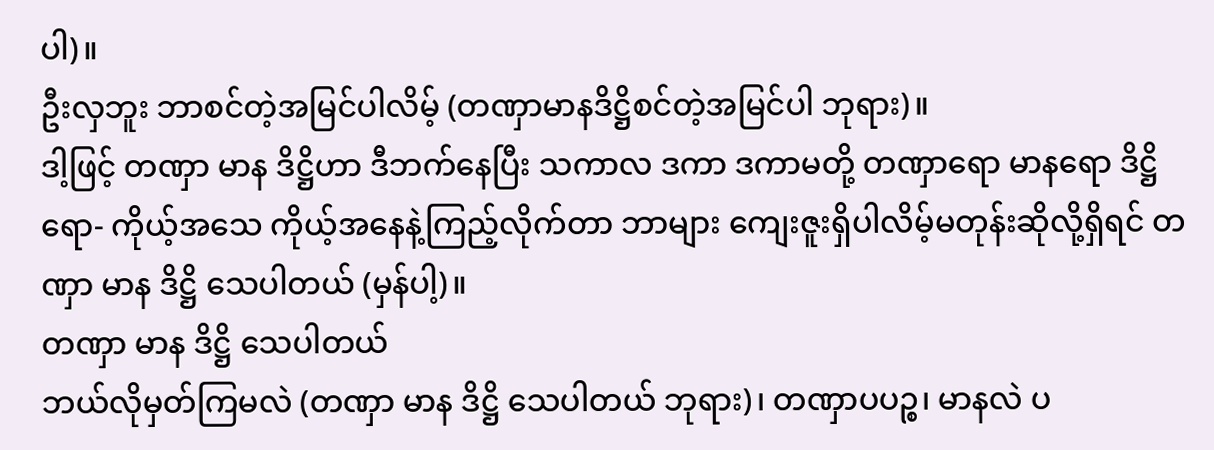ပါ)။
ဦးလှဘူး ဘာစင်တဲ့အမြင်ပါလိမ့် (တဏှာမာနဒိဋ္ဌိစင်တဲ့အမြင်ပါ ဘုရား)။
ဒါ့ဖြင့် တဏှာ မာန ဒိဋ္ဌိဟာ ဒီဘက်နေပြီး သကာလ ဒကာ ဒကာမတို့ တဏှာရော မာနရော ဒိဋ္ဌိရော- ကိုယ့်အသေ ကိုယ့်အနေနဲ့ကြည့်လိုက်တာ ဘာများ ကျေးဇူးရှိပါလိမ့်မတုန်းဆိုလို့ရှိရင် တဏှာ မာန ဒိဋ္ဌိ သေပါတယ် (မှန်ပါ့)။
တဏှာ မာန ဒိဋ္ဌိ သေပါတယ်
ဘယ်လိုမှတ်ကြမလဲ (တဏှာ မာန ဒိဋ္ဌိ သေပါတယ် ဘုရား)၊ တဏှာပပဉ္စ၊ မာနလဲ ပ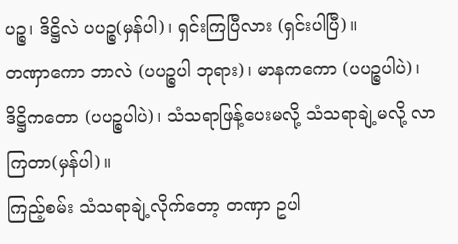ပဉ္စ၊ ဒိဋ္ဌိလဲ ပပဉ္စ(မှန်ပါ)၊ ရှင်းကြပြီလား (ရှင်းပါပြီ)။
တဏှာကော ဘာလဲ (ပပဉ္စပါ ဘုရား)၊ မာနကကော (ပပဉ္စပါပဲ)၊ ဒိဋ္ဌိကတော (ပပဉ္စပါပဲ)၊ သံသရာဖြန့်ပေးမလို့ သံသရာချဲ့မလို့ လာကြတာ(မှန်ပါ)။
ကြည့်စမ်း သံသရာချဲ့လိုက်တော့ တဏှာ ဥပါ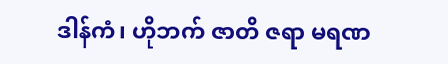ဒါန်ကံ၊ ဟိုဘက် ဇာတိ ဇရာ မရဏ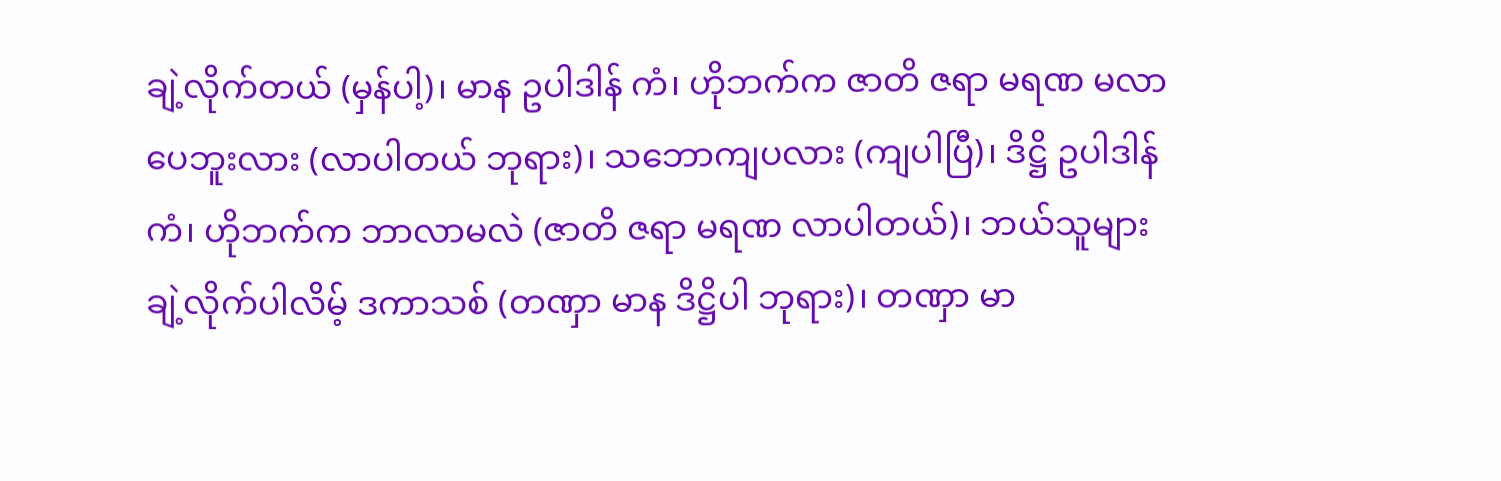ချဲ့လိုက်တယ် (မှန်ပါ့)၊ မာန ဥပါဒါန် ကံ၊ ဟိုဘက်က ဇာတိ ဇရာ မရဏ မလာပေဘူးလား (လာပါတယ် ဘုရား)၊ သဘောကျပလား (ကျပါပြီ)၊ ဒိဋ္ဌိ ဥပါဒါန် ကံ၊ ဟိုဘက်က ဘာလာမလဲ (ဇာတိ ဇရာ မရဏ လာပါတယ်)၊ ဘယ်သူများ ချဲ့လိုက်ပါလိမ့် ဒကာသစ် (တဏှာ မာန ဒိဋ္ဌိပါ ဘုရား)၊ တဏှာ မာ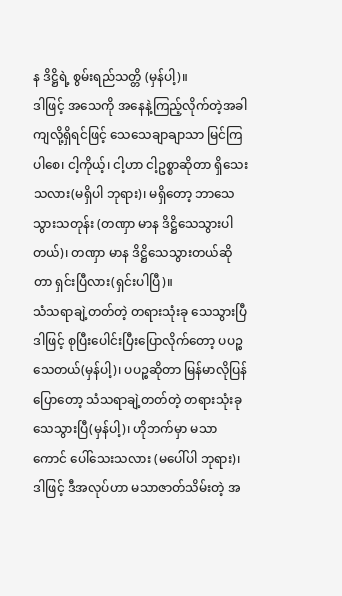န ဒိဋ္ဌိရဲ့ စွမ်းရည်သတ္တိ (မှန်ပါ့)။
ဒါဖြင့် အသေကို အနေနဲ့ကြည့်လိုက်တဲ့အခါကျလို့ရှိရင်ဖြင့် သေသေချာချာသာ မြင်ကြပါစေ၊ ငါ့ကိုယ့်၊ ငါ့ဟာ ငါ့ဥစ္စာဆိုတာ ရှိသေးသလား(မရှိပါ ဘုရား)၊ မရှိတော့ ဘာသေသွားသတုန်း (တဏှာ မာန ဒိဋ္ဌိသေသွားပါတယ်)၊ တဏှာ မာန ဒိဋ္ဌိသေသွားတယ်ဆိုတာ ရှင်းပြီလား(ရှင်းပါပြီ)။
သံသရာချဲ့တတ်တဲ့ တရားသုံးခု သေသွားပြီ
ဒါဖြင့် စုပြီးပေါင်းပြီးပြောလိုက်တော့ ပပဉ္စသေတယ်(မှန်ပါ့)၊ ပပဉ္စဆိုတာ မြန်မာလိုပြန်ပြောတော့ သံသရာချဲ့တတ်တဲ့ တရားသုံးခု သေသွားပြီ(မှန်ပါ့)၊ ဟိုဘက်မှာ မသာကောင် ပေါ်သေးသလား (မပေါ်ပါ ဘုရား)၊ ဒါဖြင့် ဒီအလုပ်ဟာ မသာဇာတ်သိမ်းတဲ့ အ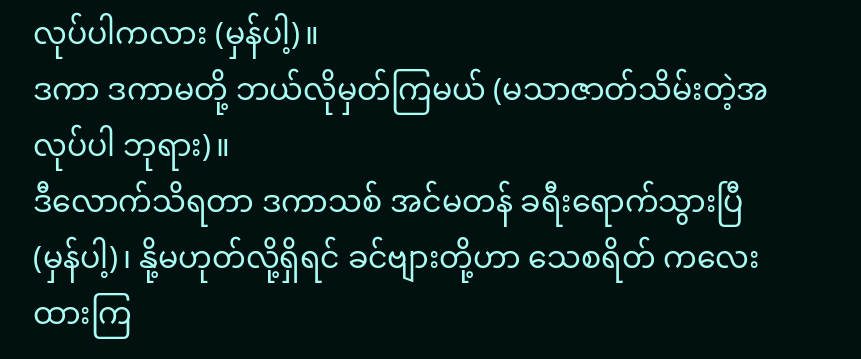လုပ်ပါကလား (မှန်ပါ့)။
ဒကာ ဒကာမတို့ ဘယ်လိုမှတ်ကြမယ် (မသာဇာတ်သိမ်းတဲ့အလုပ်ပါ ဘုရား)။
ဒီလောက်သိရတာ ဒကာသစ် အင်မတန် ခရီးရောက်သွားပြီ(မှန်ပါ့)၊ နို့မဟုတ်လို့ရှိရင် ခင်ဗျားတို့ဟာ သေစရိတ် ကလေး ထားကြ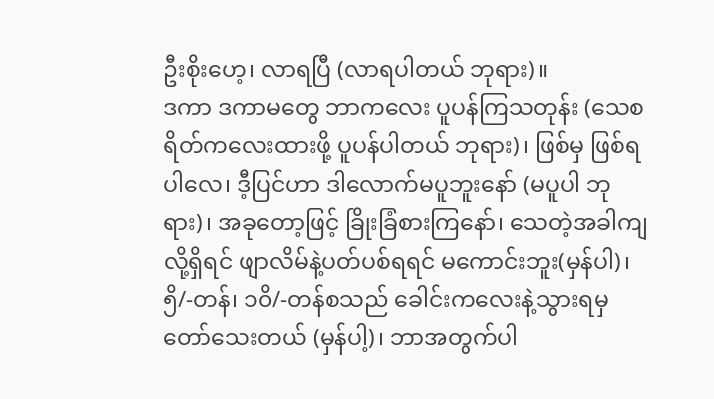ဦးစိုးဟေ့၊ လာရပြီ (လာရပါတယ် ဘုရား)။
ဒကာ ဒကာမတွေ ဘာကလေး ပူပန်ကြသတုန်း (သေစရိတ်ကလေးထားဖို့ ပူပန်ပါတယ် ဘုရား)၊ ဖြစ်မှ ဖြစ်ရပါလေ၊ ဒီ့ပြင်ဟာ ဒါလောက်မပူဘူးနော် (မပူပါ ဘုရား)၊ အခုတော့ဖြင့် ခြိုးခြံစားကြနော်၊ သေတဲ့အခါကျလို့ရှိရင် ဖျာလိမ်နဲ့ပတ်ပစ်ရရင် မကောင်းဘူး(မှန်ပါ)၊
၅ိ/-တန်၊ ၁၀ိ/-တန်စသည် ခေါင်းကလေးနဲ့သွားရမှ တော်သေးတယ် (မှန်ပါ့)၊ ဘာအတွက်ပါ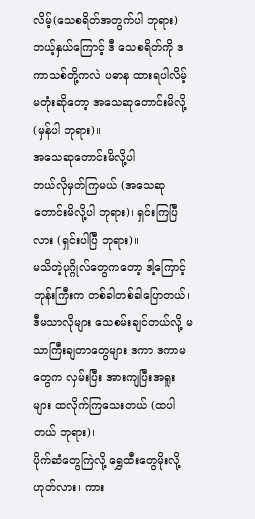လိမ့်(သေစရိတ်အတွက်ပါ ဘုရား) ဘယ့်နှယ်ကြောင့် ဒီ သေစရိတ်ကို ဒကာသစ်တို့ကလဲ ပဓာန ထားရပါလိမ့်မတုံးဆိုတော့ အသေဆုတောင်းမိလို့ (မှန်ပါ ဘုရား)။
အသေဆုတောင်းမိလို့ပါ
ဘယ်လိုမှတ်ကြမယ် (အသေဆုတောင်းမိလို့ပါ ဘုရား)၊ ရှင်းကြပြီလား (ရှင်းပါပြီ ဘုရား)။
မသိတဲ့ပုဂ္ဂိုလ်တွေကတော့ ဒါ့ကြောင့် ဘုန်းကြီးက တစ်ခါတစ်ခါပြောတယ်၊ ဒီမသာလိုများ သေစမ်းချင်တယ်လို့ မသာကြီးချတာတွေများ ဒကာ ဒကာမတွေက လှမ်းပြီး အားကျပြီးအရူးများ ထလိုက်ကြသေးတယ် (ထပါတယ် ဘုရား)၊
ပိုက်ဆံတွေကြဲလို့ ရွှေထီးတွေမိုးလို့ ဟုတ်လား၊ ကား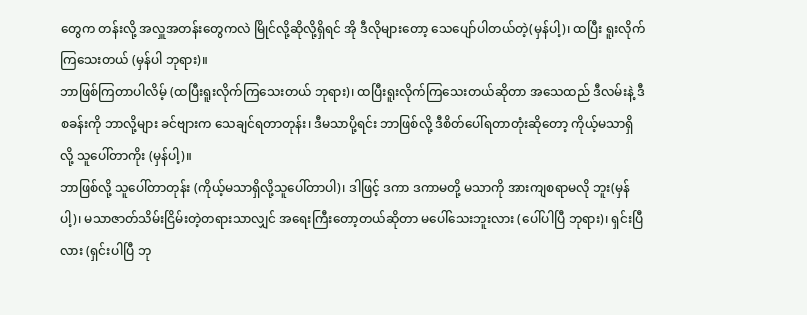တွေက တန်းလို့ အလှူအတန်းတွေကလဲ မြိုင်လို့ဆိုလို့ရှိရင် အို ဒီလိုများတော့ သေပျော်ပါတယ်တဲ့(မှန်ပါ့)၊ ထပြီး ရူးလိုက်ကြသေးတယ် (မှန်ပါ ဘုရား)။
ဘာဖြစ်ကြတာပါလိမ့် (ထပြီးရူးလိုက်ကြသေးတယ် ဘုရား)၊ ထပြီးရူးလိုက်ကြသေးတယ်ဆိုတာ အသေထည် ဒီလမ်းနဲ့ ဒီစခန်းကို ဘာလို့များ ခင်ဗျားက သေချင်ရတာတုန်း၊ ဒီမသာပို့ရင်း ဘာဖြစ်လို့ ဒီစိတ်ပေါ်ရတာတုံးဆိုတော့ ကိုယ့်မသာရှိလို့ သူပေါ်တာကိုး (မှန်ပါ့)။
ဘာဖြစ်လို့ သူပေါ်တာတုန်း (ကိုယ့်မသာရှိလို့သူပေါ်တာပါ)၊ ဒါဖြင့် ဒကာ ဒကာမတို့ မသာကို အားကျစရာမလို ဘူး(မှန်ပါ့)၊ မသာဇာတ်သိမ်းငြိမ်းတဲ့တရားသာလျှင် အရေးကြီးတော့တယ်ဆိုတာ မပေါ်သေးဘူးလား (ပေါ်ပါပြီ ဘုရား)၊ ရှင်းပြီလား (ရှင်းပါပြီ ဘု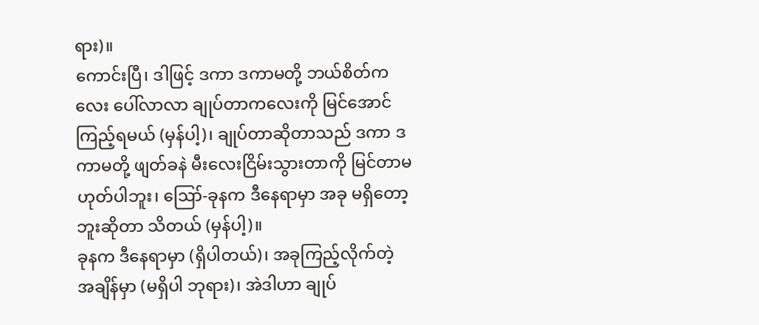ရား)။
ကောင်းပြီ၊ ဒါဖြင့် ဒကာ ဒကာမတို့ ဘယ်စိတ်ကလေး ပေါ်လာလာ ချုပ်တာကလေးကို မြင်အောင်ကြည့်ရမယ် (မှန်ပါ့)၊ ချုပ်တာဆိုတာသည် ဒကာ ဒကာမတို့ ဖျတ်ခနဲ မီးလေးငြိမ်းသွားတာကို မြင်တာမဟုတ်ပါဘူး၊ ဪ-ခုနက ဒီနေရာမှာ အခု မရှိတော့ဘူးဆိုတာ သိတယ် (မှန်ပါ့)။
ခုနက ဒီနေရာမှာ (ရှိပါတယ်)၊ အခုကြည့်လိုက်တဲ့ အချိန်မှာ (မရှိပါ ဘုရား)၊ အဲဒါဟာ ချုပ်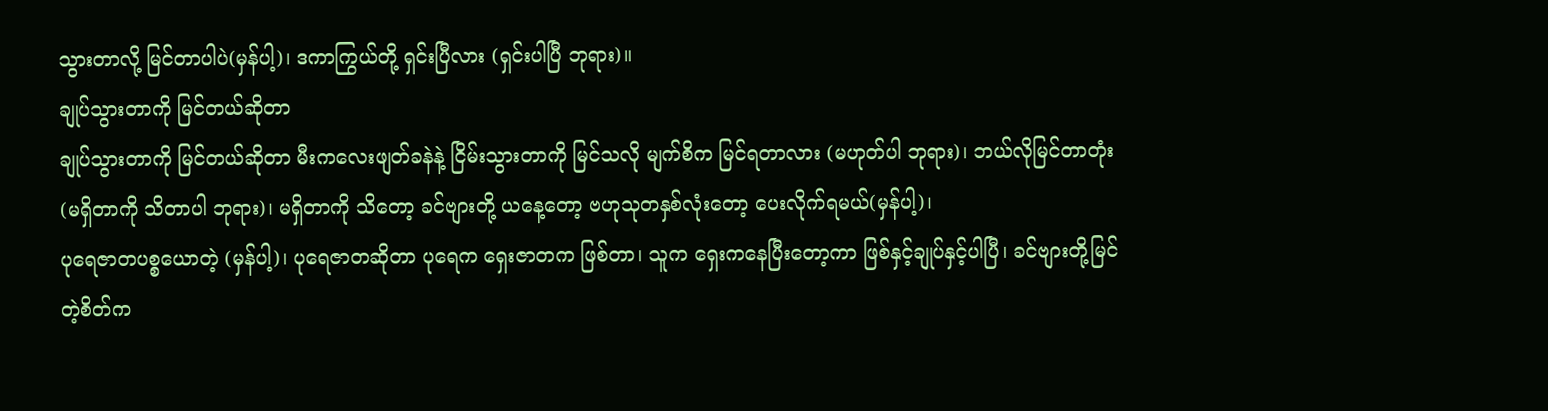သွားတာလို့ မြင်တာပါပဲ(မှန်ပါ့)၊ ဒကာကြွယ်တို့ ရှင်းပြီလား (ရှင်းပါပြီ ဘုရား)။
ချုပ်သွားတာကို မြင်တယ်ဆိုတာ
ချုပ်သွားတာကို မြင်တယ်ဆိုတာ မီးကလေးဖျတ်ခနဲနဲ့ ငြိမ်းသွားတာကို မြင်သလို မျက်စိက မြင်ရတာလား (မဟုတ်ပါ ဘုရား)၊ ဘယ်လိုမြင်တာတုံး (မရှိတာကို သိတာပါ ဘုရား)၊ မရှိတာကို သိတော့ ခင်ဗျားတို့ ယနေ့တော့ ဗဟုသုတနှစ်လုံးတော့ ပေးလိုက်ရမယ်(မှန်ပါ့)၊
ပုရေဇာတပစ္စယောတဲ့ (မှန်ပါ့)၊ ပုရေဇာတဆိုတာ ပုရေက ရှေးဇာတက ဖြစ်တာ၊ သူက ရှေးကနေပြီးတော့ကာ ဖြစ်နှင့်ချုပ်နှင့်ပါပြီ၊ ခင်ဗျားတို့မြင်တဲ့စိတ်က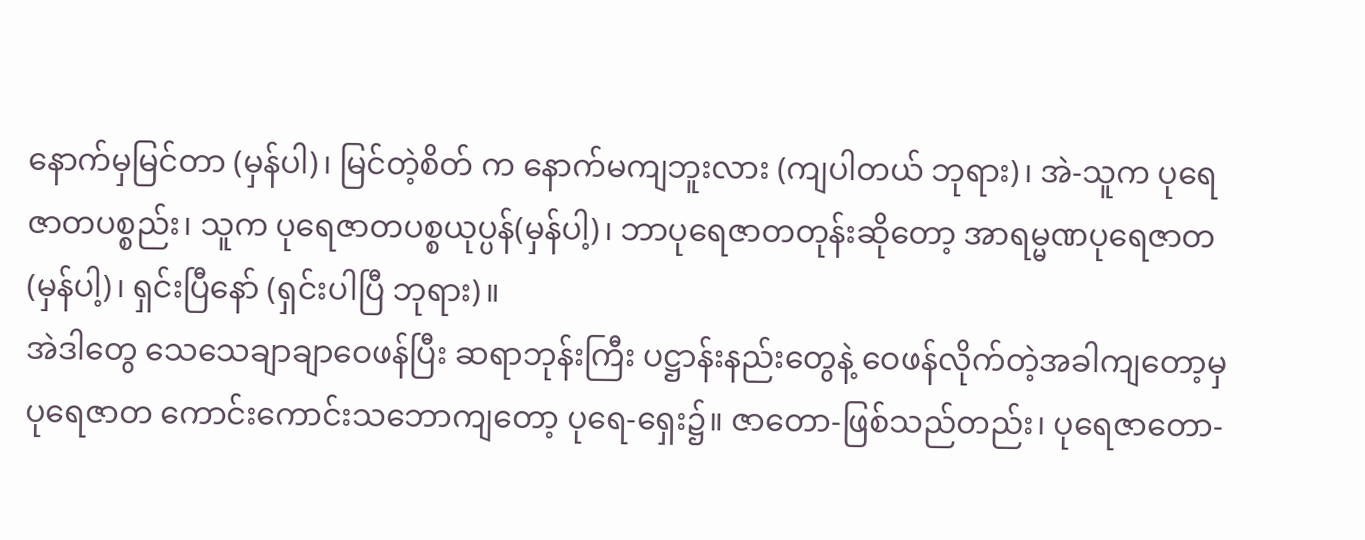နောက်မှမြင်တာ (မှန်ပါ)၊ မြင်တဲ့စိတ် က နောက်မကျဘူးလား (ကျပါတယ် ဘုရား)၊ အဲ-သူက ပုရေဇာတပစ္စည်း၊ သူက ပုရေဇာတပစ္စယုပ္ပန်(မှန်ပါ့)၊ ဘာပုရေဇာတတုန်းဆိုတော့ အာရမ္မဏပုရေဇာတ (မှန်ပါ့)၊ ရှင်းပြီနော် (ရှင်းပါပြီ ဘုရား)။
အဲဒါတွေ သေသေချာချာဝေဖန်ပြီး ဆရာဘုန်းကြီး ပဋ္ဌာန်းနည်းတွေနဲ့ ဝေဖန်လိုက်တဲ့အခါကျတော့မှ ပုရေဇာတ ကောင်းကောင်းသဘောကျတော့ ပုရေ-ရှေး၌။ ဇာတော-ဖြစ်သည်တည်း၊ ပုရေဇာတော-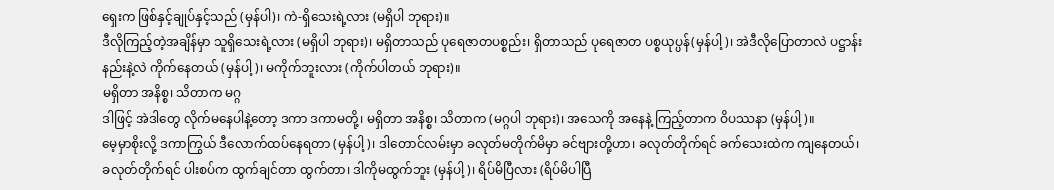ရှေးက ဖြစ်နှင့်ချုပ်နှင့်သည် (မှန်ပါ)၊ ကဲ-ရှိသေးရဲ့လား (မရှိပါ ဘုရား)။
ဒီလိုကြည့်တဲ့အချိန်မှာ သူရှိသေးရဲ့လား (မရှိပါ ဘုရား)၊ မရှိတာသည် ပုရေဇာတပစ္စည်း၊ ရှိတာသည် ပုရေဇာတ ပစ္စယုပ္ပန်(မှန်ပါ့)၊ အဲဒီလိုပြောတာလဲ ပဋ္ဌာန်းနည်းနဲ့လဲ ကိုက်နေတယ် (မှန်ပါ့)၊ မကိုက်ဘူးလား (ကိုက်ပါတယ် ဘုရား)။
မရှိတာ အနိစ္စ၊ သိတာက မဂ္ဂ
ဒါဖြင့် အဲဒါတွေ လိုက်မနေပါနဲ့တော့ ဒကာ ဒကာမတို့၊ မရှိတာ အနိစ္စ၊ သိတာက (မဂ္ဂပါ ဘုရား)၊ အသေကို အနေနဲ့ ကြည့်တာက ဝိပဿနာ (မှန်ပါ့)။
မေ့မှာစိုးလို့ ဒကာကြွယ် ဒီလောက်ထပ်နေရတာ (မှန်ပါ့)၊ ဒါတောင်လမ်းမှာ ခလုတ်မတိုက်မိမှာ ခင်ဗျားတို့ဟာ၊ ခလုတ်တိုက်ရင် ခက်သေးထဲက ကျနေတယ်၊ ခလုတ်တိုက်ရင် ပါးစပ်က ထွက်ချင်တာ ထွက်တာ၊ ဒါကိုမထွက်ဘူး (မှန်ပါ့)၊ ရိပ်မိပြီလား (ရိပ်မိပါပြီ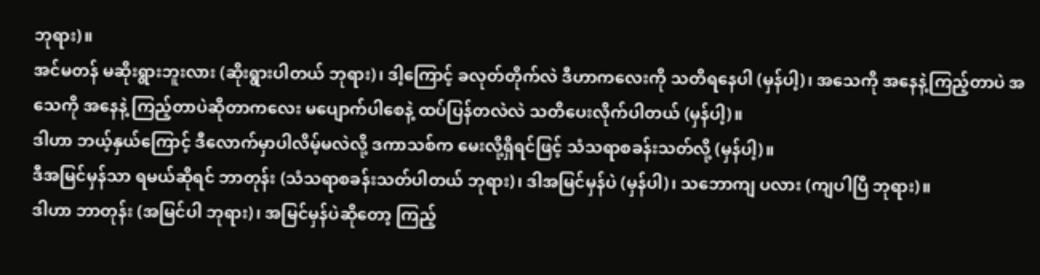ဘုရား)။
အင်မတန် မဆိုးရွားဘူးလား (ဆိုးရွားပါတယ် ဘုရား)၊ ဒါ့ကြောင့် ခလုတ်တိုက်လဲ ဒီဟာကလေးကို သတိရနေပါ (မှန်ပါ့)၊ အသေကို အနေနဲ့ကြည့်တာပဲ အသေကို အနေနဲ့ ကြည့်တာပဲဆိုတာကလေး မပျောက်ပါစေနဲ့ ထပ်ပြန်တလဲလဲ သတိပေးလိုက်ပါတယ် (မှန်ပါ့)။
ဒါဟာ ဘယ့်နှယ်ကြောင့် ဒီလောက်မှာပါလိမ့်မလဲလို့ ဒကာသစ်က မေးလို့ရှိရင်ဖြင့် သံသရာစခန်းသတ်လို့ (မှန်ပါ့)။
ဒီအမြင်မှန်သာ ရမယ်ဆိုရင် ဘာတုန်း (သံသရာစခန်းသတ်ပါတယ် ဘုရား)၊ ဒါအမြင်မှန်ပဲ (မှန်ပါ)၊ သဘောကျ ပလား (ကျပါပြီ ဘုရား)။
ဒါဟာ ဘာတုန်း (အမြင်ပါ ဘုရား)၊ အမြင်မှန်ပဲဆိုတော့ ကြည့်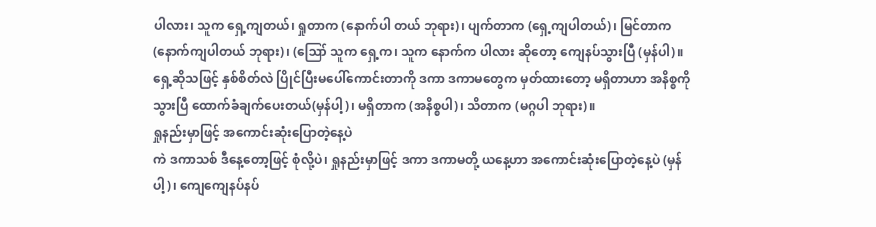ပါလား၊ သူက ရှေ့ကျတယ်၊ ရှုတာက (နောက်ပါ တယ် ဘုရား)၊ ပျက်တာက (ရှေ့ကျပါတယ်)၊ မြင်တာက (နောက်ကျပါတယ် ဘုရား)၊ (ဪ သူက ရှေ့က၊ သူက နောက်က ပါလား ဆိုတော့ ကျေနပ်သွားပြီ (မှန်ပါ)။
ရှေ့ဆိုသဖြင့် နှစ်စိတ်လဲ ပြိုင်ပြီးမပေါ်ကောင်းတာကို ဒကာ ဒကာမတွေက မှတ်ထားတော့ မရှိတာဟာ အနိစ္စကိုသွားပြီ ထောက်ခံချက်ပေးတယ်(မှန်ပါ့)၊ မရှိတာက (အနိစ္စပါ)၊ သိတာက (မဂ္ဂပါ ဘုရား)။
ရှုနည်းမှာဖြင့် အကောင်းဆုံးပြောတဲ့နေ့ပဲ
ကဲ ဒကာသစ် ဒီနေ့တော့ဖြင့် စုံလို့ပဲ၊ ရှုနည်းမှာဖြင့် ဒကာ ဒကာမတို့ ယနေ့ဟာ အကောင်းဆုံးပြောတဲ့နေ့ပဲ (မှန်ပါ့)၊ ကျေကျေနပ်နပ်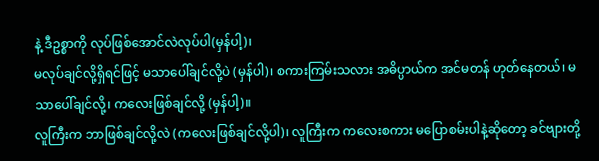နဲ့ ဒီဥစ္စာကို လုပ်ဖြစ်အောင်လဲလုပ်ပါ(မှန်ပါ့)၊
မလုပ်ချင်လို့ရှိရင်ဖြင့် မသာပေါ်ချင်လို့ပဲ (မှန်ပါ)၊ စကားကြမ်းသလား အဓိပ္ပာယ်က အင်မတန် ဟုတ်နေတယ်၊ မသာပေါ်ချင်လို့၊ ကလေးဖြစ်ချင်လို့ (မှန်ပါ့)။
လူကြီးက ဘာဖြစ်ချင်လို့လဲ (ကလေးဖြစ်ချင်လို့ပါ)၊ လူကြီးက ကလေးစကား မပြောစမ်းပါနဲ့ဆိုတော့ ခင်ဗျားတို့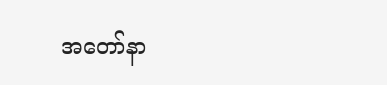အတော်နာ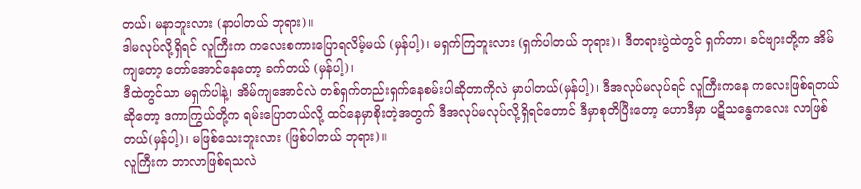တယ်၊ မနာဘူးလား (နာပါတယ် ဘုရား)။
ဒါမလုပ်လို့ရှိရင် လူကြီးက ကလေးစကားပြောရလိမ့်မယ် (မှန်ပါ့)၊ မရှက်ကြဘူးလား (ရှက်ပါတယ် ဘုရား)၊ ဒီတရားပွဲထဲတွင် ရှက်တာ၊ ခင်ဗျားတို့က အိမ်ကျတော့ တော်အောင်နေတော့ ခက်တယ် (မှန်ပါ့)၊
ဒီထဲတွင်သာ မရှက်ပါနဲ့၊ အိမ်ကျအောင်လဲ တစ်ရှက်တည်းရှက်နေစမ်းပါဆိုတာကိုလဲ မှာပါတယ်(မှန်ပါ့)၊ ဒီအလုပ်မလုပ်ရင် လူကြီးကနေ ကလေးဖြစ်ရတယ်ဆိုတော့ ဒကာကြွယ်တို့က ရမ်းပြောတယ်လို့ ထင်နေမှာစိုးတဲ့အတွက် ဒီအလုပ်မလုပ်လို့ရှိရင်တောင် ဒီမှာစုတိပြီးတော့ ဟောဒီမှာ ပဋိသန္ဓေကလေး လာဖြစ်တယ်(မှန်ပါ့)၊ မဖြစ်သေးဘူးလား (ဖြစ်ပါတယ် ဘုရား)။
လူကြီးက ဘာလာဖြစ်ရသလဲ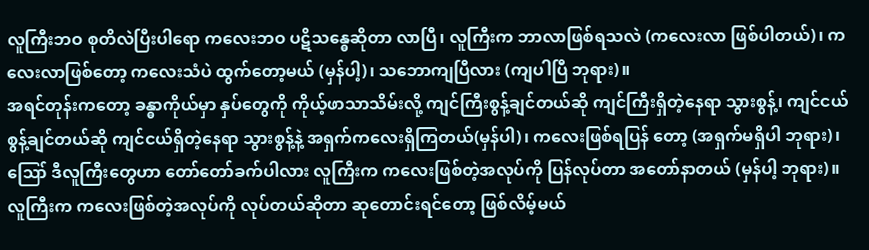လူကြီးဘဝ စုတိလဲပြီးပါရော ကလေးဘဝ ပဋိသန္ဓေဆိုတာ လာပြီ၊ လူကြီးက ဘာလာဖြစ်ရသလဲ (ကလေးလာ ဖြစ်ပါတယ်)၊ ကလေးလာဖြစ်တော့ ကလေးသံပဲ ထွက်တော့မယ် (မှန်ပါ့)၊ သဘောကျပြီလား (ကျပါပြီ ဘုရား)။
အရင်တုန်းကတော့ ခန္ဓာကိုယ်မှာ နှပ်တွေကို ကိုယ့်ဖာသာသိမ်းလို့ ကျင်ကြီးစွန့်ချင်တယ်ဆို ကျင်ကြီးရှိတဲ့နေရာ သွားစွန့်၊ ကျင်ငယ်စွန့်ချင်တယ်ဆို ကျင်ငယ်ရှိတဲ့နေရာ သွားစွန့်နဲ့ အရှက်ကလေးရှိကြတယ်(မှန်ပါ)၊ ကလေးဖြစ်ရပြန် တော့ (အရှက်မရှိပါ ဘုရား)၊ ဪ ဒီလူကြီးတွေဟာ တော်တော်ခက်ပါလား လူကြီးက ကလေးဖြစ်တဲ့အလုပ်ကို ပြန်လုပ်တာ အတော်နာတယ် (မှန်ပါ့ ဘုရား)။
လူကြီးက ကလေးဖြစ်တဲ့အလုပ်ကို လုပ်တယ်ဆိုတာ ဆုတောင်းရင်တော့ ဖြစ်လိမ့်မယ်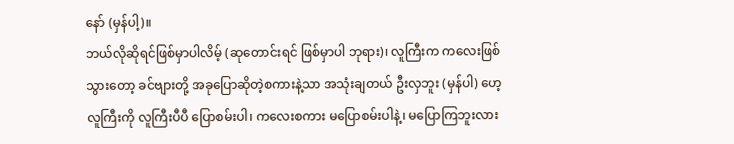နော် (မှန်ပါ့)။
ဘယ်လိုဆိုရင်ဖြစ်မှာပါလိမ့် (ဆုတောင်းရင် ဖြစ်မှာပါ ဘုရား)၊ လူကြီးက ကလေးဖြစ်သွားတော့ ခင်ဗျားတို့ အခုပြောဆိုတဲ့စကားနဲ့သာ အသုံးချတယ် ဦးလှဘူး (မှန်ပါ) ဟေ့ လူကြီးကို လူကြီးပီပီ ပြောစမ်းပါ၊ ကလေးစကား မပြောစမ်းပါနဲ့၊ မပြောကြဘူးလား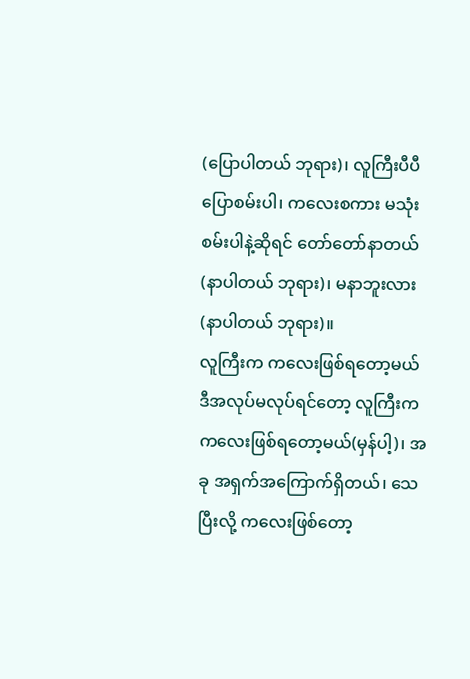(ပြောပါတယ် ဘုရား)၊ လူကြီးပီပီပြောစမ်းပါ၊ ကလေးစကား မသုံးစမ်းပါနဲ့ဆိုရင် တော်တော်နာတယ် (နာပါတယ် ဘုရား)၊ မနာဘူးလား (နာပါတယ် ဘုရား)။
လူကြီးက ကလေးဖြစ်ရတော့မယ်
ဒီအလုပ်မလုပ်ရင်တော့ လူကြီးက ကလေးဖြစ်ရတော့မယ်(မှန်ပါ့)၊ အခု အရှက်အကြောက်ရှိတယ်၊ သေပြီးလို့ ကလေးဖြစ်တော့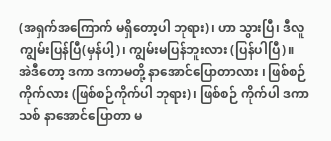(အရှက်အကြောက် မရှိတော့ပါ ဘုရား)၊ ဟာ သွားပြီ၊ ဒီလူ ကျွမ်းပြန်ပြီ(မှန်ပါ့)၊ ကျွမ်းမပြန်ဘူးလား (ပြန်ပါပြီ)။
အဲဒီတော့ ဒကာ ဒကာမတို့ နာအောင်ပြောတာလား ၊ ဖြစ်စဉ်ကိုက်လား (ဖြစ်စဉ်ကိုက်ပါ ဘုရား)၊ ဖြစ်စဉ် ကိုက်ပါ ဒကာသစ် နာအောင်ပြောတာ မ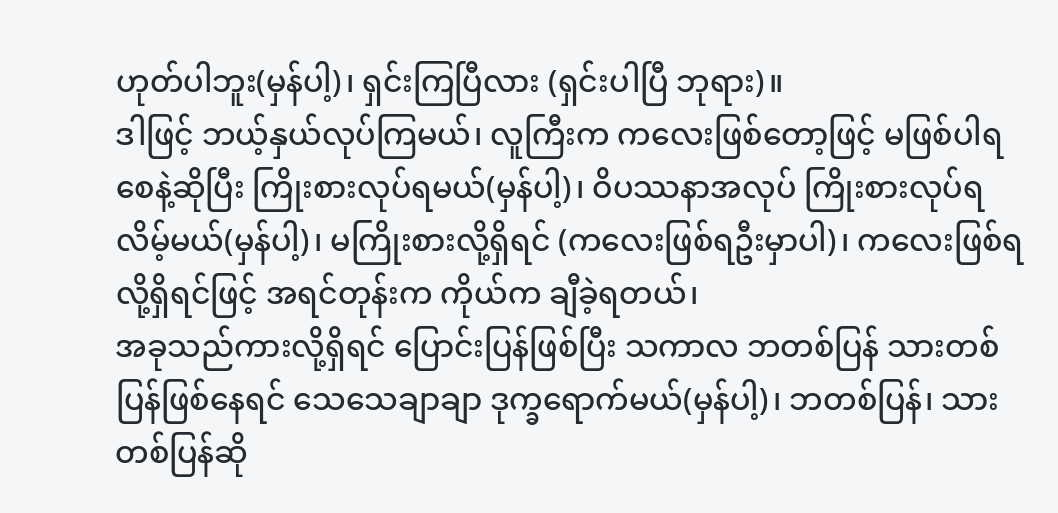ဟုတ်ပါဘူး(မှန်ပါ့)၊ ရှင်းကြပြီလား (ရှင်းပါပြီ ဘုရား)။
ဒါဖြင့် ဘယ့်နှယ်လုပ်ကြမယ်၊ လူကြီးက ကလေးဖြစ်တော့ဖြင့် မဖြစ်ပါရစေနဲ့ဆိုပြီး ကြိုးစားလုပ်ရမယ်(မှန်ပါ့)၊ ဝိပဿနာအလုပ် ကြိုးစားလုပ်ရလိမ့်မယ်(မှန်ပါ့)၊ မကြိုးစားလို့ရှိရင် (ကလေးဖြစ်ရဦးမှာပါ)၊ ကလေးဖြစ်ရလို့ရှိရင်ဖြင့် အရင်တုန်းက ကိုယ်က ချီခဲ့ရတယ်၊
အခုသည်ကားလို့ရှိရင် ပြောင်းပြန်ဖြစ်ပြီး သကာလ ဘတစ်ပြန် သားတစ်ပြန်ဖြစ်နေရင် သေသေချာချာ ဒုက္ခရောက်မယ်(မှန်ပါ့)၊ ဘတစ်ပြန်၊ သားတစ်ပြန်ဆို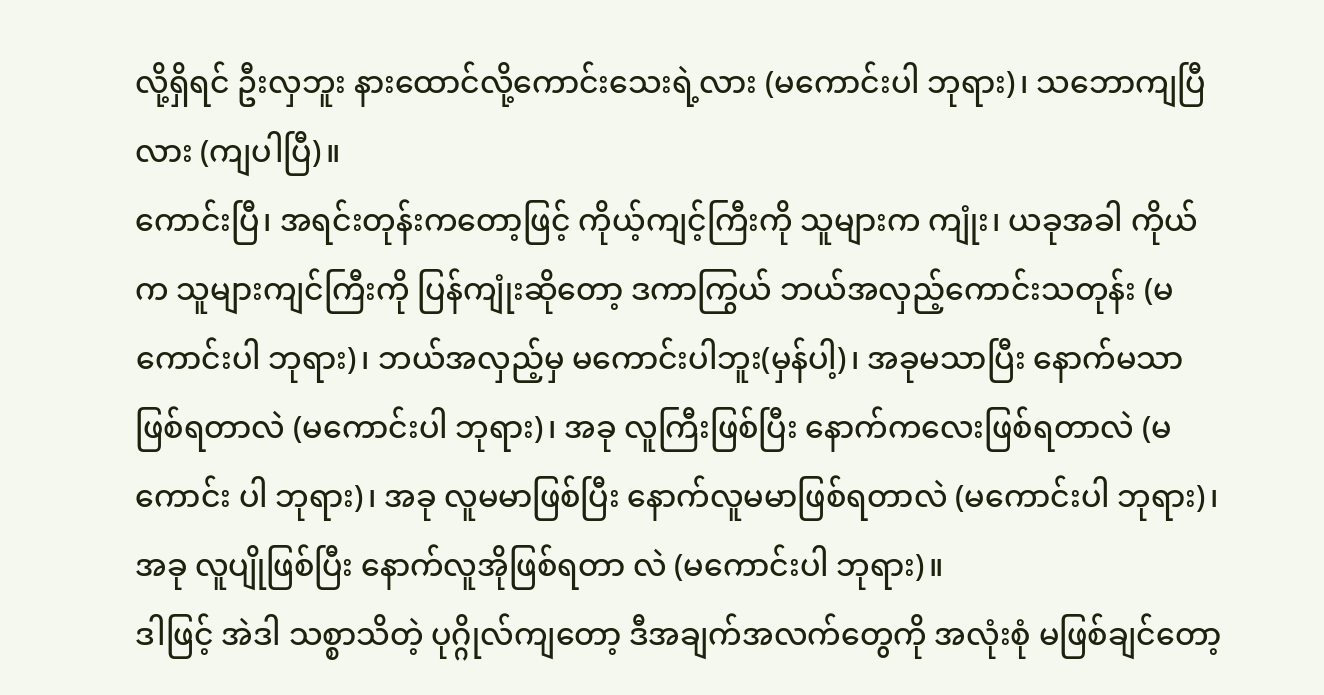လို့ရှိရင် ဦးလှဘူး နားထောင်လို့ကောင်းသေးရဲ့လား (မကောင်းပါ ဘုရား)၊ သဘောကျပြီလား (ကျပါပြီ)။
ကောင်းပြီ၊ အရင်းတုန်းကတော့ဖြင့် ကိုယ့်ကျင့်ကြီးကို သူများက ကျုံး၊ ယခုအခါ ကိုယ်က သူများကျင်ကြီးကို ပြန်ကျုံးဆိုတော့ ဒကာကြွယ် ဘယ်အလှည့်ကောင်းသတုန်း (မကောင်းပါ ဘုရား)၊ ဘယ်အလှည့်မှ မကောင်းပါဘူး(မှန်ပါ့)၊ အခုမသာပြီး နောက်မသာဖြစ်ရတာလဲ (မကောင်းပါ ဘုရား)၊ အခု လူကြီးဖြစ်ပြီး နောက်ကလေးဖြစ်ရတာလဲ (မကောင်း ပါ ဘုရား)၊ အခု လူမမာဖြစ်ပြီး နောက်လူမမာဖြစ်ရတာလဲ (မကောင်းပါ ဘုရား)၊ အခု လူပျိုဖြစ်ပြီး နောက်လူအိုဖြစ်ရတာ လဲ (မကောင်းပါ ဘုရား)။
ဒါဖြင့် အဲဒါ သစ္စာသိတဲ့ ပုဂ္ဂိုလ်ကျတော့ ဒီအချက်အလက်တွေကို အလုံးစုံ မဖြစ်ချင်တော့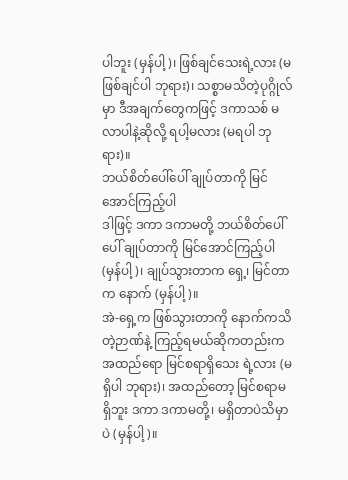ပါဘူး (မှန်ပါ့)၊ ဖြစ်ချင်သေးရဲ့လား (မဖြစ်ချင်ပါ ဘုရား)၊ သစ္စာမသိတဲ့ပုဂ္ဂိုလ်မှာ ဒီအချက်တွေကဖြင့် ဒကာသစ် မလာပါနဲ့ဆိုလို့ ရပါ့မလား (မရပါ ဘုရား)။
ဘယ်စိတ်ပေါ်ပေါ် ချုပ်တာကို မြင်အောင်ကြည့်ပါ
ဒါဖြင့် ဒကာ ဒကာမတို့ ဘယ်စိတ်ပေါ်ပေါ် ချုပ်တာကို မြင်အောင်ကြည့်ပါ (မှန်ပါ့)၊ ချုပ်သွားတာက ရှေ့၊ မြင်တာက နောက် (မှန်ပါ့)။
အဲ-ရှေ့က ဖြစ်သွားတာကို နောက်ကသိတဲ့ဉာဏ်နဲ့ ကြည့်ရမယ်ဆိုကတည်းက အထည်ရော မြင်စရာရှိသေး ရဲ့လား (မရှိပါ ဘုရား)၊ အထည်တော့ မြင်စရာမရှိဘူး ဒကာ ဒကာမတို့၊ မရှိတာပဲသိမှာပဲ (မှန်ပါ့)။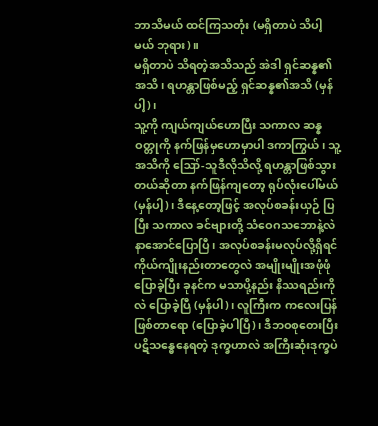ဘာသိမယ် ထင်ကြသတုံး (မရှိတာပဲ သိပါ့မယ် ဘုရား)။
မရှိတာပဲ သိရတဲ့အသိသည် အဲဒါ ရှင်ဆန္န၏အသိ၊ ရဟန္တာဖြစ်မည့် ရှင်ဆန္န၏အသိ (မှန်ပါ့)၊
သူ့ကို ကျယ်ကျယ်ဟောပြီး သကာလ ဆန္နဝတ္တုကို နက်ဖြန်မှဟောမှာပါ ဒကာကြွယ်၊ သူ့အသိကို ဪ-သူဒီလိုသိလို့ ရဟန္တာဖြစ်သွားတယ်ဆိုတာ နက်ဖြန်ကျတော့ ရုပ်လုံးပေါ်မယ် (မှန်ပါ့)၊ ဒီနေ့တော့ဖြင့် အလုပ်စခန်းယှဉ် ပြပြီး သကာလ ခင်ဗျားတို့ သံဝေဂသဘောနဲ့လဲ နာအောင်ပြောပြီ၊ အလုပ်စခန်းမလုပ်လို့ရှိရင် ကိုယ်ကျိုးနည်းတာတွေလဲ အမျိုးမျိုးအဖုံဖုံ ပြောခဲ့ပြီး ခုနင်က မသာပို့နည်း နိဿရည်းကိုလဲ ပြောခဲ့ပြီ (မှန်ပါ)၊ လူကြီးက ကလေးပြန်ဖြစ်တာရော (ပြောခဲ့ပါပြီ)၊ ဒီဘဝစုတေးပြီး ပဋိသန္ဓေနေရတဲ့ ဒုက္ခဟာလဲ အကြီးဆုံးဒုက္ခပဲ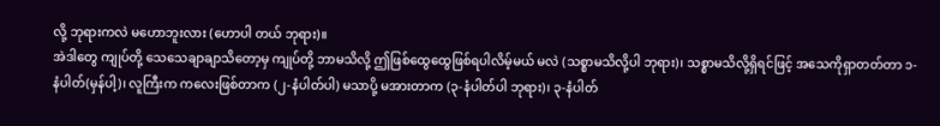လို့ ဘုရားကလဲ မဟောဘူးလား (ဟောပါ တယ် ဘုရား)။
အဲဒါတွေ ကျုပ်တို့ သေသေချာချာသိတော့မှ ကျုပ်တို့ ဘာမသိလို့ ဤဖြစ်ထွေထွေဖြစ်ရပါလိမ့်မယ် မလဲ (သစ္စာမသိလို့ပါ ဘုရား)၊ သစ္စာမသိလို့ရှိရင်ဖြင့် အသေကိုရှာတတ်တာ ၁-နံပါတ်(မှန်ပါ့)၊ လူကြီးက ကလေးဖြစ်တာက (၂-နံပါတ်ပါ) မသာပို့ မအားတာက (၃-နံပါတ်ပါ ဘုရား)၊ ၃-နံပါတ်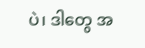ပဲ၊ ဒါတွေ အ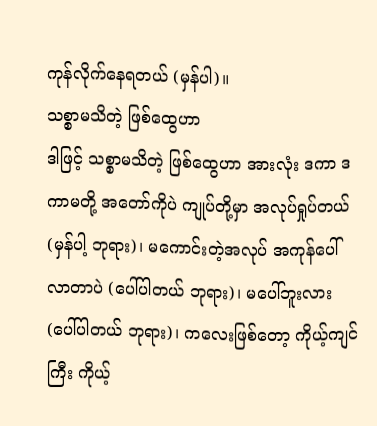ကုန်လိုက်နေရတယ် (မှန်ပါ)။
သစ္စာမသိတဲ့ ဖြစ်ထွေဟာ
ဒါဖြင့် သစ္စာမသိတဲ့ ဖြစ်ထွေဟာ အားလုံး ဒကာ ဒကာမတို့ အတော်ကိုပဲ ကျုပ်တို့မှာ အလုပ်ရှုပ်တယ် (မှန်ပါ့ ဘုရား)၊ မကောင်းတဲ့အလုပ် အကုန်ပေါ်လာတာပဲ (ပေါ်ပါတယ် ဘုရား)၊ မပေါ်ဘူးလား (ပေါ်ပါတယ် ဘုရား)၊ ကလေးဖြစ်တော့ ကိုယ့်ကျင်ကြီး ကိုယ့်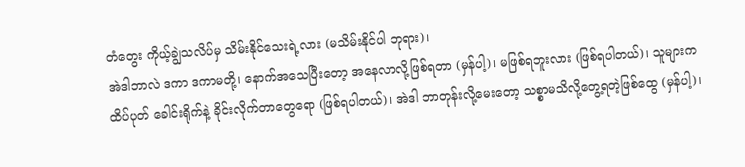တံတွေး ကိုယ့်ချွဲသလိပ်မှ သိမ်းနိုင်သေးရဲ့လား (မသိမ်းနိုင်ပါ ဘုရား)၊
အဲဒါဘာလဲ ဒကာ ဒကာမတို့၊ နောက်အသေပြီးတော့ အနေလာလို့ဖြစ်ရတာ (မှန်ပါ့)၊ မဖြစ်ရဘူးလား (ဖြစ်ရပါတယ်)၊ သူများက ထိပ်ပုတ် ခေါင်းရိုက်နဲ့ ခိုင်းလိုက်တာတွေရော (ဖြစ်ရပါတယ်)၊ အဲဒါ ဘာတုန်းလို့မေးတော့ သစ္စာမသိလို့တွေ့ရတဲ့ဖြစ်ထွေ (မှန်ပါ့)၊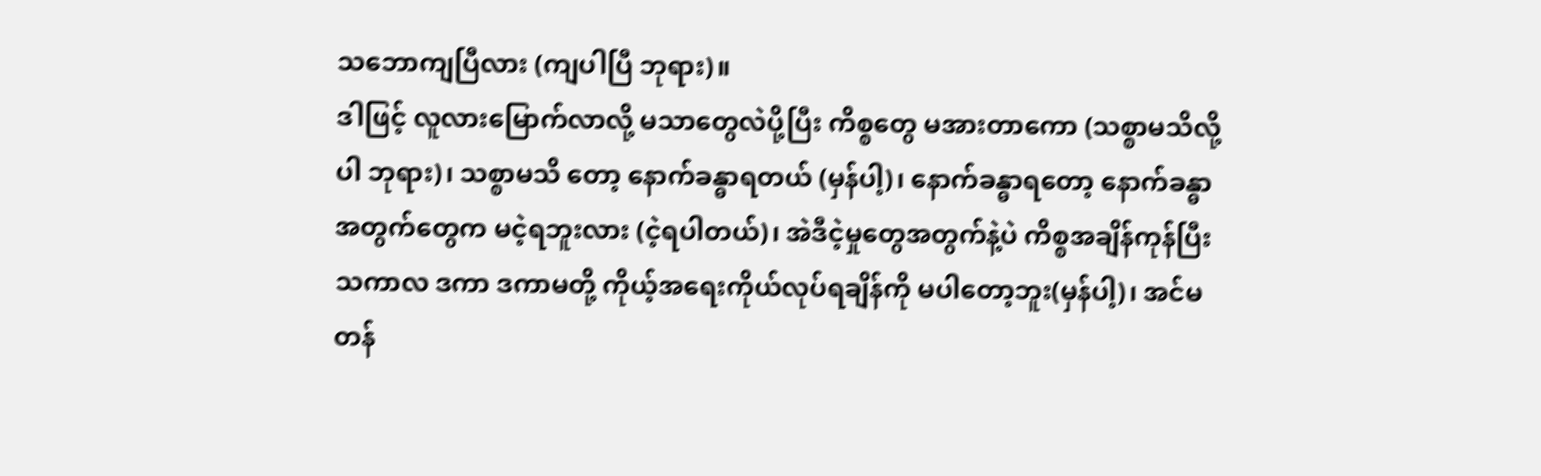သဘောကျပြီလား (ကျပါပြီ ဘုရား)။
ဒါဖြင့် လူလားမြောက်လာလို့ မသာတွေလဲပို့ပြီး ကိစ္စတွေ မအားတာကော (သစ္စာမသိလို့ပါ ဘုရား)၊ သစ္စာမသိ တော့ နောက်ခန္ဓာရတယ် (မှန်ပါ့)၊ နောက်ခန္ဓာရတော့ နောက်ခန္ဓာအတွက်တွေက မငဲ့ရဘူးလား (ငဲ့ရပါတယ်)၊ အဲဒီငဲ့မှုတွေအတွက်နဲ့ပဲ ကိစ္စအချိန်ကုန်ပြီး သကာလ ဒကာ ဒကာမတို့ ကိုယ့်အရေးကိုယ်လုပ်ရချိန်ကို မပါတော့ဘူး(မှန်ပါ့)၊ အင်မတန်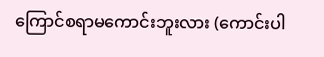ကြောင်စရာမကောင်းဘူးလား (ကောင်းပါ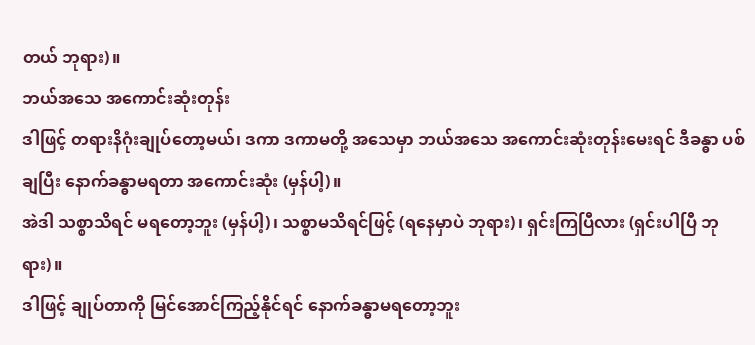တယ် ဘုရား)။
ဘယ်အသေ အကောင်းဆုံးတုန်း
ဒါဖြင့် တရားနိဂုံးချုပ်တော့မယ်၊ ဒကာ ဒကာမတို့ အသေမှာ ဘယ်အသေ အကောင်းဆုံးတုန်းမေးရင် ဒီခန္ဓာ ပစ်ချပြီး နောက်ခန္ဓာမရတာ အကောင်းဆုံး (မှန်ပါ့)။
အဲဒါ သစ္စာသိရင် မရတော့ဘူး (မှန်ပါ့)၊ သစ္စာမသိရင်ဖြင့် (ရနေမှာပဲ ဘုရား)၊ ရှင်းကြပြီလား (ရှင်းပါပြီ ဘုရား)။
ဒါဖြင့် ချုပ်တာကို မြင်အောင်ကြည့်နိုင်ရင် နောက်ခန္ဓာမရတော့ဘူး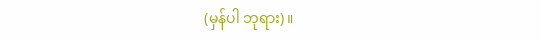(မှန်ပါ ဘုရား)။